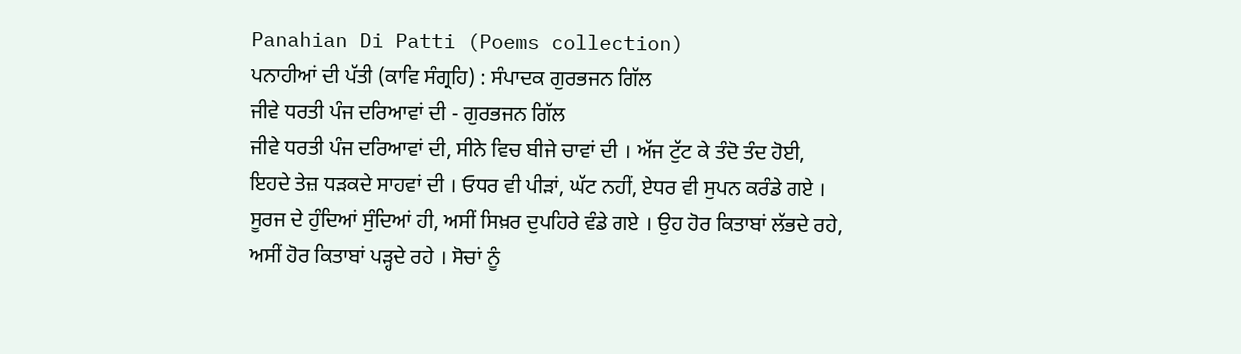Panahian Di Patti (Poems collection)
ਪਨਾਹੀਆਂ ਦੀ ਪੱਤੀ (ਕਾਵਿ ਸੰਗ੍ਰਹਿ) : ਸੰਪਾਦਕ ਗੁਰਭਜਨ ਗਿੱਲ
ਜੀਵੇ ਧਰਤੀ ਪੰਜ ਦਰਿਆਵਾਂ ਦੀ - ਗੁਰਭਜਨ ਗਿੱਲ
ਜੀਵੇ ਧਰਤੀ ਪੰਜ ਦਰਿਆਵਾਂ ਦੀ, ਸੀਨੇ ਵਿਚ ਬੀਜੇ ਚਾਵਾਂ ਦੀ । ਅੱਜ ਟੁੱਟ ਕੇ ਤੰਦੋ ਤੰਦ ਹੋਈ, ਇਹਦੇ ਤੇਜ਼ ਧੜਕਦੇ ਸਾਹਵਾਂ ਦੀ । ਓਧਰ ਵੀ ਪੀੜਾਂ, ਘੱਟ ਨਹੀਂ, ਏਧਰ ਵੀ ਸੁਪਨ ਕਰੰਡੇ ਗਏ । ਸੂਰਜ ਦੇ ਹੁੰਦਿਆਂ ਸੁੰਦਿਆਂ ਹੀ, ਅਸੀਂ ਸਿਖ਼ਰ ਦੁਪਹਿਰੇ ਵੰਡੇ ਗਏ । ਉਹ ਹੋਰ ਕਿਤਾਬਾਂ ਲੱਭਦੇ ਰਹੇ, ਅਸੀਂ ਹੋਰ ਕਿਤਾਬਾਂ ਪੜ੍ਹਦੇ ਰਹੇ । ਸੋਚਾਂ ਨੂੰ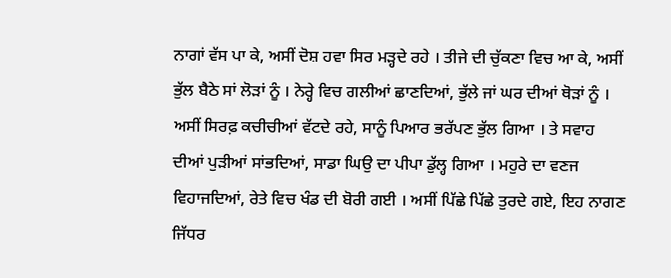ਨਾਗਾਂ ਵੱਸ ਪਾ ਕੇ, ਅਸੀਂ ਦੋਸ਼ ਹਵਾ ਸਿਰ ਮੜ੍ਹਦੇ ਰਹੇ । ਤੀਜੇ ਦੀ ਚੁੱਕਣਾ ਵਿਚ ਆ ਕੇ, ਅਸੀਂ ਭੁੱਲ ਬੈਠੇ ਸਾਂ ਲੋੜਾਂ ਨੂੰ । ਨੇਰ੍ਹੇ ਵਿਚ ਗਲੀਆਂ ਛਾਣਦਿਆਂ, ਭੁੱਲੇ ਜਾਂ ਘਰ ਦੀਆਂ ਥੋੜਾਂ ਨੂੰ । ਅਸੀਂ ਸਿਰਫ਼ ਕਚੀਚੀਆਂ ਵੱਟਦੇ ਰਹੇ, ਸਾਨੂੰ ਪਿਆਰ ਭਰੱਪਣ ਭੁੱਲ ਗਿਆ । ਤੇ ਸਵਾਹ ਦੀਆਂ ਪੁੜੀਆਂ ਸਾਂਭਦਿਆਂ, ਸਾਡਾ ਘਿਉ ਦਾ ਪੀਪਾ ਡੁੱਲ੍ਹ ਗਿਆ । ਮਹੁਰੇ ਦਾ ਵਣਜ ਵਿਹਾਜਦਿਆਂ, ਰੇਤੇ ਵਿਚ ਖੰਡ ਦੀ ਬੋਰੀ ਗਈ । ਅਸੀਂ ਪਿੱਛੇ ਪਿੱਛੇ ਤੁਰਦੇ ਗਏ, ਇਹ ਨਾਗਣ ਜਿੱਧਰ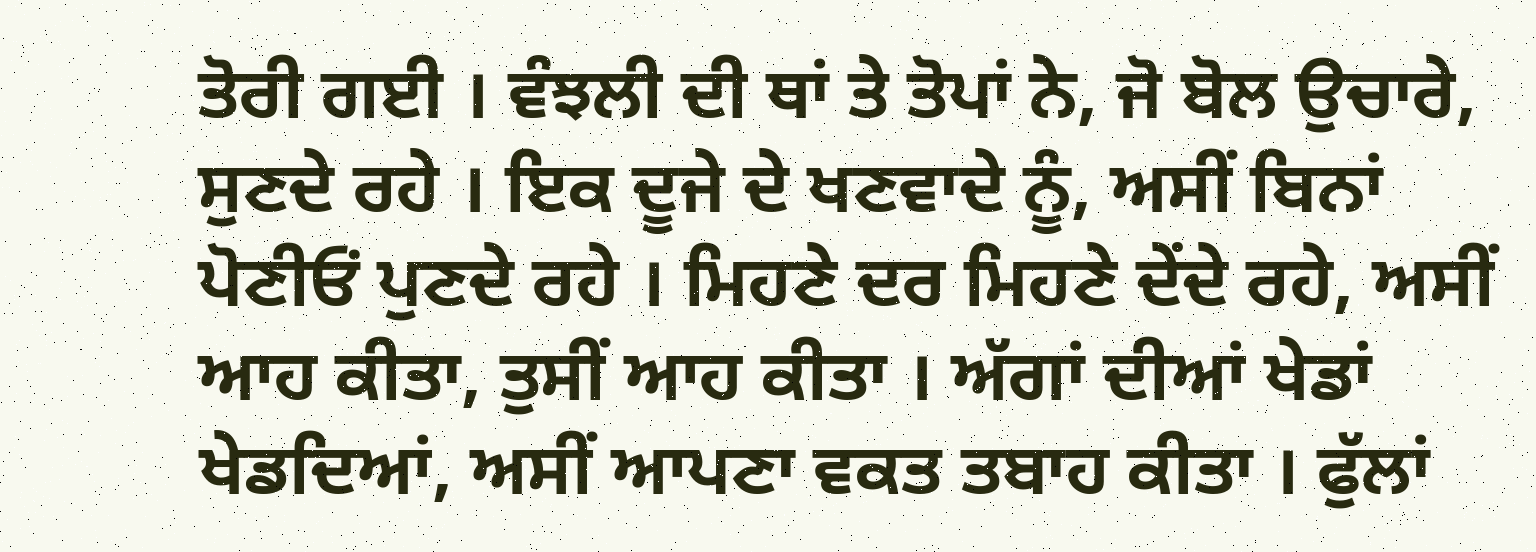ਤੋਰੀ ਗਈ । ਵੰਝਲੀ ਦੀ ਥਾਂ ਤੇ ਤੋਪਾਂ ਨੇ, ਜੋ ਬੋਲ ਉਚਾਰੇ, ਸੁਣਦੇ ਰਹੇ । ਇਕ ਦੂਜੇ ਦੇ ਖਣਵਾਦੇ ਨੂੰ, ਅਸੀਂ ਬਿਨਾਂ ਪੋਣੀਓਂ ਪੁਣਦੇ ਰਹੇ । ਮਿਹਣੇ ਦਰ ਮਿਹਣੇ ਦੇਂਦੇ ਰਹੇ, ਅਸੀਂ ਆਹ ਕੀਤਾ, ਤੁਸੀਂ ਆਹ ਕੀਤਾ । ਅੱਗਾਂ ਦੀਆਂ ਖੇਡਾਂ ਖੇਡਦਿਆਂ, ਅਸੀਂ ਆਪਣਾ ਵਕਤ ਤਬਾਹ ਕੀਤਾ । ਫੁੱਲਾਂ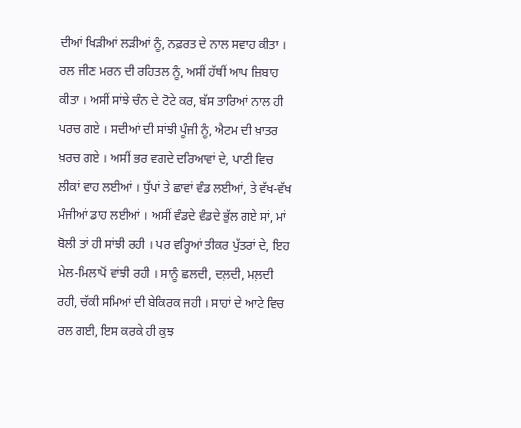ਦੀਆਂ ਖਿੜੀਆਂ ਲੜੀਆਂ ਨੂੰ, ਨਫ਼ਰਤ ਦੇ ਨਾਲ ਸਵਾਹ ਕੀਤਾ । ਰਲ ਜੀਣ ਮਰਨ ਦੀ ਰਹਿਤਲ ਨੂੰ, ਅਸੀਂ ਹੱਥੀਂ ਆਪ ਜ਼ਿਬਾਹ ਕੀਤਾ । ਅਸੀਂ ਸਾਂਝੇ ਚੰਨ ਦੇ ਟੋਟੇ ਕਰ, ਬੱਸ ਤਾਰਿਆਂ ਨਾਲ ਹੀ ਪਰਚ ਗਏ । ਸਦੀਆਂ ਦੀ ਸਾਂਝੀ ਪੂੰਜੀ ਨੂੰ, ਐਟਮ ਦੀ ਖ਼ਾਤਰ ਖ਼ਰਚ ਗਏ । ਅਸੀਂ ਭਰ ਵਗਦੇ ਦਰਿਆਵਾਂ ਦੇ, ਪਾਣੀ ਵਿਚ ਲੀਕਾਂ ਵਾਹ ਲਈਆਂ । ਧੁੱਪਾਂ ਤੇ ਛਾਵਾਂ ਵੰਡ ਲਈਆਂ, ਤੇ ਵੱਖ-ਵੱਖ ਮੰਜੀਆਂ ਡਾਹ ਲਈਆਂ । ਅਸੀਂ ਵੰਡਦੇ ਵੰਡਦੇ ਭੁੱਲ ਗਏ ਸਾਂ, ਮਾਂ ਬੋਲੀ ਤਾਂ ਹੀ ਸਾਂਝੀ ਰਹੀ । ਪਰ ਵਰ੍ਹਿਆਂ ਤੀਕਰ ਪੁੱਤਰਾਂ ਦੇ, ਇਹ ਮੇਲ-ਮਿਲਾਪੋਂ ਵਾਂਝੀ ਰਹੀ । ਸਾਨੂੰ ਛਲਦੀ, ਦਲ਼ਦੀ, ਮਲ਼ਦੀ ਰਹੀ, ਚੱਕੀ ਸਮਿਆਂ ਦੀ ਬੇਕਿਰਕ ਜਹੀ । ਸਾਹਾਂ ਦੇ ਆਟੇ ਵਿਚ ਰਲ ਗਈ, ਇਸ ਕਰਕੇ ਹੀ ਕੁਝ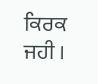ਕਿਰਕ ਜਹੀ ।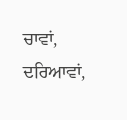ਚਾਵਾਂ, ਦਰਿਆਵਾਂ,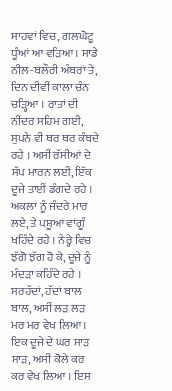ਸਾਹਵਾਂ ਵਿਚ, ਗਲਘੋਟੂ ਧੂੰਆਂ ਆ ਵੜਿਆ । ਸਾਡੇ ਨੀਲ-ਬਲੌਰੀ ਅੰਬਰਾਂ ਤੇ, ਦਿਨ ਦੀਵੀਂ ਕਾਲਾ ਚੰਨ ਚੜ੍ਹਿਆ । ਰਾਤਾਂ ਦੀ ਨੀਂਦਰ ਸਹਿਮ ਗਈ, ਸੁਪਨੇ ਵੀ ਥਰ ਥਰ ਕੰਬਦੇ ਰਹੇ । ਅਸੀਂ ਰੱਸੀਆਂ ਦੇ ਸੱਪ ਮਾਰਨ ਲਈ, ਇੱਕ ਦੂਜੇ ਤਾਈਂ ਡੰਗਦੇ ਰਹੇ । ਅਕਲਾਂ ਨੂੰ ਜੰਦਰੇ ਮਾਰ ਲਏ, ਤੇ ਪਸ਼ੂਆਂ ਵਾਂਗੂੰ ਖਹਿੰਦੇ ਰਹੇ । ਨੇਰ੍ਹੇ ਵਿਚ ਝੱਗੋ ਝੱਗ ਹੋ ਕੇ, ਦੂਜੇ ਨੂੰ ਮੰਦੜਾ ਕਹਿੰਦੇ ਰਹੇ । ਸਰਹੱਦਾਂ, ਹੱਦਾਂ ਬਾਲ ਬਾਲ, ਅਸੀਂ ਲੜ ਲੜ ਮਰ ਮਰ ਵੇਖ ਲਿਆ । ਇਕ ਦੂਜੇ ਦੇ ਘਰ ਸਾੜ ਸਾੜ, ਅਸੀਂ ਕੋਲੇ ਕਰ ਕਰ ਵੇਖ ਲਿਆ । ਇਸ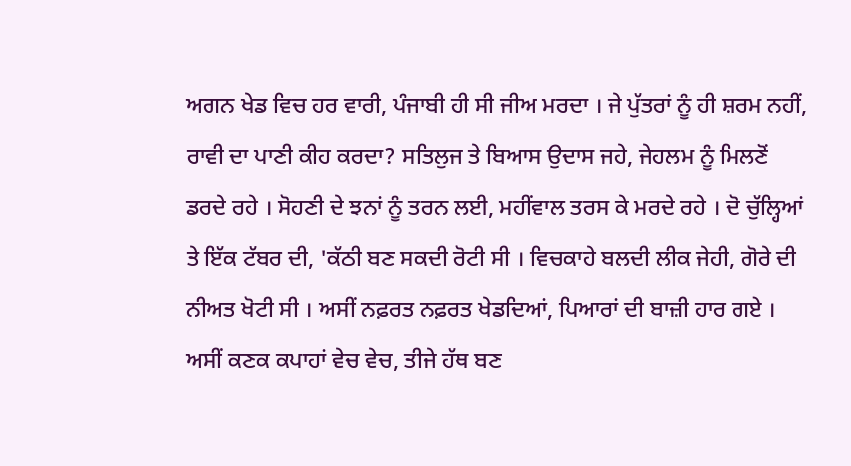ਅਗਨ ਖੇਡ ਵਿਚ ਹਰ ਵਾਰੀ, ਪੰਜਾਬੀ ਹੀ ਸੀ ਜੀਅ ਮਰਦਾ । ਜੇ ਪੁੱਤਰਾਂ ਨੂੰ ਹੀ ਸ਼ਰਮ ਨਹੀਂ, ਰਾਵੀ ਦਾ ਪਾਣੀ ਕੀਹ ਕਰਦਾ? ਸਤਿਲੁਜ ਤੇ ਬਿਆਸ ਉਦਾਸ ਜਹੇ, ਜੇਹਲਮ ਨੂੰ ਮਿਲਣੋਂ ਡਰਦੇ ਰਹੇ । ਸੋਹਣੀ ਦੇ ਝਨਾਂ ਨੂੰ ਤਰਨ ਲਈ, ਮਹੀਂਵਾਲ ਤਰਸ ਕੇ ਮਰਦੇ ਰਹੇ । ਦੋ ਚੁੱਲ੍ਹਿਆਂ ਤੇ ਇੱਕ ਟੱਬਰ ਦੀ, 'ਕੱਠੀ ਬਣ ਸਕਦੀ ਰੋਟੀ ਸੀ । ਵਿਚਕਾਹੇ ਬਲਦੀ ਲੀਕ ਜੇਹੀ, ਗੋਰੇ ਦੀ ਨੀਅਤ ਖੋਟੀ ਸੀ । ਅਸੀਂ ਨਫ਼ਰਤ ਨਫ਼ਰਤ ਖੇਡਦਿਆਂ, ਪਿਆਰਾਂ ਦੀ ਬਾਜ਼ੀ ਹਾਰ ਗਏ । ਅਸੀਂ ਕਣਕ ਕਪਾਹਾਂ ਵੇਚ ਵੇਚ, ਤੀਜੇ ਹੱਥ ਬਣ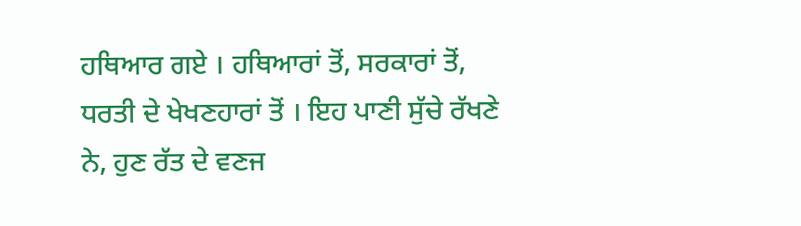ਹਥਿਆਰ ਗਏ । ਹਥਿਆਰਾਂ ਤੋਂ, ਸਰਕਾਰਾਂ ਤੋਂ, ਧਰਤੀ ਦੇ ਖੇਖਣਹਾਰਾਂ ਤੋਂ । ਇਹ ਪਾਣੀ ਸੁੱਚੇ ਰੱਖਣੇ ਨੇ, ਹੁਣ ਰੱਤ ਦੇ ਵਣਜ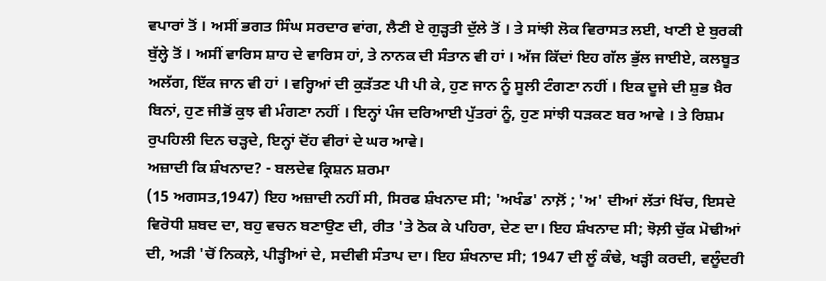ਵਪਾਰਾਂ ਤੋਂ । ਅਸੀਂ ਭਗਤ ਸਿੰਘ ਸਰਦਾਰ ਵਾਂਗ, ਲੈਣੀ ਏ ਗੁੜ੍ਹਤੀ ਦੁੱਲੇ ਤੋਂ । ਤੇ ਸਾਂਝੀ ਲੋਕ ਵਿਰਾਸਤ ਲਈ, ਖਾਣੀ ਏ ਬੁਰਕੀ ਬੁੱਲ੍ਹੇ ਤੋਂ । ਅਸੀਂ ਵਾਰਿਸ ਸ਼ਾਹ ਦੇ ਵਾਰਿਸ ਹਾਂ, ਤੇ ਨਾਨਕ ਦੀ ਸੰਤਾਨ ਵੀ ਹਾਂ । ਅੱਜ ਕਿੱਦਾਂ ਇਹ ਗੱਲ ਭੁੱਲ ਜਾਈਏ, ਕਲਬੂਤ ਅਲੱਗ, ਇੱਕ ਜਾਨ ਵੀ ਹਾਂ । ਵਰ੍ਹਿਆਂ ਦੀ ਕੁੜੱਤਣ ਪੀ ਪੀ ਕੇ, ਹੁਣ ਜਾਨ ਨੂੰ ਸੂਲੀ ਟੰਗਣਾ ਨਹੀਂ । ਇਕ ਦੂਜੇ ਦੀ ਸ਼ੁਭ ਖ਼ੈਰ ਬਿਨਾਂ, ਹੁਣ ਜੀਭੋਂ ਕੁਝ ਵੀ ਮੰਗਣਾ ਨਹੀਂ । ਇਨ੍ਹਾਂ ਪੰਜ ਦਰਿਆਈ ਪੁੱਤਰਾਂ ਨੂੰ, ਹੁਣ ਸਾਂਝੀ ਧੜਕਣ ਬਰ ਆਵੇ । ਤੇ ਰਿਸ਼ਮ ਰੁਪਹਿਲੀ ਦਿਨ ਚੜ੍ਹਦੇ, ਇਨ੍ਹਾਂ ਦੋਂਹ ਵੀਰਾਂ ਦੇ ਘਰ ਆਵੇ।
ਅਜ਼ਾਦੀ ਕਿ ਸ਼ੰਖਨਾਦ? - ਬਲਦੇਵ ਕ੍ਰਿਸ਼ਨ ਸ਼ਰਮਾ
(15 ਅਗਸਤ,1947) ਇਹ ਅਜ਼ਾਦੀ ਨਹੀਂ ਸੀ, ਸਿਰਫ ਸ਼ੰਖਨਾਦ ਸੀ; 'ਅਖੰਡ' ਨਾਲ਼ੋਂ ; 'ਅ' ਦੀਆਂ ਲੱਤਾਂ ਖਿੱਚ, ਇਸਦੇ ਵਿਰੋਧੀ ਸ਼ਬਦ ਦਾ, ਬਹੁ ਵਚਨ ਬਣਾਉਣ ਦੀ, ਰੀਤ 'ਤੇ ਠੋਕ ਕੇ ਪਹਿਰਾ, ਦੇਣ ਦਾ। ਇਹ ਸ਼ੰਖਨਾਦ ਸੀ; ਝੋਲ਼ੀ ਚੁੱਕ ਮੋਢੀਆਂ ਦੀ, ਅੜੀ 'ਚੋਂ ਨਿਕਲ਼ੇ, ਪੀੜ੍ਹੀਆਂ ਦੇ, ਸਦੀਵੀ ਸੰਤਾਪ ਦਾ। ਇਹ ਸ਼ੰਖਨਾਦ ਸੀ; 1947 ਦੀ ਲੂੰ ਕੰਢੇ, ਖੜ੍ਹੀ ਕਰਦੀ, ਵਲੂੰਦਰੀ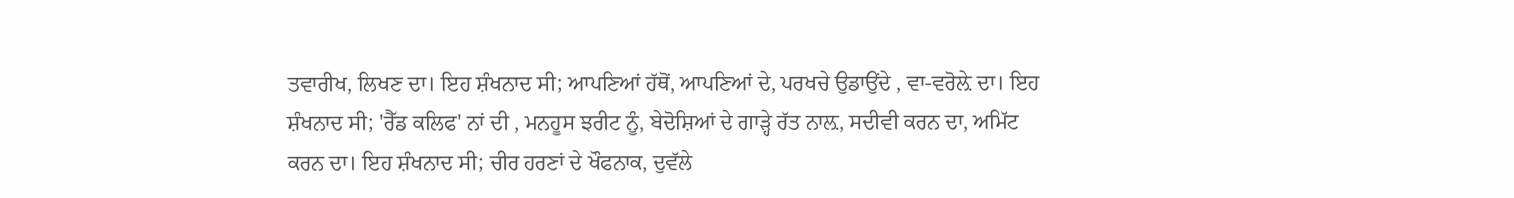ਤਵਾਰੀਖ, ਲਿਖਣ ਦਾ। ਇਹ ਸ਼ੰਖਨਾਦ ਸੀ; ਆਪਣਿਆਂ ਹੱਥੋਂ, ਆਪਣਿਆਂ ਦੇ, ਪਰਖਚੇ ਉਡਾਉਂਦੇ , ਵਾ-ਵਰੋਲ਼ੇ ਦਾ। ਇਹ ਸ਼ੰਖਨਾਦ ਸੀ; 'ਰੈੱਡ ਕਲਿਫ' ਨਾਂ ਦੀ , ਮਨਹੂਸ ਝਰੀਟ ਨੂੰ, ਬੇਦੋਸ਼ਿਆਂ ਦੇ ਗਾੜ੍ਹੇ ਰੱਤ ਨਾਲ਼, ਸਦੀਵੀ ਕਰਨ ਦਾ, ਅਮਿੱਟ ਕਰਨ ਦਾ। ਇਹ ਸ਼ੰਖਨਾਦ ਸੀ; ਚੀਰ ਹਰਣਾਂ ਦੇ ਖੌਫਨਾਕ, ਦੁਵੱਲੇ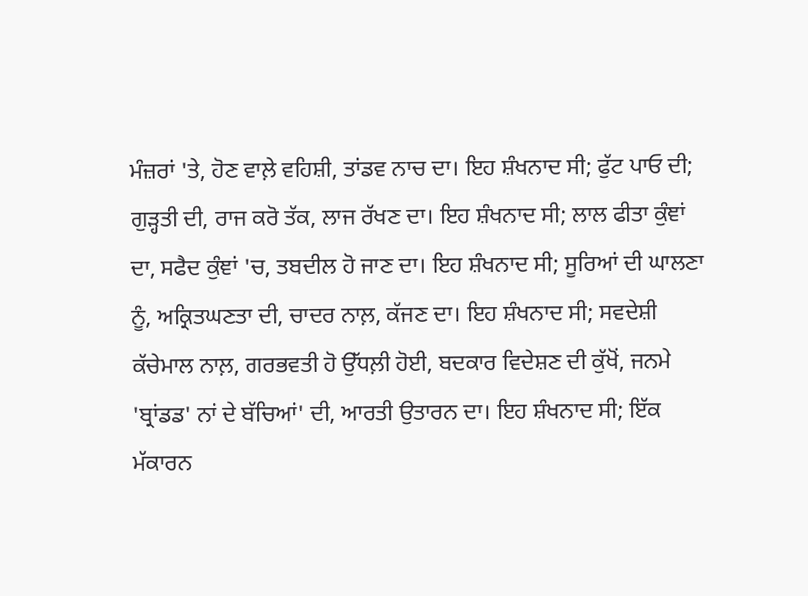ਮੰਜ਼ਰਾਂ 'ਤੇ, ਹੋਣ ਵਾਲ਼ੇ ਵਹਿਸ਼ੀ, ਤਾਂਡਵ ਨਾਚ ਦਾ। ਇਹ ਸ਼ੰਖਨਾਦ ਸੀ; ਫੁੱਟ ਪਾਓ ਦੀ; ਗੁੜ੍ਹਤੀ ਦੀ, ਰਾਜ ਕਰੋ ਤੱਕ, ਲਾਜ ਰੱਖਣ ਦਾ। ਇਹ ਸ਼ੰਖਨਾਦ ਸੀ; ਲਾਲ ਫੀਤਾ ਕੁੰਞਾਂ ਦਾ, ਸਫੈਦ ਕੁੰਞਾਂ 'ਚ, ਤਬਦੀਲ ਹੋ ਜਾਣ ਦਾ। ਇਹ ਸ਼ੰਖਨਾਦ ਸੀ; ਸੂਰਿਆਂ ਦੀ ਘਾਲਣਾ ਨੂੰ, ਅਕ੍ਰਿਤਘਣਤਾ ਦੀ, ਚਾਦਰ ਨਾਲ਼, ਕੱਜਣ ਦਾ। ਇਹ ਸ਼ੰਖਨਾਦ ਸੀ; ਸਵਦੇਸ਼ੀ ਕੱਚੇਮਾਲ ਨਾਲ਼, ਗਰਭਵਤੀ ਹੋ ਉੱਧਲ਼ੀ ਹੋਈ, ਬਦਕਾਰ ਵਿਦੇਸ਼ਣ ਦੀ ਕੁੱਖੋਂ, ਜਨਮੇ 'ਬ੍ਰਾਂਡਡ' ਨਾਂ ਦੇ ਬੱਚਿਆਂ' ਦੀ, ਆਰਤੀ ਉਤਾਰਨ ਦਾ। ਇਹ ਸ਼ੰਖਨਾਦ ਸੀ; ਇੱਕ ਮੱਕਾਰਨ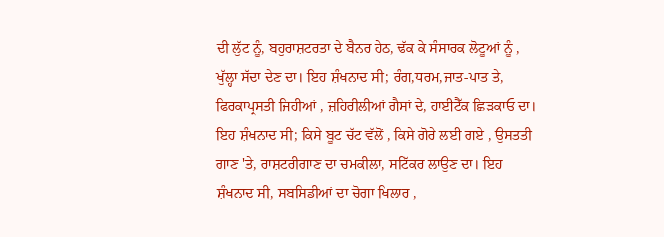ਦੀ ਲੁੱਟ ਨੂੰ, ਬਹੁਰਾਸ਼ਟਰਤਾ ਦੇ ਬੈਨਰ ਹੇਠ, ਢੱਕ ਕੇ ਸੰਸਾਰਕ ਲੋਟੂਆਂ ਨੂੰ , ਖੁੱਲ੍ਹਾ ਸੱਦਾ ਦੇਣ ਦਾ। ਇਹ ਸ਼ੰਖਨਾਦ ਸੀ; ਰੰਗ,ਧਰਮ,ਜਾਤ-ਪਾਤ ਤੇ, ਫਿਰਕਾਪ੍ਰਸਤੀ ਜਿਹੀਆਂ , ਜ਼ਹਿਰੀਲੀਆਂ ਗੈਸਾਂ ਦੇ, ਹਾਈਟੈੱਕ ਛਿੜਕਾਓ ਦਾ। ਇਹ ਸ਼ੰਖਨਾਦ ਸੀ; ਕਿਸੇ ਬੂਟ ਚੱਟ ਵੱਲੋਂ , ਕਿਸੇ ਗੋਰੇ ਲਈ ਗਏ , ਉਸਤਤੀ ਗਾਣ 'ਤੇ, ਰਾਸ਼ਟਰੀਗਾਣ ਦਾ ਚਮਕੀਲਾ, ਸਟਿੱਕਰ ਲਾਉਣ ਦਾ। ਇਹ ਸ਼ੰਖਨਾਦ ਸੀ, ਸਬਸਿਡੀਆਂ ਦਾ ਚੋਗਾ ਖਿਲਾਰ ,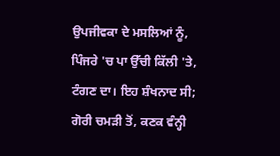ਉਪਜੀਵਕਾ ਦੇ ਮਸਲਿਆਂ ਨੂੰ, ਪਿੰਜਰੇ 'ਚ ਪਾ ਉੱਚੀ ਕਿੱਲੀ 'ਤੇ, ਟੰਗਣ ਦਾ। ਇਹ ਸ਼ੰਖਨਾਦ ਸੀ; ਗੋਰੀ ਚਮੜੀ ਤੋਂ, ਕਣਕ ਵੰਨ੍ਹੀ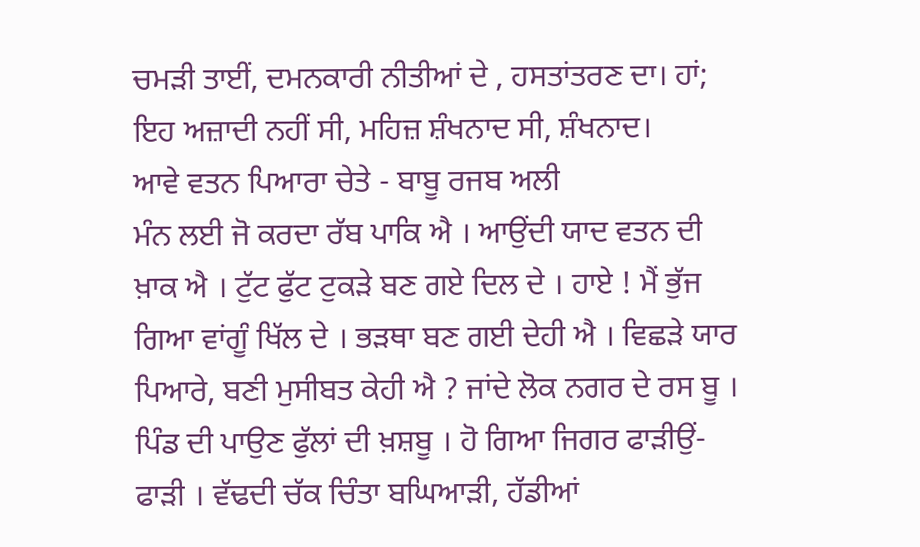ਚਮੜੀ ਤਾਈਂ, ਦਮਨਕਾਰੀ ਨੀਤੀਆਂ ਦੇ , ਹਸਤਾਂਤਰਣ ਦਾ। ਹਾਂ; ਇਹ ਅਜ਼ਾਦੀ ਨਹੀਂ ਸੀ, ਮਹਿਜ਼ ਸ਼ੰਖਨਾਦ ਸੀ, ਸ਼ੰਖਨਾਦ।
ਆਵੇ ਵਤਨ ਪਿਆਰਾ ਚੇਤੇ - ਬਾਬੂ ਰਜਬ ਅਲੀ
ਮੰਨ ਲਈ ਜੋ ਕਰਦਾ ਰੱਬ ਪਾਕਿ ਐ । ਆਉਂਦੀ ਯਾਦ ਵਤਨ ਦੀ ਖ਼ਾਕ ਐ । ਟੁੱਟ ਫੁੱਟ ਟੁਕੜੇ ਬਣ ਗਏ ਦਿਲ ਦੇ । ਹਾਏ ! ਮੈਂ ਭੁੱਜ ਗਿਆ ਵਾਂਗੂੰ ਖਿੱਲ ਦੇ । ਭੜਥਾ ਬਣ ਗਈ ਦੇਹੀ ਐ । ਵਿਛੜੇ ਯਾਰ ਪਿਆਰੇ, ਬਣੀ ਮੁਸੀਬਤ ਕੇਹੀ ਐ ? ਜਾਂਦੇ ਲੋਕ ਨਗਰ ਦੇ ਰਸ ਬੂ । ਪਿੰਡ ਦੀ ਪਾਉਣ ਫੁੱਲਾਂ ਦੀ ਖ਼ਸ਼ਬੂ । ਹੋ ਗਿਆ ਜਿਗਰ ਫਾੜੀਉਂ-ਫਾੜੀ । ਵੱਢਦੀ ਚੱਕ ਚਿੰਤਾ ਬਘਿਆੜੀ, ਹੱਡੀਆਂ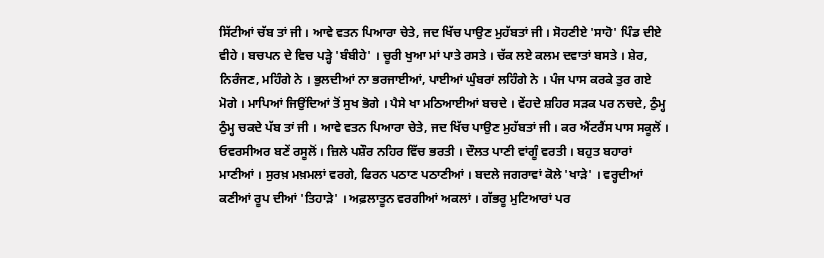ਸਿੱਟੀਆਂ ਚੱਬ ਤਾਂ ਜੀ । ਆਵੇ ਵਤਨ ਪਿਆਰਾ ਚੇਤੇ, ਜਦ ਖਿੱਚ ਪਾਉਣ ਮੁਹੱਬਤਾਂ ਜੀ । ਸੋਹਣੀਏ 'ਸਾਹੋ' ਪਿੰਡ ਦੀਏ ਵੀਹੇ । ਬਚਪਨ ਦੇ ਵਿਚ ਪੜ੍ਹੇ 'ਬੰਬੀਹੇ' । ਚੂਰੀ ਖੁਆ ਮਾਂ ਪਾਤੇ ਰਸਤੇ । ਚੱਕ ਲਏ ਕਲਮ ਦਵਾਤਾਂ ਬਸਤੇ । ਸ਼ੇਰ, ਨਿਰੰਜਣ, ਮਹਿੰਗੇ ਨੇ । ਭੁਲਦੀਆਂ ਨਾ ਭਰਜਾਈਆਂ, ਪਾਈਆਂ ਘੁੰਬਰਾਂ ਲਹਿੰਗੇ ਨੇ । ਪੰਜ ਪਾਸ ਕਰਕੇ ਤੁਰ ਗਏ ਮੋਗੇ । ਮਾਪਿਆਂ ਜਿਉਂਦਿਆਂ ਤੋਂ ਸੁਖ ਭੋਗੇ । ਪੈਸੇ ਖਾ ਮਠਿਆਈਆਂ ਬਚਦੇ । ਵੇਂਹਦੇ ਸ਼ਹਿਰ ਸੜਕ ਪਰ ਨਚਦੇ, ਠੁੰਮ੍ਹ ਠੁੰਮ੍ਹ ਚਕਦੇ ਪੱਬ ਤਾਂ ਜੀ । ਆਵੇ ਵਤਨ ਪਿਆਰਾ ਚੇਤੇ, ਜਦ ਖਿੱਚ ਪਾਉਣ ਮੁਹੱਬਤਾਂ ਜੀ । ਕਰ ਐਂਟਰੈਂਸ ਪਾਸ ਸਕੂਲੋਂ । ਓਵਰਸੀਅਰ ਬਣੇਂ ਰਸੂਲੋਂ । ਜ਼ਿਲੇ ਪਸ਼ੌਰ ਨਹਿਰ ਵਿੱਚ ਭਰਤੀ । ਦੌਲਤ ਪਾਣੀ ਵਾਂਗੂੰ ਵਰਤੀ । ਬਹੁਤ ਬਹਾਰਾਂ ਮਾਣੀਆਂ । ਸੁਰਖ਼ ਮਖ਼ਮਲਾਂ ਵਰਗੇ, ਫਿਰਨ ਪਠਾਣ ਪਠਾਣੀਆਂ । ਬਦਲੇ ਜਗਰਾਵਾਂ ਕੋਲੇ 'ਖਾੜੇ' । ਵਰ੍ਹਦੀਆਂ ਕਣੀਆਂ ਰੂਪ ਦੀਆਂ 'ਤਿਹਾੜੇ' । ਅਫ਼ਲਾਤੂਨ ਵਰਗੀਆਂ ਅਕਲਾਂ । ਗੱਭਰੂ ਮੁਟਿਆਰਾਂ ਪਰ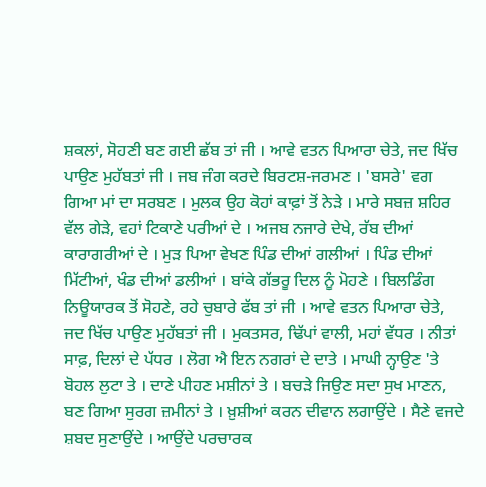ਸ਼ਕਲਾਂ, ਸੋਹਣੀ ਬਣ ਗਈ ਛੱਬ ਤਾਂ ਜੀ । ਆਵੇ ਵਤਨ ਪਿਆਰਾ ਚੇਤੇ, ਜਦ ਖਿੱਚ ਪਾਉਣ ਮੁਹੱਬਤਾਂ ਜੀ । ਜਬ ਜੰਗ ਕਰਦੇ ਬਿਰਟਸ਼-ਜਰਮਣ । 'ਬਸਰੇ' ਵਗ ਗਿਆ ਮਾਂ ਦਾ ਸਰਬਣ । ਮੁਲਕ ਉਹ ਕੋਹਾਂ ਕਾਫ਼ਾਂ ਤੋਂ ਨੇੜੇ । ਮਾਰੇ ਸਬਜ਼ ਸ਼ਹਿਰ ਵੱਲ ਗੇੜੇ, ਵਹਾਂ ਟਿਕਾਣੇ ਪਰੀਆਂ ਦੇ । ਅਜਬ ਨਜਾਰੇ ਦੇਖੇ, ਰੱਬ ਦੀਆਂ ਕਾਰਾਗਰੀਆਂ ਦੇ । ਮੁੜ ਪਿਆ ਵੇਖਣ ਪਿੰਡ ਦੀਆਂ ਗਲੀਆਂ । ਪਿੰਡ ਦੀਆਂ ਮਿੱਟੀਆਂ, ਖੰਡ ਦੀਆਂ ਡਲੀਆਂ । ਬਾਂਕੇ ਗੱਭਰੂ ਦਿਲ ਨੂੰ ਮੋਹਣੇ । ਬਿਲਡਿੰਗ ਨਿਊਯਾਰਕ ਤੋਂ ਸੋਹਣੇ, ਰਹੇ ਚੁਬਾਰੇ ਫੱਬ ਤਾਂ ਜੀ । ਆਵੇ ਵਤਨ ਪਿਆਰਾ ਚੇਤੇ, ਜਦ ਖਿੱਚ ਪਾਉਣ ਮੁਹੱਬਤਾਂ ਜੀ । ਮੁਕਤਸਰ, ਢਿੱਪਾਂ ਵਾਲੀ, ਮਹਾਂ ਵੱਧਰ । ਨੀਤਾਂ ਸਾਫ਼, ਦਿਲਾਂ ਦੇ ਪੱਧਰ । ਲੋਗ ਐ ਇਨ ਨਗਰਾਂ ਦੇ ਦਾਤੇ । ਮਾਘੀ ਨ੍ਹਾਉਣ 'ਤੇ ਬੋਹਲ ਲੁਟਾ ਤੇ । ਦਾਣੇ ਪੀਹਣ ਮਸ਼ੀਨਾਂ ਤੇ । ਬਚੜੇ ਜਿਉਣ ਸਦਾ ਸੁਖ ਮਾਣਨ, ਬਣ ਗਿਆ ਸੁਰਗ ਜ਼ਮੀਨਾਂ ਤੇ । ਖ਼ੁਸ਼ੀਆਂ ਕਰਨ ਦੀਵਾਨ ਲਗਾਉਂਦੇ । ਸੈਣੇ ਵਜਦੇ ਸ਼ਬਦ ਸੁਣਾਉਂਦੇ । ਆਉਂਦੇ ਪਰਚਾਰਕ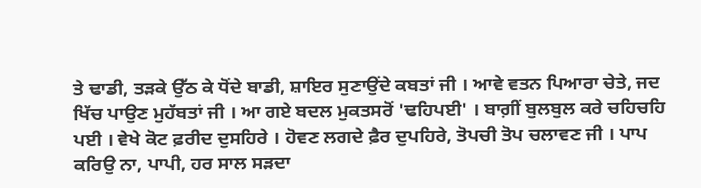ਤੇ ਢਾਡੀ, ਤੜਕੇ ਉੱਠ ਕੇ ਧੋਂਦੇ ਬਾਡੀ, ਸ਼ਾਇਰ ਸੁਣਾਉਂਦੇ ਕਬਤਾਂ ਜੀ । ਆਵੇ ਵਤਨ ਪਿਆਰਾ ਚੇਤੇ, ਜਦ ਖਿੱਚ ਪਾਉਣ ਮੁਹੱਬਤਾਂ ਜੀ । ਆ ਗਏ ਬਦਲ ਮੁਕਤਸਰੋਂ 'ਢਹਿਪਈ' । ਬਾਗ਼ੀਂ ਬੁਲਬੁਲ ਕਰੇ ਚਹਿਚਹਿ ਪਈ । ਵੇਖੇ ਕੋਟ ਫ਼ਰੀਦ ਦੁਸਹਿਰੇ । ਹੋਵਣ ਲਗਦੇ ਫ਼ੈਰ ਦੁਪਹਿਰੇ, ਤੋਪਚੀ ਤੋਪ ਚਲਾਵਣ ਜੀ । ਪਾਪ ਕਰਿਉ ਨਾ, ਪਾਪੀ, ਹਰ ਸਾਲ ਸੜਦਾ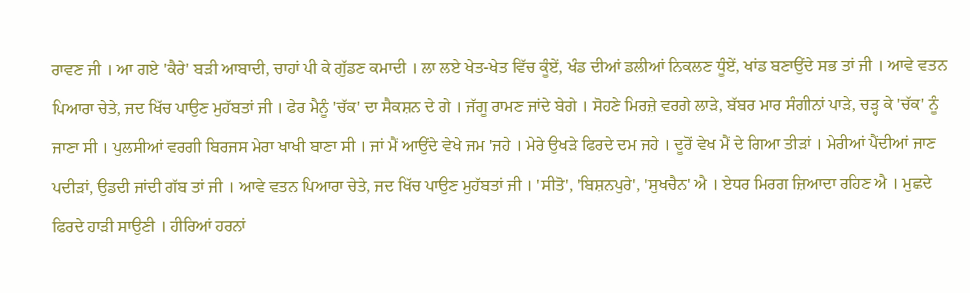ਰਾਵਣ ਜੀ । ਆ ਗਏ 'ਕੈਰੇ' ਬੜੀ ਆਬਾਦੀ, ਚਾਹਾਂ ਪੀ ਕੇ ਗੁੱਡਣ ਕਮਾਦੀ । ਲਾ ਲਏ ਖੇਤ-ਖੇਤ ਵਿੱਚ ਕੂੰਏਂ, ਖੰਡ ਦੀਆਂ ਡਲੀਆਂ ਨਿਕਲਣ ਧੂੰਏਂ, ਖਾਂਡ ਬਣਾਉਂਦੇ ਸਭ ਤਾਂ ਜੀ । ਆਵੇ ਵਤਨ ਪਿਆਰਾ ਚੇਤੇ, ਜਦ ਖਿੱਚ ਪਾਉਣ ਮੁਹੱਬਤਾਂ ਜੀ । ਫੇਰ ਮੈਨੂੰ 'ਚੱਕ' ਦਾ ਸੈਕਸ਼ਨ ਦੇ ਗੇ । ਜੱਗੂ ਰਾਮਣ ਜਾਂਦੇ ਬੇਗੇ । ਸੋਹਣੇ ਮਿਰਜ਼ੇ ਵਰਗੇ ਲਾੜੇ, ਬੱਬਰ ਮਾਰ ਸੰਗੀਨਾਂ ਪਾੜੇ, ਚੜ੍ਹ ਕੇ 'ਚੱਕ' ਨੂੰ ਜਾਣਾ ਸੀ । ਪੁਲਸੀਆਂ ਵਰਗੀ ਬਿਰਜਸ ਮੇਰਾ ਖਾਖੀ ਬਾਣਾ ਸੀ । ਜਾਂ ਮੈਂ ਆਉਂਦੇ ਵੇਖੇ ਜਮ 'ਜਹੇ । ਮੇਰੇ ਉਖੜੇ ਫਿਰਦੇ ਦਮ ਜਹੇ । ਦੂਰੋਂ ਵੇਖ ਮੈਂ ਦੇ ਗਿਆ ਤੀੜਾਂ । ਮੇਰੀਆਂ ਪੈਂਦੀਆਂ ਜਾਣ ਪਦੀੜਾਂ, ਉਡਦੀ ਜਾਂਦੀ ਗੱਬ ਤਾਂ ਜੀ । ਆਵੇ ਵਤਨ ਪਿਆਰਾ ਚੇਤੇ, ਜਦ ਖਿੱਚ ਪਾਉਣ ਮੁਹੱਬਤਾਂ ਜੀ । 'ਸੀਤੋ', 'ਬਿਸ਼ਨਪੁਰੇ', 'ਸੁਖਚੈਨ' ਐ । ਏਧਰ ਮਿਰਗ ਜ਼ਿਆਦਾ ਰਹਿਣ ਐ । ਮੁਛਦੇ ਫਿਰਦੇ ਹਾੜੀ ਸਾਉਣੀ । ਹੀਰਿਆਂ ਹਰਨਾਂ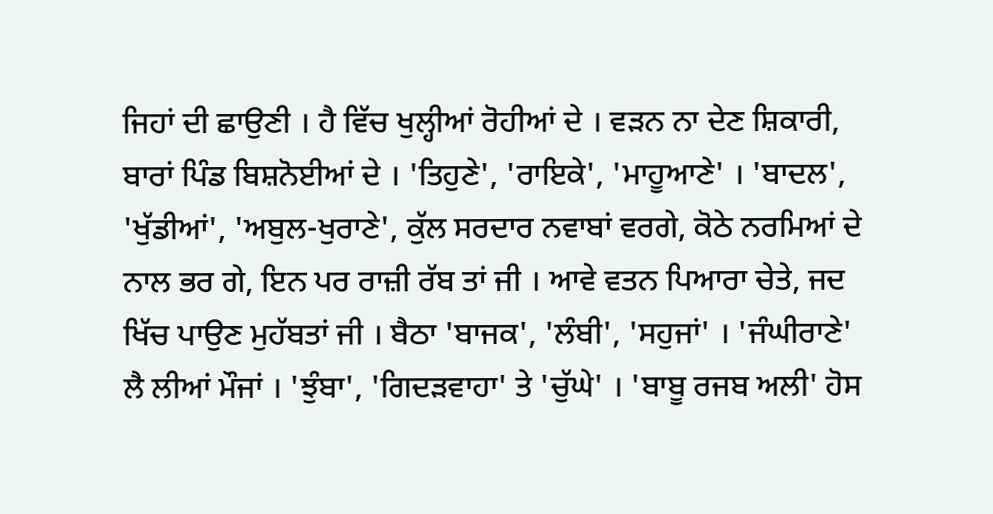ਜਿਹਾਂ ਦੀ ਛਾਉਣੀ । ਹੈ ਵਿੱਚ ਖੁਲ੍ਹੀਆਂ ਰੋਹੀਆਂ ਦੇ । ਵੜਨ ਨਾ ਦੇਣ ਸ਼ਿਕਾਰੀ, ਬਾਰਾਂ ਪਿੰਡ ਬਿਸ਼ਨੋਈਆਂ ਦੇ । 'ਤਿਹੁਣੇ', 'ਰਾਇਕੇ', 'ਮਾਹੂਆਣੇ' । 'ਬਾਦਲ', 'ਖੁੱਡੀਆਂ', 'ਅਬੁਲ-ਖੁਰਾਣੇ', ਕੁੱਲ ਸਰਦਾਰ ਨਵਾਬਾਂ ਵਰਗੇ, ਕੋਠੇ ਨਰਮਿਆਂ ਦੇ ਨਾਲ ਭਰ ਗੇ, ਇਨ ਪਰ ਰਾਜ਼ੀ ਰੱਬ ਤਾਂ ਜੀ । ਆਵੇ ਵਤਨ ਪਿਆਰਾ ਚੇਤੇ, ਜਦ ਖਿੱਚ ਪਾਉਣ ਮੁਹੱਬਤਾਂ ਜੀ । ਬੈਠਾ 'ਬਾਜਕ', 'ਲੰਬੀ', 'ਸਹੁਜਾਂ' । 'ਜੰਘੀਰਾਣੇ' ਲੈ ਲੀਆਂ ਮੌਜਾਂ । 'ਝੁੰਬਾ', 'ਗਿਦੜਵਾਹਾ' ਤੇ 'ਚੁੱਘੇ' । 'ਬਾਬੂ ਰਜਬ ਅਲੀ' ਹੋਸ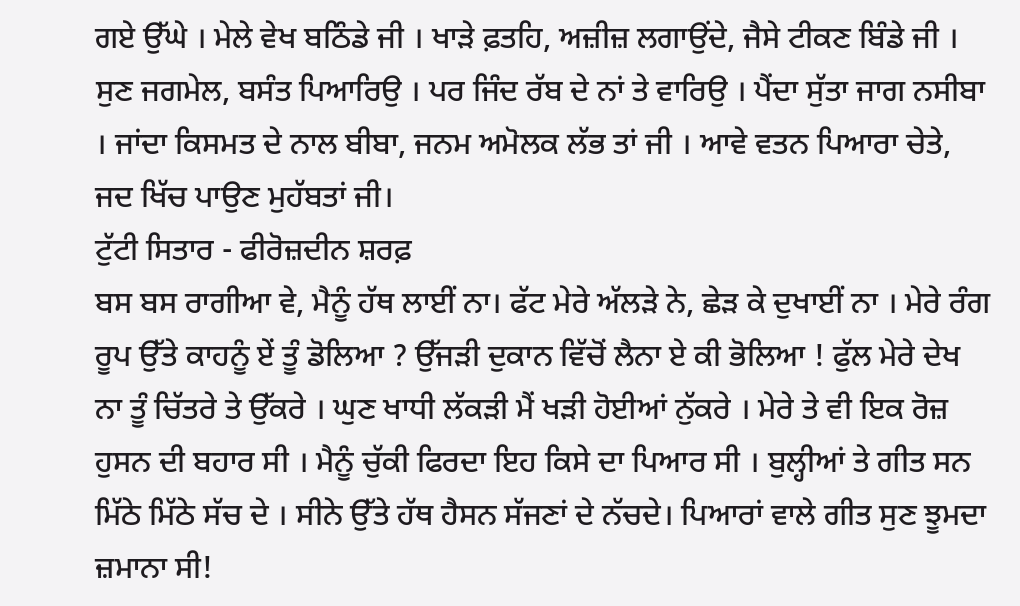ਗਏ ਉੱਘੇ । ਮੇਲੇ ਵੇਖ ਬਠਿੰਡੇ ਜੀ । ਖਾੜੇ ਫ਼ਤਹਿ, ਅਜ਼ੀਜ਼ ਲਗਾਉਂਦੇ, ਜੈਸੇ ਟੀਕਣ ਬਿੰਡੇ ਜੀ । ਸੁਣ ਜਗਮੇਲ, ਬਸੰਤ ਪਿਆਰਿਉ । ਪਰ ਜਿੰਦ ਰੱਬ ਦੇ ਨਾਂ ਤੇ ਵਾਰਿਉ । ਪੈਂਦਾ ਸੁੱਤਾ ਜਾਗ ਨਸੀਬਾ । ਜਾਂਦਾ ਕਿਸਮਤ ਦੇ ਨਾਲ ਬੀਬਾ, ਜਨਮ ਅਮੋਲਕ ਲੱਭ ਤਾਂ ਜੀ । ਆਵੇ ਵਤਨ ਪਿਆਰਾ ਚੇਤੇ, ਜਦ ਖਿੱਚ ਪਾਉਣ ਮੁਹੱਬਤਾਂ ਜੀ।
ਟੁੱਟੀ ਸਿਤਾਰ - ਫੀਰੋਜ਼ਦੀਨ ਸ਼ਰਫ਼
ਬਸ ਬਸ ਰਾਗੀਆ ਵੇ, ਮੈਨੂੰ ਹੱਥ ਲਾਈਂ ਨਾ। ਫੱਟ ਮੇਰੇ ਅੱਲੜੇ ਨੇ, ਛੇੜ ਕੇ ਦੁਖਾਈਂ ਨਾ । ਮੇਰੇ ਰੰਗ ਰੂਪ ਉੱਤੇ ਕਾਹਨੂੰ ਏਂ ਤੂੰ ਡੋਲਿਆ ? ਉੱਜੜੀ ਦੁਕਾਨ ਵਿੱਚੋਂ ਲੈਨਾ ਏ ਕੀ ਭੋਲਿਆ ! ਫੁੱਲ ਮੇਰੇ ਦੇਖ ਨਾ ਤੂੰ ਚਿੱਤਰੇ ਤੇ ਉੱਕਰੇ । ਘੁਣ ਖਾਧੀ ਲੱਕੜੀ ਮੈਂ ਖੜੀ ਹੋਈਆਂ ਨੁੱਕਰੇ । ਮੇਰੇ ਤੇ ਵੀ ਇਕ ਰੋਜ਼ ਹੁਸਨ ਦੀ ਬਹਾਰ ਸੀ । ਮੈਨੂੰ ਚੁੱਕੀ ਫਿਰਦਾ ਇਹ ਕਿਸੇ ਦਾ ਪਿਆਰ ਸੀ । ਬੁਲ੍ਹੀਆਂ ਤੇ ਗੀਤ ਸਨ ਮਿੱਠੇ ਮਿੱਠੇ ਸੱਚ ਦੇ । ਸੀਨੇ ਉੱਤੇ ਹੱਥ ਹੈਸਨ ਸੱਜਣਾਂ ਦੇ ਨੱਚਦੇ। ਪਿਆਰਾਂ ਵਾਲੇ ਗੀਤ ਸੁਣ ਝੂਮਦਾ ਜ਼ਮਾਨਾ ਸੀ!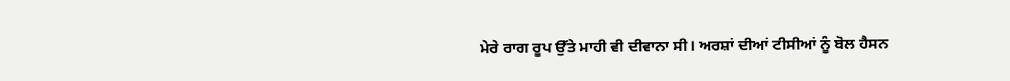ਮੇਰੇ ਰਾਗ ਰੂਪ ਉੱਤੇ ਮਾਹੀ ਵੀ ਦੀਵਾਨਾ ਸੀ। ਅਰਸ਼ਾਂ ਦੀਆਂ ਟੀਸੀਆਂ ਨੂੰ ਬੋਲ ਹੈਸਨ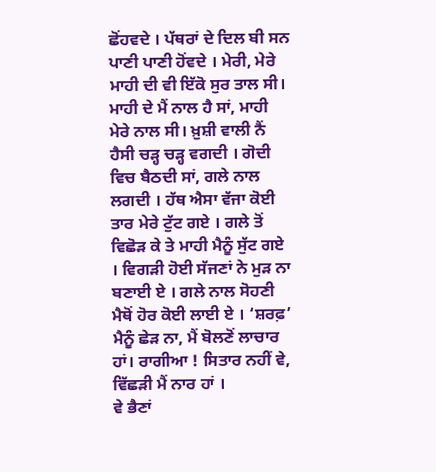ਛੋਂਹਵਦੇ । ਪੱਥਰਾਂ ਦੇ ਦਿਲ ਬੀ ਸਨ ਪਾਣੀ ਪਾਣੀ ਹੋਂਵਦੇ । ਮੇਰੀ, ਮੇਰੇ ਮਾਹੀ ਦੀ ਵੀ ਇੱਕੋ ਸੁਰ ਤਾਲ ਸੀ। ਮਾਹੀ ਦੇ ਮੈਂ ਨਾਲ ਹੈ ਸਾਂ, ਮਾਹੀ ਮੇਰੇ ਨਾਲ ਸੀ। ਖ਼ੁਸ਼ੀ ਵਾਲੀ ਨੈਂ ਹੈਸੀ ਚੜ੍ਹ ਚੜ੍ਹ ਵਗਦੀ । ਗੋਦੀ ਵਿਚ ਬੈਠਦੀ ਸਾਂ, ਗਲੇ ਨਾਲ ਲਗਦੀ । ਹੱਥ ਐਸਾ ਵੱਜਾ ਕੋਈ ਤਾਰ ਮੇਰੇ ਟੁੱਟ ਗਏ । ਗਲੇ ਤੋਂ ਵਿਛੋੜ ਕੇ ਤੇ ਮਾਹੀ ਮੈਨੂੰ ਸੁੱਟ ਗਏ । ਵਿਗੜੀ ਹੋਈ ਸੱਜਣਾਂ ਨੇ ਮੁੜ ਨਾ ਬਣਾਈ ਏ । ਗਲੇ ਨਾਲ ਸੋਹਣੀ ਮੈਥੋਂ ਹੋਰ ਕੋਈ ਲਾਈ ਏ । ‘ਸ਼ਰਫ਼’ ਮੈਨੂੰ ਛੇੜ ਨਾ, ਮੈਂ ਬੋਲਣੋਂ ਲਾਚਾਰ ਹਾਂ। ਰਾਗੀਆ ! ਸਿਤਾਰ ਨਹੀਂ ਵੇ, ਵਿੱਛੜੀ ਮੈਂ ਨਾਰ ਹਾਂ ।
ਵੇ ਭੈਣਾਂ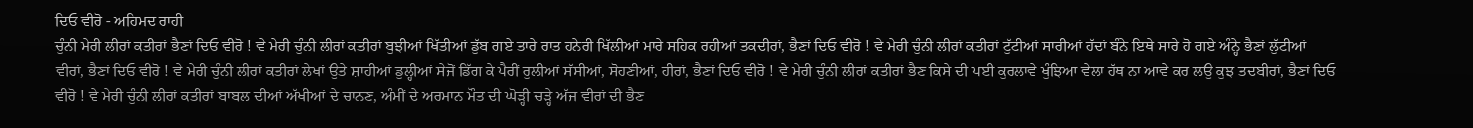ਦਿਓ ਵੀਰੋ - ਅਹਿਮਦ ਰਾਹੀ
ਚੁੰਨੀ ਮੇਰੀ ਲੀਰਾਂ ਕਤੀਰਾਂ ਭੈਣਾਂ ਦਿਓ ਵੀਰੋ ! ਵੇ ਮੇਰੀ ਚੁੰਨੀ ਲੀਰਾਂ ਕਤੀਰਾਂ ਬੁਝੀਆਂ ਖਿੱਤੀਆਂ ਡੁੱਬ ਗਏ ਤਾਰੇ ਰਾਤ ਹਨੇਰੀ ਖਿੱਲੀਆਂ ਮਾਰੇ ਸਹਿਕ ਰਹੀਆਂ ਤਕਦੀਰਾਂ, ਭੈਣਾਂ ਦਿਓ ਵੀਰੋ ! ਵੇ ਮੇਰੀ ਚੁੰਨੀ ਲੀਰਾਂ ਕਤੀਰਾਂ ਟੁੱਟੀਆਂ ਸਾਰੀਆਂ ਹੱਦਾਂ ਬੰਨੇ ਇਥੇ ਸਾਰੇ ਹੋ ਗਏ ਅੰਨ੍ਹੇ ਭੈਣਾਂ ਲੁੱਟੀਆਂ ਵੀਰਾਂ, ਭੈਣਾਂ ਦਿਓ ਵੀਰੋ ! ਵੇ ਮੇਰੀ ਚੁੰਨੀ ਲੀਰਾਂ ਕਤੀਰਾਂ ਲੇਖਾਂ ਉਤੇ ਸ਼ਾਹੀਆਂ ਡੁਲ੍ਹੀਆਂ ਸੇਜੋਂ ਡਿੱਗ ਕੇ ਪੈਰੀਂ ਰੁਲੀਆਂ ਸੱਸੀਆਂ, ਸੋਹਣੀਆਂ, ਹੀਰਾਂ, ਭੈਣਾਂ ਦਿਓ ਵੀਰੋ ! ਵੇ ਮੇਰੀ ਚੁੰਨੀ ਲੀਰਾਂ ਕਤੀਰਾਂ ਭੈਣ ਕਿਸੇ ਦੀ ਪਈ ਕੁਰਲਾਵੇ ਖੁੰਝਿਆ ਵੇਲਾ ਹੱਥ ਨਾ ਆਵੇ ਕਰ ਲਉ ਕੁਝ ਤਦਬੀਰਾਂ, ਭੈਣਾਂ ਦਿਓ ਵੀਰੋ ! ਵੇ ਮੇਰੀ ਚੁੰਨੀ ਲੀਰਾਂ ਕਤੀਰਾਂ ਬਾਬਲ ਦੀਆਂ ਅੱਖੀਆਂ ਦੇ ਚਾਨਣ, ਅੰਮੀਂ ਦੇ ਅਰਮਾਨ ਮੌਤ ਦੀ ਘੋੜ੍ਹੀ ਚੜ੍ਹੇ ਅੱਜ ਵੀਰਾਂ ਦੀ ਭੈਣ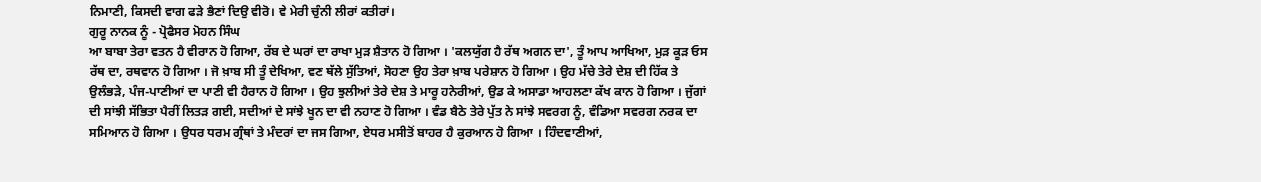ਨਿਮਾਣੀ, ਕਿਸਦੀ ਵਾਗ ਫੜੇ ਭੈਣਾਂ ਦਿਉ ਵੀਰੋ। ਵੇ ਮੇਰੀ ਚੁੰਨੀ ਲੀਰਾਂ ਕਤੀਰਾਂ।
ਗੁਰੂ ਨਾਨਕ ਨੂੰ - ਪ੍ਰੋਫੈਸਰ ਮੋਹਨ ਸਿੰਘ
ਆ ਬਾਬਾ ਤੇਰਾ ਵਤਨ ਹੈ ਵੀਰਾਨ ਹੋ ਗਿਆ, ਰੱਬ ਦੇ ਘਰਾਂ ਦਾ ਰਾਖਾ ਮੁੜ ਸ਼ੈਤਾਨ ਹੋ ਗਿਆ । 'ਕਲਯੁੱਗ ਹੈ ਰੱਥ ਅਗਨ ਦਾ', ਤੂੰ ਆਪ ਆਖਿਆ, ਮੁੜ ਕੂੜ ਓਸ ਰੱਥ ਦਾ, ਰਥਵਾਨ ਹੋ ਗਿਆ । ਜੋ ਖ਼ਾਬ ਸੀ ਤੂੰ ਦੇਖਿਆ, ਵਣ ਥੱਲੇ ਸੁੱਤਿਆਂ, ਸੋਹਣਾ ਉਹ ਤੇਰਾ ਖ਼ਾਬ ਪਰੇਸ਼ਾਨ ਹੋ ਗਿਆ । ਉਹ ਮੱਚੇ ਤੇਰੇ ਦੇਸ਼ ਦੀ ਹਿੱਕ ਤੇ ਉਲੰਭੜੇ, ਪੰਜ-ਪਾਣੀਆਂ ਦਾ ਪਾਣੀ ਵੀ ਹੈਰਾਨ ਹੋ ਗਿਆ । ਉਹ ਝੁਲੀਆਂ ਤੇਰੇ ਦੇਸ਼ ਤੇ ਮਾਰੂ ਹਨੇਰੀਆਂ, ਉਡ ਕੇ ਅਸਾਡਾ ਆਹਲਣਾ ਕੱਖ ਕਾਨ ਹੋ ਗਿਆ । ਜੁੱਗਾਂ ਦੀ ਸਾਂਝੀ ਸੱਭਿਤਾ ਪੈਰੀਂ ਲਿਤੜ ਗਈ, ਸਦੀਆਂ ਦੇ ਸਾਂਝੇ ਖੂਨ ਦਾ ਵੀ ਨਹਾਣ ਹੋ ਗਿਆ । ਵੰਡ ਬੈਠੇ ਤੇਰੇ ਪੁੱਤ ਨੇ ਸਾਂਝੇ ਸਵਰਗ ਨੂੰ, ਵੰਡਿਆ ਸਵਰਗ ਨਰਕ ਦਾ ਸਮਿਆਨ ਹੋ ਗਿਆ । ਉਧਰ ਧਰਮ ਗ੍ਰੰਥਾਂ ਤੇ ਮੰਦਰਾਂ ਦਾ ਜਸ ਗਿਆ, ਏਧਰ ਮਸੀਤੋਂ ਬਾਹਰ ਹੈ ਕੁਰਆਨ ਹੋ ਗਿਆ । ਹਿੰਦਵਾਣੀਆਂ,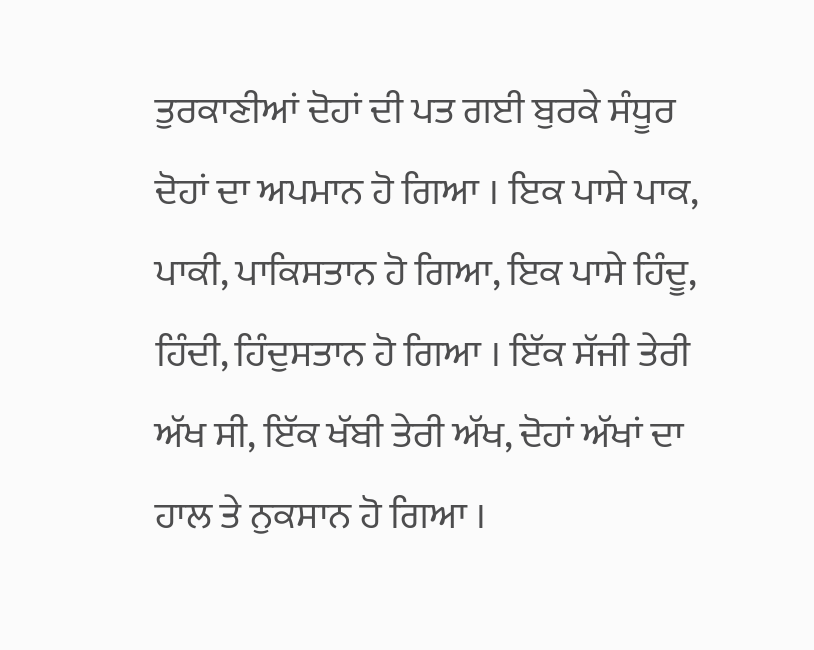ਤੁਰਕਾਣੀਆਂ ਦੋਹਾਂ ਦੀ ਪਤ ਗਈ ਬੁਰਕੇ ਸੰਧੂਰ ਦੋਹਾਂ ਦਾ ਅਪਮਾਨ ਹੋ ਗਿਆ । ਇਕ ਪਾਸੇ ਪਾਕ, ਪਾਕੀ, ਪਾਕਿਸਤਾਨ ਹੋ ਗਿਆ, ਇਕ ਪਾਸੇ ਹਿੰਦੂ, ਹਿੰਦੀ, ਹਿੰਦੁਸਤਾਨ ਹੋ ਗਿਆ । ਇੱਕ ਸੱਜੀ ਤੇਰੀ ਅੱਖ ਸੀ, ਇੱਕ ਖੱਬੀ ਤੇਰੀ ਅੱਖ, ਦੋਹਾਂ ਅੱਖਾਂ ਦਾ ਹਾਲ ਤੇ ਨੁਕਸਾਨ ਹੋ ਗਿਆ ।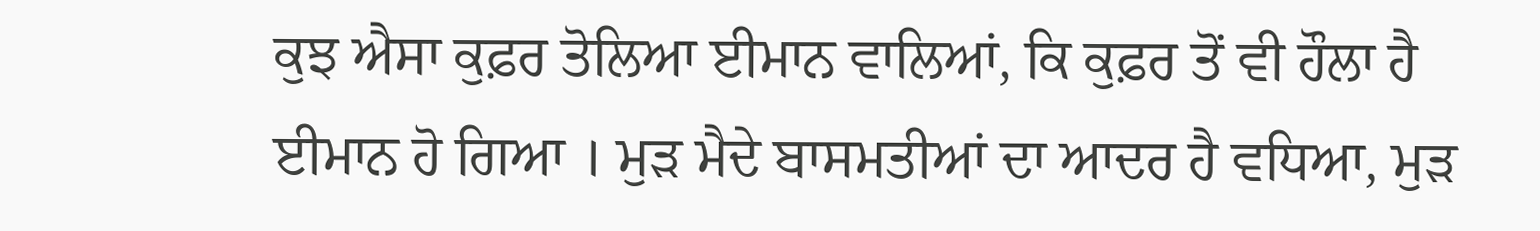ਕੁਝ ਐਸਾ ਕੁਫ਼ਰ ਤੋਲਿਆ ਈਮਾਨ ਵਾਲਿਆਂ, ਕਿ ਕੁਫ਼ਰ ਤੋਂ ਵੀ ਹੌਲਾ ਹੈ ਈਮਾਨ ਹੋ ਗਿਆ । ਮੁੜ ਮੈਦੇ ਬਾਸਮਤੀਆਂ ਦਾ ਆਦਰ ਹੈ ਵਧਿਆ, ਮੁੜ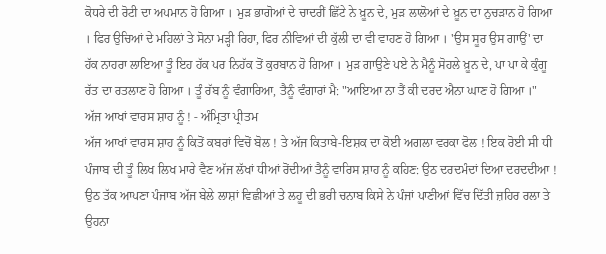ਕੋਧਰੇ ਦੀ ਰੋਟੀ ਦਾ ਅਪਮਾਨ ਹੋ ਗਿਆ । ਮੁੜ ਭਾਗੋਆਂ ਦੇ ਚਾਦਰੀਂ ਛਿੱਟੇ ਨੇ ਖ਼ੂਨ ਦੇ, ਮੁੜ ਲਾਲੋਆਂ ਦੇ ਖ਼ੂਨ ਦਾ ਨੁਚੜਾਨ ਹੋ ਗਿਆ । ਫਿਰ ਉਚਿਆਂ ਦੇ ਮਹਿਲਾਂ ਤੇ ਸੋਨਾ ਮੜ੍ਹੀ ਰਿਹਾ, ਫਿਰ ਨੀਵਿਆਂ ਦੀ ਕੁੱਲੀ ਦਾ ਵੀ ਵਾਹਣ ਹੋ ਗਿਆ । 'ਉਸ ਸੂਰ ਉਸ ਗਾਉਂ' ਦਾ ਹੱਕ ਨਾਹਰਾ ਲਾਇਆ ਤੂੰ ਇਹ ਹੱਕ ਪਰ ਨਿਹੱਕ ਤੋਂ ਕੁਰਬਾਨ ਹੋ ਗਿਆ । ਮੁੜ ਗਾਉਣੇ ਪਏ ਨੇ ਮੈਨੂੰ ਸੋਹਲੇ ਖ਼ੂਨ ਦੇ, ਪਾ ਪਾ ਕੇ ਕੁੰਗੂ ਰੱਤ ਦਾ ਰਤਲਾਣ ਹੋ ਗਿਆ । ਤੂੰ ਰੱਬ ਨੂੰ ਵੰਗਾਰਿਆ, ਤੈਨੂੰ ਵੰਗਾਰਾਂ ਮੈ: "ਆਇਆ ਨਾ ਤੈਂ ਕੀ ਦਰਦ ਐਨਾ ਘਾਣ ਹੋ ਗਿਆ ।"
ਅੱਜ ਆਖਾਂ ਵਾਰਸ ਸ਼ਾਹ ਨੂੰ ! - ਅੰਮ੍ਰਿਤਾ ਪ੍ਰੀਤਮ
ਅੱਜ ਆਖਾਂ ਵਾਰਸ ਸ਼ਾਹ ਨੂੰ ਕਿਤੋਂ ਕਬਰਾਂ ਵਿਚੋਂ ਬੋਲ ! ਤੇ ਅੱਜ ਕਿਤਾਬੇ-ਇਸ਼ਕ ਦਾ ਕੋਈ ਅਗਲਾ ਵਰਕਾ ਫੋਲ ! ਇਕ ਰੋਈ ਸੀ ਧੀ ਪੰਜਾਬ ਦੀ ਤੂੰ ਲਿਖ ਲਿਖ ਮਾਰੇ ਵੈਣ ਅੱਜ ਲੱਖਾਂ ਧੀਆਂ ਰੋਂਦੀਆਂ ਤੈਨੂੰ ਵਾਰਿਸ ਸ਼ਾਹ ਨੂੰ ਕਹਿਣ: ਉਠ ਦਰਦਮੰਦਾਂ ਦਿਆ ਦਰਦਦੀਆ ! ਉਠ ਤੱਕ ਆਪਣਾ ਪੰਜਾਬ ਅੱਜ ਬੇਲੇ ਲਾਸ਼ਾਂ ਵਿਛੀਆਂ ਤੇ ਲਹੂ ਦੀ ਭਰੀ ਚਨਾਬ ਕਿਸੇ ਨੇ ਪੰਜਾਂ ਪਾਣੀਆਂ ਵਿੱਚ ਦਿੱਤੀ ਜ਼ਹਿਰ ਰਲਾ ਤੇ ਉਹਨਾ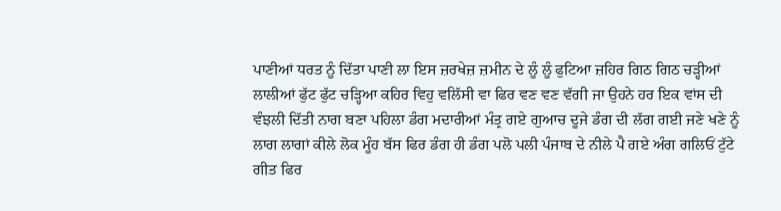ਪਾਣੀਆਂ ਧਰਤ ਨੂੰ ਦਿੱਤਾ ਪਾਣੀ ਲਾ ਇਸ ਜ਼ਰਖੇਜ਼ ਜ਼ਮੀਨ ਦੇ ਲੂੰ ਲੂੰ ਫੁਟਿਆ ਜ਼ਹਿਰ ਗਿਠ ਗਿਠ ਚੜ੍ਹੀਆਂ ਲਾਲੀਆਂ ਫੁੱਟ ਫੁੱਟ ਚੜ੍ਹਿਆ ਕਹਿਰ ਵਿਹੁ ਵਲਿੱਸੀ ਵਾ ਫਿਰ ਵਣ ਵਣ ਵੱਗੀ ਜਾ ਉਹਨੇ ਹਰ ਇਕ ਵਾਂਸ ਦੀ ਵੰਝਲੀ ਦਿੱਤੀ ਨਾਗ ਬਣਾ ਪਹਿਲਾ ਡੰਗ ਮਦਾਰੀਆਂ ਮੰਤ੍ਰ ਗਏ ਗੁਆਚ ਦੂਜੇ ਡੰਗ ਦੀ ਲੱਗ ਗਈ ਜਣੇ ਖਣੇ ਨੂੰ ਲਾਗ ਲਾਗਾਂ ਕੀਲੇ ਲੋਕ ਮੂੰਹ ਬੱਸ ਫਿਰ ਡੰਗ ਹੀ ਡੰਗ ਪਲੋ ਪਲੀ ਪੰਜਾਬ ਦੇ ਨੀਲੇ ਪੈ ਗਏ ਅੰਗ ਗਲਿਓਂ ਟੁੱਟੇ ਗੀਤ ਫਿਰ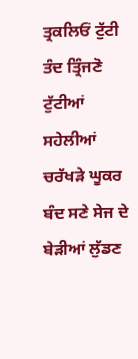ਤ੍ਰਕਲਿਓਂ ਟੁੱਟੀ ਤੰਦ ਤ੍ਰਿੰਜਣੋ ਟੁੱਟੀਆਂ ਸਹੇਲੀਆਂ ਚਰੱਖੜੇ ਘੂਕਰ ਬੰਦ ਸਣੇ ਸੇਜ ਦੇ ਬੇੜੀਆਂ ਲੁੱਡਣ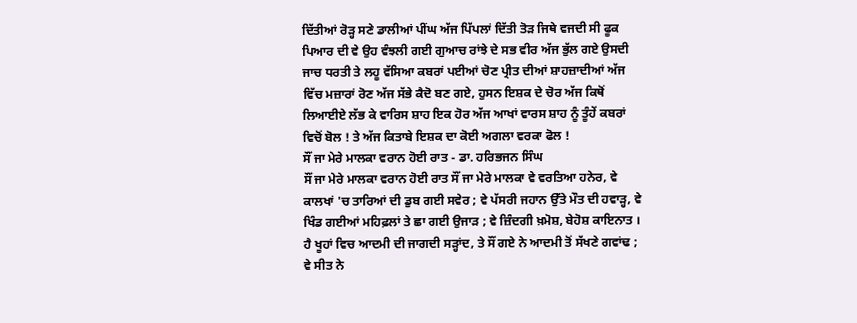ਦਿੱਤੀਆਂ ਰੋੜ੍ਹ ਸਣੇ ਡਾਲੀਆਂ ਪੀਂਘ ਅੱਜ ਪਿੱਪਲਾਂ ਦਿੱਤੀ ਤੋੜ ਜਿਥੇ ਵਜਦੀ ਸੀ ਫੂਕ ਪਿਆਰ ਦੀ ਵੇ ਉਹ ਵੰਝਲੀ ਗਈ ਗੁਆਚ ਰਾਂਝੇ ਦੇ ਸਭ ਵੀਰ ਅੱਜ ਭੁੱਲ ਗਏ ਉਸਦੀ ਜਾਚ ਧਰਤੀ ਤੇ ਲਹੂ ਵੱਸਿਆ ਕਬਰਾਂ ਪਈਆਂ ਚੋਣ ਪ੍ਰੀਤ ਦੀਆਂ ਸ਼ਾਹਜ਼ਾਦੀਆਂ ਅੱਜ ਵਿੱਚ ਮਜ਼ਾਰਾਂ ਰੋਣ ਅੱਜ ਸੱਭੇ ਕੈਦੋ ਬਣ ਗਏ, ਹੁਸਨ ਇਸ਼ਕ ਦੇ ਚੋਰ ਅੱਜ ਕਿਥੋਂ ਲਿਆਈਏ ਲੱਭ ਕੇ ਵਾਰਿਸ ਸ਼ਾਹ ਇਕ ਹੋਰ ਅੱਜ ਆਖਾਂ ਵਾਰਸ ਸ਼ਾਹ ਨੂੰ ਤੂੰਹੇਂ ਕਬਰਾਂ ਵਿਚੋਂ ਬੋਲ ! ਤੇ ਅੱਜ ਕਿਤਾਬੇ ਇਸ਼ਕ ਦਾ ਕੋਈ ਅਗਲਾ ਵਰਕਾ ਫੋਲ !
ਸੌਂ ਜਾ ਮੇਰੇ ਮਾਲਕਾ ਵਰਾਨ ਹੋਈ ਰਾਤ - ਡਾ. ਹਰਿਭਜਨ ਸਿੰਘ
ਸੌਂ ਜਾ ਮੇਰੇ ਮਾਲਕਾ ਵਰਾਨ ਹੋਈ ਰਾਤ ਸੌਂ ਜਾ ਮੇਰੇ ਮਾਲਕਾ ਵੇ ਵਰਤਿਆ ਹਨੇਰ, ਵੇ ਕਾਲਖਾਂ 'ਚ ਤਾਰਿਆਂ ਦੀ ਡੁਬ ਗਈ ਸਵੇਰ ; ਵੇ ਪੱਸਰੀ ਜਹਾਨ ਉੱਤੇ ਮੌਤ ਦੀ ਹਵਾੜ੍ਹ, ਵੇ ਖਿੰਡ ਗਈਆਂ ਮਹਿਫ਼ਲਾਂ ਤੇ ਛਾ ਗਈ ਉਜਾੜ ; ਵੇ ਜ਼ਿੰਦਗੀ ਖ਼ਮੋਸ਼, ਬੇਹੋਸ਼ ਕਾਇਨਾਤ । ਹੈ ਖੂਹਾਂ ਵਿਚ ਆਦਮੀ ਦੀ ਜਾਗਦੀ ਸੜ੍ਹਾਂਦ, ਤੇ ਸੌਂ ਗਏ ਨੇ ਆਦਮੀ ਤੋਂ ਸੱਖਣੇ ਗਵਾਂਢ ; ਵੇ ਸੀਤ ਨੇ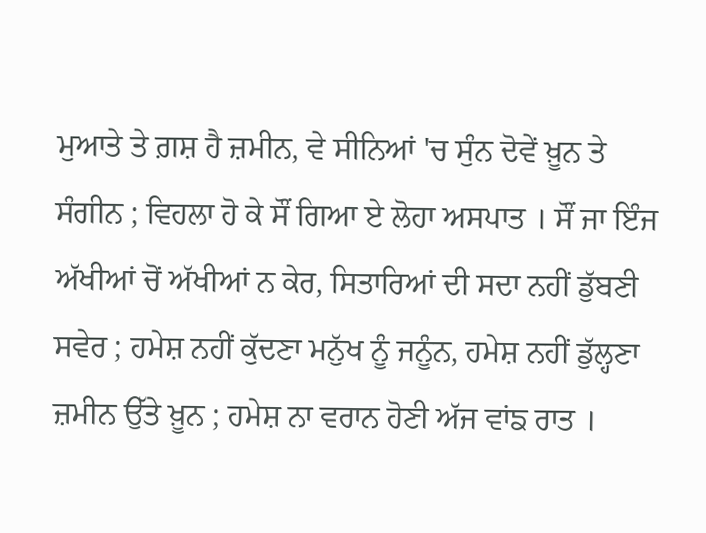ਮੁਆਤੇ ਤੇ ਗ਼ਸ਼ ਹੈ ਜ਼ਮੀਨ, ਵੇ ਸੀਨਿਆਂ 'ਚ ਸੁੰਨ ਦੋਵੇਂ ਖ਼ੂਨ ਤੇ ਸੰਗੀਨ ; ਵਿਹਲਾ ਹੋ ਕੇ ਸੌਂ ਗਿਆ ਏ ਲੋਹਾ ਅਸਪਾਤ । ਸੌਂ ਜਾ ਇੰਜ ਅੱਖੀਆਂ ਚੋਂ ਅੱਖੀਆਂ ਨ ਕੇਰ, ਸਿਤਾਰਿਆਂ ਦੀ ਸਦਾ ਨਹੀਂ ਡੁੱਬਣੀ ਸਵੇਰ ; ਹਮੇਸ਼ ਨਹੀਂ ਕੁੱਦਣਾ ਮਨੁੱਖ ਨੂੰ ਜਨੂੰਨ, ਹਮੇਸ਼ ਨਹੀਂ ਡੁੱਲ੍ਹਣਾ ਜ਼ਮੀਨ ਉੱਤੇ ਖ਼ੂਨ ; ਹਮੇਸ਼ ਨਾ ਵਰਾਨ ਹੋਣੀ ਅੱਜ ਵਾਂਙ ਰਾਤ ।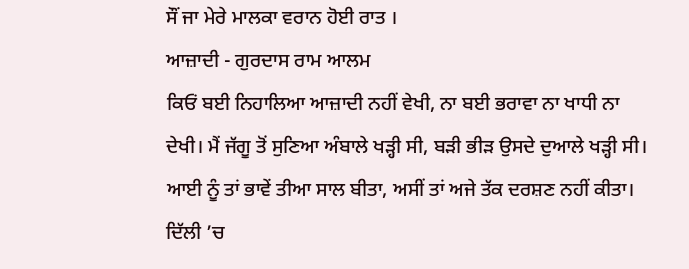ਸੌਂ ਜਾ ਮੇਰੇ ਮਾਲਕਾ ਵਰਾਨ ਹੋਈ ਰਾਤ ।
ਆਜ਼ਾਦੀ - ਗੁਰਦਾਸ ਰਾਮ ਆਲਮ
ਕਿਓਂ ਬਈ ਨਿਹਾਲਿਆ ਆਜ਼ਾਦੀ ਨਹੀਂ ਵੇਖੀ, ਨਾ ਬਈ ਭਰਾਵਾ ਨਾ ਖਾਧੀ ਨਾ ਦੇਖੀ। ਮੈਂ ਜੱਗੂ ਤੋਂ ਸੁਣਿਆ ਅੰਬਾਲੇ ਖੜ੍ਹੀ ਸੀ, ਬੜੀ ਭੀੜ ਉਸਦੇ ਦੁਆਲੇ ਖੜ੍ਹੀ ਸੀ। ਆਈ ਨੂੰ ਤਾਂ ਭਾਵੇਂ ਤੀਆ ਸਾਲ ਬੀਤਾ, ਅਸੀਂ ਤਾਂ ਅਜੇ ਤੱਕ ਦਰਸ਼ਣ ਨਹੀਂ ਕੀਤਾ। ਦਿੱਲੀ ’ਚ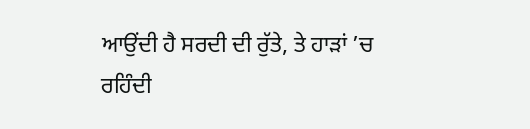ਆਉਂਦੀ ਹੈ ਸਰਦੀ ਦੀ ਰੁੱਤੇ, ਤੇ ਹਾੜਾਂ ’ਚ ਰਹਿੰਦੀ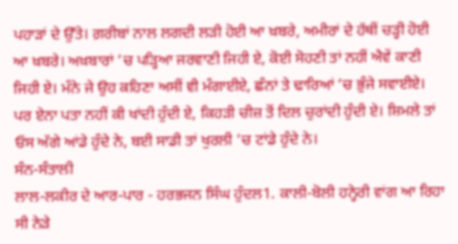ਪਹਾੜਾਂ ਦੇ ਉੱਤੇ। ਗ਼ਰੀਬਾਂ ਨਾਲ ਲਗਦੀ ਲੜੀ ਹੋਈ ਆ ਖ਼ਬਰੇ, ਅਮੀਰਾਂ ਦੇ ਹੱਥੀਂ ਚੜ੍ਹੀ ਹੋਈ ਆ ਖ਼ਬਰੇ। ਅਖ਼ਬਾਰਾਂ ’ਚ ਪੜ੍ਹਿਆ ਜਰਵਾਣੀ ਜਿਹੀ ਏ, ਕੋਈ ਸੋਹਣੀ ਤਾਂ ਨਹੀਂ ਐਵੇਂ ਕਾਣੀ ਜਿਹੀ ਏ। ਮੰਨੇ ਜੇ ਉਹ ਕਹਿਣਾ ਅਸੀਂ ਵੀ ਮੰਗਾਈਏ, ਛੰਨਾਂ ਤੇ ਢਾਰਿਆਂ ’ਚ ਭੁੰਜੇ ਸਵਾਈਏ। ਪਰ ਏਨਾ ਪਤਾ ਨਹੀਂ ਕੀ ਖਾਂਦੀ ਹੁੰਦੀ ਏ, ਕਿਹੜੀ ਚੀਜ਼ ਤੋਂ ਦਿਲ ਚੁਰਾਂਦੀ ਹੁੰਦੀ ਏ। ਸ਼ਿਮਲੇ ਤਾਂ ਓਸ ਅੱਗੇ ਆਂਡੇ ਹੁੰਦੇ ਨੇ, ਬਈ ਸਾਡੀ ਤਾਂ ਖੁਰਲੀ ’ਚ ਟਾਂਡੇ ਹੁੰਦੇ ਨੇ।
ਸੰਨ-ਸੰਤਾਲੀ
ਲਾਲ-ਲਕੀਰ ਦੇ ਆਰ-ਪਾਰ - ਹਰਭਜਨ ਸਿੰਘ ਹੁੰਦਲ1. ਕਾਲੀ-ਬੋਲੀ ਹਨ੍ਹੇਰੀ ਵਾਂਗ ਆ ਰਿਹਾ ਸੀ ਨੇੜੇ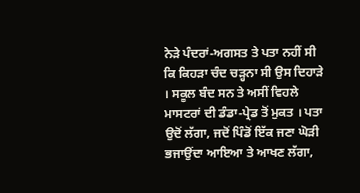ਨੇੜੇ ਪੰਦਰਾਂ-ਅਗਸਤ ਤੇ ਪਤਾ ਨਹੀਂ ਸੀ ਕਿ ਕਿਹੜਾ ਚੰਦ ਚੜ੍ਹਨਾ ਸੀ ਉਸ ਦਿਹਾੜੇ । ਸਕੂਲ ਬੰਦ ਸਨ ਤੇ ਅਸੀਂ ਵਿਹਲੇ ਮਾਸਟਰਾਂ ਦੀ ਡੰਡਾ-ਪ੍ਰੇਡ ਤੋਂ ਮੁਕਤ । ਪਤਾ ਉਦੋਂ ਲੱਗਾ, ਜਦੋਂ ਪਿੰਡੋਂ ਇੱਕ ਜਣਾ ਘੋੜੀ ਭਜਾਉਂਦਾ ਆਇਆ ਤੇ ਆਖਣ ਲੱਗਾ,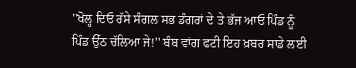''ਖੋਲ੍ਹ ਦਿਓ ਰੱਸੇ ਸੰਗਲ ਸਭ ਡੰਗਰਾਂ ਦੇ ਤੇ ਭੱਜ ਆਓ ਪਿੰਡ ਨੂੰ ਪਿੰਡ ਉੱਠ ਚੱਲਿਆ ਜੇ!'' ਬੰਬ ਵਾਂਗ ਫਟੀ ਇਹ ਖ਼ਬਰ ਸਾਡੇ ਲਈ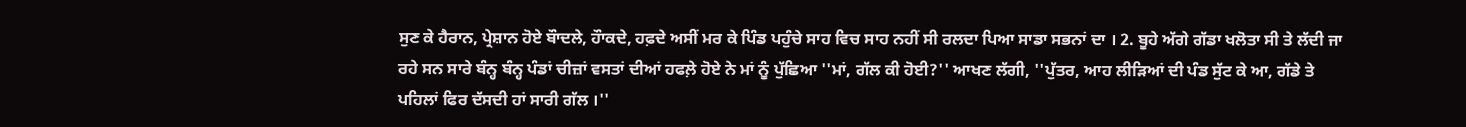ਸੁਣ ਕੇ ਹੈਰਾਨ, ਪ੍ਰੇਸ਼ਾਨ ਹੋਏ ਬੌਾਦਲੇ, ਹੌਾਕਦੇ, ਹਫ਼ਦੇ ਅਸੀਂ ਮਰ ਕੇ ਪਿੰਡ ਪਹੁੰਚੇ ਸਾਹ ਵਿਚ ਸਾਹ ਨਹੀਂ ਸੀ ਰਲਦਾ ਪਿਆ ਸਾਡਾ ਸਭਨਾਂ ਦਾ । 2. ਬੂਹੇ ਅੱਗੇ ਗੱਡਾ ਖਲੋਤਾ ਸੀ ਤੇ ਲੱਦੀ ਜਾ ਰਹੇ ਸਨ ਸਾਰੇ ਬੰਨ੍ਹ ਬੰਨ੍ਹ ਪੰਡਾਂ ਚੀਜ਼ਾਂ ਵਸਤਾਂ ਦੀਆਂ ਹਫਲ਼ੇ ਹੋਏ ਨੇ ਮਾਂ ਨੂੰ ਪੁੱਛਿਆ ''ਮਾਂ, ਗੱਲ ਕੀ ਹੋਈ?'' ਆਖਣ ਲੱਗੀ, ''ਪੁੱਤਰ, ਆਹ ਲੀੜਿਆਂ ਦੀ ਪੰਡ ਸੁੱਟ ਕੇ ਆ, ਗੱਡੇ ਤੇ ਪਹਿਲਾਂ ਫਿਰ ਦੱਸਦੀ ਹਾਂ ਸਾਰੀ ਗੱਲ ।''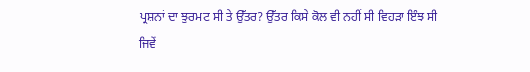ਪ੍ਰਸ਼ਨਾਂ ਦਾ ਝੁਰਮਟ ਸੀ ਤੇ ਉੱਤਰ? ਉੱਤਰ ਕਿਸੇ ਕੋਲ ਵੀ ਨਹੀਂ ਸੀ ਵਿਹੜਾ ਇੰਝ ਸੀ ਜਿਵੇਂ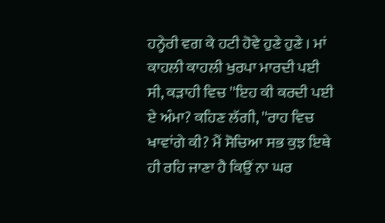ਹਨ੍ਹੇਰੀ ਵਗ ਕੇ ਹਟੀ ਹੋਵੇ ਹੁਣੇ ਹੁਣੇ । ਮਾਂ ਕਾਹਲੀ ਕਾਹਲੀ ਖੁਰਪਾ ਮਾਰਦੀ ਪਈ ਸੀ, ਕੜਾਹੀ ਵਿਚ ''ਇਹ ਕੀ ਕਰਦੀ ਪਈ ਏ ਅੰਮਾ? ਕਹਿਣ ਲੱਗੀ, ''ਰਾਹ ਵਿਚ ਖਾਵਾਂਗੇ ਕੀ? ਮੈਂ ਸੋਚਿਆ ਸਭ ਕੁਝ ਇਥੇ ਹੀ ਰਹਿ ਜਾਣਾ ਹੈ ਕਿਉਂ ਨਾ ਘਰ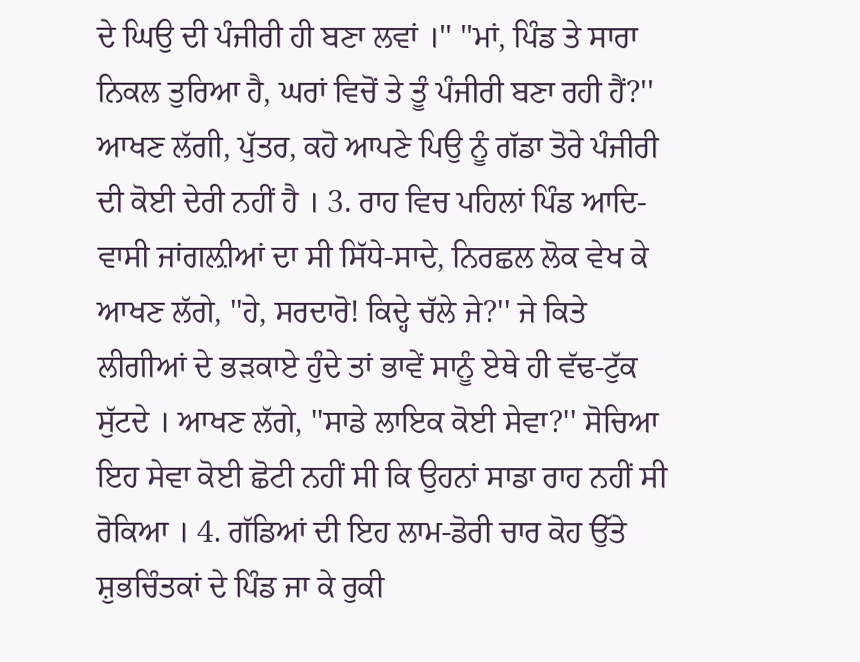ਦੇ ਘਿਉ ਦੀ ਪੰਜੀਰੀ ਹੀ ਬਣਾ ਲਵਾਂ ।'' ''ਮਾਂ, ਪਿੰਡ ਤੇ ਸਾਰਾ ਨਿਕਲ ਤੁਰਿਆ ਹੈ, ਘਰਾਂ ਵਿਚੋਂ ਤੇ ਤੂੰ ਪੰਜੀਰੀ ਬਣਾ ਰਹੀ ਹੈਂ?'' ਆਖਣ ਲੱਗੀ, ਪੁੱਤਰ, ਕਹੋ ਆਪਣੇ ਪਿਉ ਨੂੰ ਗੱਡਾ ਤੋਰੇ ਪੰਜੀਰੀ ਦੀ ਕੋਈ ਦੇਰੀ ਨਹੀਂ ਹੈ । 3. ਰਾਹ ਵਿਚ ਪਹਿਲਾਂ ਪਿੰਡ ਆਦਿ-ਵਾਸੀ ਜਾਂਗਲ਼ੀਆਂ ਦਾ ਸੀ ਸਿੱਧੇ-ਸਾਦੇ, ਨਿਰਛਲ ਲੋਕ ਵੇਖ ਕੇ ਆਖਣ ਲੱਗੇ, ''ਹੇ, ਸਰਦਾਰੋ! ਕਿਦ੍ਹੇ ਚੱਲੇ ਜੇ?'' ਜੇ ਕਿਤੇ ਲੀਗੀਆਂ ਦੇ ਭੜਕਾਏ ਹੁੰਦੇ ਤਾਂ ਭਾਵੇਂ ਸਾਨੂੰ ਏਥੇ ਹੀ ਵੱਢ-ਟੁੱਕ ਸੁੱਟਦੇ । ਆਖਣ ਲੱਗੇ, ''ਸਾਡੇ ਲਾਇਕ ਕੋਈ ਸੇਵਾ?'' ਸੋਚਿਆ ਇਹ ਸੇਵਾ ਕੋਈ ਛੋਟੀ ਨਹੀਂ ਸੀ ਕਿ ਉਹਨਾਂ ਸਾਡਾ ਰਾਹ ਨਹੀਂ ਸੀ ਰੋਕਿਆ । 4. ਗੱਡਿਆਂ ਦੀ ਇਹ ਲਾਮ-ਡੋਰੀ ਚਾਰ ਕੋਹ ਉੱਤੇ ਸ਼ੁਭਚਿੰਤਕਾਂ ਦੇ ਪਿੰਡ ਜਾ ਕੇ ਰੁਕੀ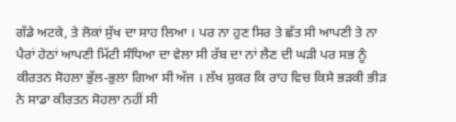ਗੱਡੇ ਅਟਕੇ, ਤੇ ਲੋਕਾਂ ਸੁੱਖ ਦਾ ਸਾਹ ਲਿਆ । ਪਰ ਨਾ ਹੁਣ ਸਿਰ ਤੇ ਛੱਤ ਸੀ ਆਪਣੀ ਤੇ ਨਾ ਪੈਰਾਂ ਹੇਠਾਂ ਆਪਣੀ ਮਿੱਟੀ ਸੰਧਿਆ ਦਾ ਵੇਲਾ ਸੀ ਰੱਬ ਦਾ ਨਾਂ ਲੈਣ ਦੀ ਘੜੀ ਪਰ ਸਭ ਨੂੰ ਕੀਰਤਨ ਸੋਹਲਾ ਭੁੱਲ-ਭੁਲਾ ਗਿਆ ਸੀ ਅੱਜ । ਲੱਖ ਸ਼ੁਕਰ ਕਿ ਰਾਹ ਵਿਚ ਕਿਸੇ ਭੜਕੀ ਭੀੜ ਨੇ ਸਾਡਾ ਕੀਰਤਨ ਸੋਹਲਾ ਨਹੀਂ ਸੀ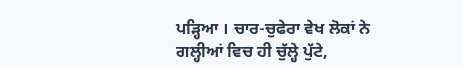ਪੜ੍ਹਿਆ । ਚਾਰ-ਚੁਫੇਰਾ ਵੇਖ ਲੋਕਾਂ ਨੇ ਗਲ੍ਹੀਆਂ ਵਿਚ ਹੀ ਚੁੱਲ੍ਹੇ ਪੁੱਟੇ,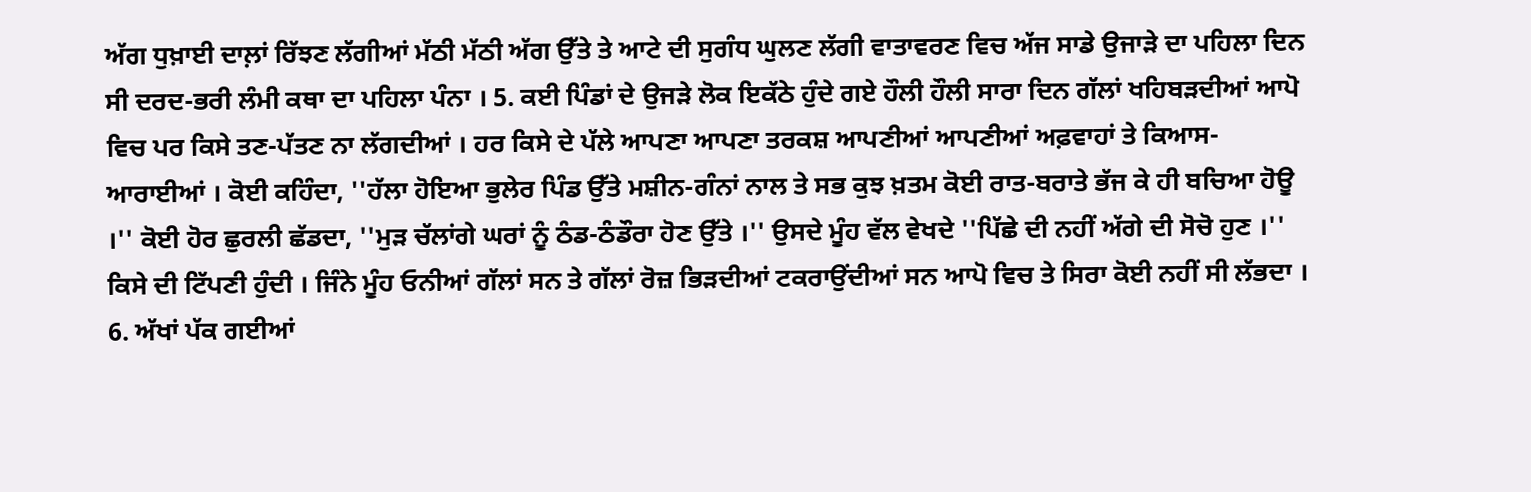ਅੱਗ ਧੁਖ਼ਾਈ ਦਾਲ਼ਾਂ ਰਿੱਝਣ ਲੱਗੀਆਂ ਮੱਠੀ ਮੱਠੀ ਅੱਗ ਉੱਤੇ ਤੇ ਆਟੇ ਦੀ ਸੁਗੰਧ ਘੁਲਣ ਲੱਗੀ ਵਾਤਾਵਰਣ ਵਿਚ ਅੱਜ ਸਾਡੇ ਉਜਾੜੇ ਦਾ ਪਹਿਲਾ ਦਿਨ ਸੀ ਦਰਦ-ਭਰੀ ਲੰਮੀ ਕਥਾ ਦਾ ਪਹਿਲਾ ਪੰਨਾ । 5. ਕਈ ਪਿੰਡਾਂ ਦੇ ਉਜੜੇ ਲੋਕ ਇਕੱਠੇ ਹੁੰਦੇ ਗਏ ਹੌਲੀ ਹੌਲੀ ਸਾਰਾ ਦਿਨ ਗੱਲਾਂ ਖਹਿਬੜਦੀਆਂ ਆਪੋ ਵਿਚ ਪਰ ਕਿਸੇ ਤਣ-ਪੱਤਣ ਨਾ ਲੱਗਦੀਆਂ । ਹਰ ਕਿਸੇ ਦੇ ਪੱਲੇ ਆਪਣਾ ਆਪਣਾ ਤਰਕਸ਼ ਆਪਣੀਆਂ ਆਪਣੀਆਂ ਅਫ਼ਵਾਹਾਂ ਤੇ ਕਿਆਸ-ਆਰਾਈਆਂ । ਕੋਈ ਕਹਿੰਦਾ, ''ਹੱਲਾ ਹੋਇਆ ਭੁਲੇਰ ਪਿੰਡ ਉੱਤੇ ਮਸ਼ੀਨ-ਗੰਨਾਂ ਨਾਲ ਤੇ ਸਭ ਕੁਝ ਖ਼ਤਮ ਕੋਈ ਰਾਤ-ਬਰਾਤੇ ਭੱਜ ਕੇ ਹੀ ਬਚਿਆ ਹੋਊ ।'' ਕੋਈ ਹੋਰ ਛੁਰਲੀ ਛੱਡਦਾ, ''ਮੁੜ ਚੱਲਾਂਗੇ ਘਰਾਂ ਨੂੰ ਠੰਡ-ਠੰਡੌਰਾ ਹੋਣ ਉੱਤੇ ।'' ਉਸਦੇ ਮੂੰਹ ਵੱਲ ਵੇਖਦੇ ''ਪਿੱਛੇ ਦੀ ਨਹੀਂ ਅੱਗੇ ਦੀ ਸੋਚੋ ਹੁਣ ।'' ਕਿਸੇ ਦੀ ਟਿੱਪਣੀ ਹੁੰਦੀ । ਜਿੰਨੇ ਮੂੰਹ ਓਨੀਆਂ ਗੱਲਾਂ ਸਨ ਤੇ ਗੱਲਾਂ ਰੋਜ਼ ਭਿੜਦੀਆਂ ਟਕਰਾਉਂਦੀਆਂ ਸਨ ਆਪੋ ਵਿਚ ਤੇ ਸਿਰਾ ਕੋਈ ਨਹੀਂ ਸੀ ਲੱਭਦਾ । 6. ਅੱਖਾਂ ਪੱਕ ਗਈਆਂ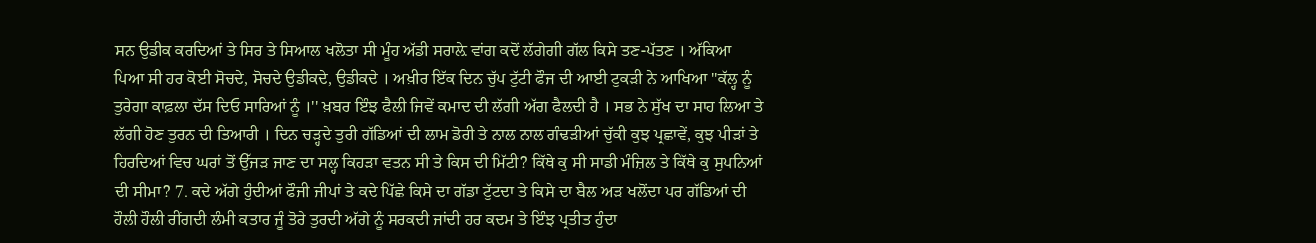ਸਨ ਉਡੀਕ ਕਰਦਿਆਂ ਤੇ ਸਿਰ ਤੇ ਸਿਆਲ ਖਲੋਤਾ ਸੀ ਮੂੰਹ ਅੱਡੀ ਸਰਾਲ਼ੇ ਵਾਂਗ ਕਦੋਂ ਲੱਗੇਗੀ ਗੱਲ ਕਿਸੇ ਤਣ-ਪੱਤਣ । ਅੱਕਿਆ ਪਿਆ ਸੀ ਹਰ ਕੋਈ ਸੋਚਦੇ, ਸੋਚਦੇ ਉਡੀਕਦੇ, ਉਡੀਕਦੇ । ਅਖ਼ੀਰ ਇੱਕ ਦਿਨ ਚੁੱਪ ਟੁੱਟੀ ਫੌਜ ਦੀ ਆਈ ਟੁਕੜੀ ਨੇ ਆਖਿਆ ''ਕੱਲ੍ਹ ਨੂੰ ਤੁਰੇਗਾ ਕਾਫ਼ਲਾ ਦੱਸ ਦਿਓ ਸਾਰਿਆਂ ਨੂੰ ।'' ਖ਼ਬਰ ਇੰਝ ਫੈਲੀ ਜਿਵੇਂ ਕਮਾਦ ਦੀ ਲੱਗੀ ਅੱਗ ਫੈਲਦੀ ਹੈ । ਸਭ ਨੇ ਸੁੱਖ ਦਾ ਸਾਹ ਲਿਆ ਤੇ ਲੱਗੀ ਹੋਣ ਤੁਰਨ ਦੀ ਤਿਆਰੀ । ਦਿਨ ਚੜ੍ਹਦੇ ਤੁਰੀ ਗੱਡਿਆਂ ਦੀ ਲਾਮ ਡੋਰੀ ਤੇ ਨਾਲ ਨਾਲ ਗੰਢੜੀਆਂ ਚੁੱਕੀ ਕੁਝ ਪ੍ਰਛਾਵੇਂ, ਕੁਝ ਪੀੜਾਂ ਤੇ ਹਿਰਦਿਆਂ ਵਿਚ ਘਰਾਂ ਤੋਂ ਉੱਜੜ ਜਾਣ ਦਾ ਸਲ੍ਹ ਕਿਹੜਾ ਵਤਨ ਸੀ ਤੇ ਕਿਸ ਦੀ ਮਿੱਟੀ? ਕਿੱਥੇ ਕੁ ਸੀ ਸਾਡੀ ਮੰਜ਼ਿਲ ਤੇ ਕਿੱਥੇ ਕੁ ਸੁਪਨਿਆਂ ਦੀ ਸੀਮਾ? 7. ਕਦੇ ਅੱਗੇ ਹੁੰਦੀਆਂ ਫੌਜੀ ਜੀਪਾਂ ਤੇ ਕਦੇ ਪਿੱਛੇ ਕਿਸੇ ਦਾ ਗੱਡਾ ਟੁੱਟਦਾ ਤੇ ਕਿਸੇ ਦਾ ਬੈਲ ਅੜ ਖਲੋਂਦਾ ਪਰ ਗੱਡਿਆਂ ਦੀ ਹੌਲੀ ਹੌਲੀ ਰੀਂਗਦੀ ਲੰਮੀ ਕਤਾਰ ਜੂੰ ਤੋਰੇ ਤੁਰਦੀ ਅੱਗੇ ਨੂੰ ਸਰਕਦੀ ਜਾਂਦੀ ਹਰ ਕਦਮ ਤੇ ਇੰਝ ਪ੍ਰਤੀਤ ਹੁੰਦਾ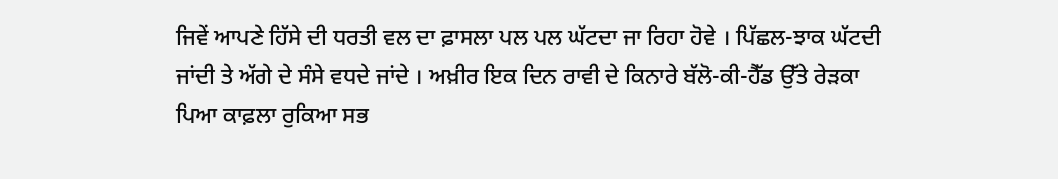ਜਿਵੇਂ ਆਪਣੇ ਹਿੱਸੇ ਦੀ ਧਰਤੀ ਵਲ ਦਾ ਫ਼ਾਸਲਾ ਪਲ ਪਲ ਘੱਟਦਾ ਜਾ ਰਿਹਾ ਹੋਵੇ । ਪਿੱਛਲ-ਝਾਕ ਘੱਟਦੀ ਜਾਂਦੀ ਤੇ ਅੱਗੇ ਦੇ ਸੰਸੇ ਵਧਦੇ ਜਾਂਦੇ । ਅਖ਼ੀਰ ਇਕ ਦਿਨ ਰਾਵੀ ਦੇ ਕਿਨਾਰੇ ਬੱਲੋ-ਕੀ-ਹੈੱਡ ਉੱਤੇ ਰੇੜਕਾ ਪਿਆ ਕਾਫ਼ਲਾ ਰੁਕਿਆ ਸਭ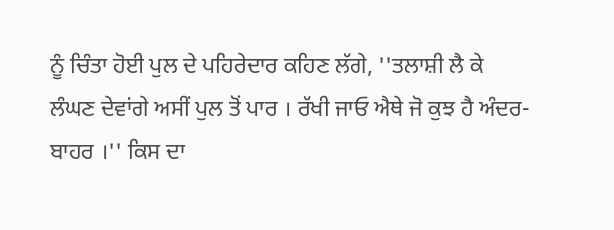ਨੂੰ ਚਿੰਤਾ ਹੋਈ ਪੁਲ ਦੇ ਪਹਿਰੇਦਾਰ ਕਹਿਣ ਲੱਗੇ, ''ਤਲਾਸ਼ੀ ਲੈ ਕੇ ਲੰਘਣ ਦੇਵਾਂਗੇ ਅਸੀਂ ਪੁਲ ਤੋਂ ਪਾਰ । ਰੱਖੀ ਜਾਓ ਐਥੇ ਜੋ ਕੁਝ ਹੈ ਅੰਦਰ-ਬਾਹਰ ।'' ਕਿਸ ਦਾ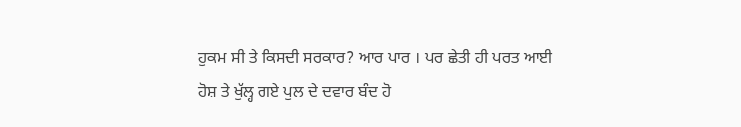ਹੁਕਮ ਸੀ ਤੇ ਕਿਸਦੀ ਸਰਕਾਰ? ਆਰ ਪਾਰ । ਪਰ ਛੇਤੀ ਹੀ ਪਰਤ ਆਈ ਹੋਸ਼ ਤੇ ਖੁੱਲ੍ਹ ਗਏ ਪੁਲ ਦੇ ਦਵਾਰ ਬੰਦ ਹੋ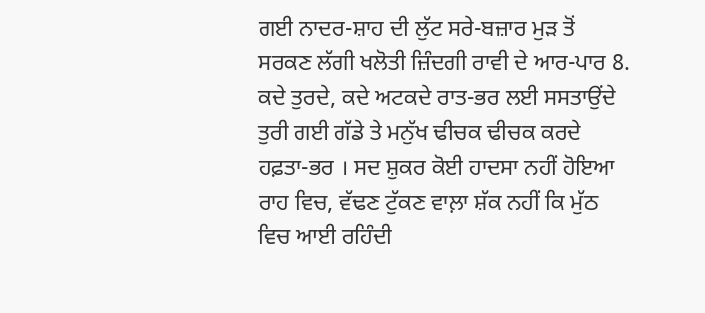ਗਈ ਨਾਦਰ-ਸ਼ਾਹ ਦੀ ਲੁੱਟ ਸਰੇ-ਬਜ਼ਾਰ ਮੁੜ ਤੋਂ ਸਰਕਣ ਲੱਗੀ ਖਲੋਤੀ ਜ਼ਿੰਦਗੀ ਰਾਵੀ ਦੇ ਆਰ-ਪਾਰ 8. ਕਦੇ ਤੁਰਦੇ, ਕਦੇ ਅਟਕਦੇ ਰਾਤ-ਭਰ ਲਈ ਸਸਤਾਉਂਦੇ ਤੁਰੀ ਗਈ ਗੱਡੇ ਤੇ ਮਨੁੱਖ ਢੀਚਕ ਢੀਚਕ ਕਰਦੇ ਹਫ਼ਤਾ-ਭਰ । ਸਦ ਸ਼ੁਕਰ ਕੋਈ ਹਾਦਸਾ ਨਹੀਂ ਹੋਇਆ ਰਾਹ ਵਿਚ, ਵੱਢਣ ਟੁੱਕਣ ਵਾਲ਼ਾ ਸ਼ੱਕ ਨਹੀਂ ਕਿ ਮੁੱਠ ਵਿਚ ਆਈ ਰਹਿੰਦੀ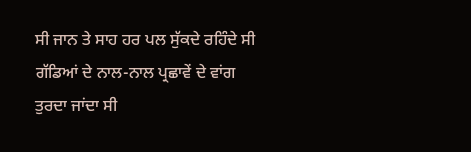ਸੀ ਜਾਨ ਤੇ ਸਾਹ ਹਰ ਪਲ ਸੁੱਕਦੇ ਰਹਿੰਦੇ ਸੀ ਗੱਡਿਆਂ ਦੇ ਨਾਲ-ਨਾਲ ਪ੍ਰਛਾਵੇਂ ਦੇ ਵਾਂਗ ਤੁਰਦਾ ਜਾਂਦਾ ਸੀ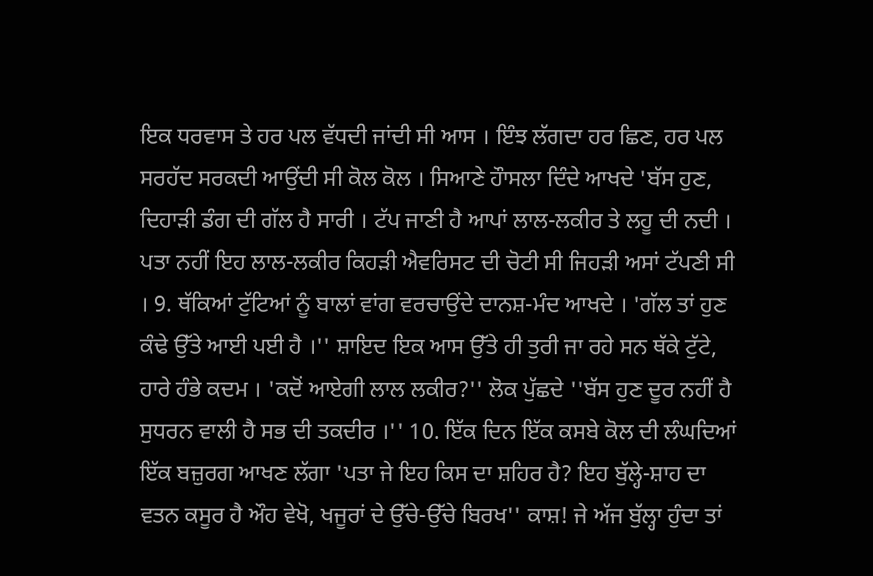ਇਕ ਧਰਵਾਸ ਤੇ ਹਰ ਪਲ ਵੱਧਦੀ ਜਾਂਦੀ ਸੀ ਆਸ । ਇੰਝ ਲੱਗਦਾ ਹਰ ਛਿਣ, ਹਰ ਪਲ ਸਰਹੱਦ ਸਰਕਦੀ ਆਉਂਦੀ ਸੀ ਕੋਲ ਕੋਲ । ਸਿਆਣੇ ਹੌਾਸਲਾ ਦਿੰਦੇ ਆਖਦੇ 'ਬੱਸ ਹੁਣ, ਦਿਹਾੜੀ ਡੰਗ ਦੀ ਗੱਲ ਹੈ ਸਾਰੀ । ਟੱਪ ਜਾਣੀ ਹੈ ਆਪਾਂ ਲਾਲ-ਲਕੀਰ ਤੇ ਲਹੂ ਦੀ ਨਦੀ । ਪਤਾ ਨਹੀਂ ਇਹ ਲਾਲ-ਲਕੀਰ ਕਿਹੜੀ ਐਵਰਿਸਟ ਦੀ ਚੋਟੀ ਸੀ ਜਿਹੜੀ ਅਸਾਂ ਟੱਪਣੀ ਸੀ । 9. ਥੱਕਿਆਂ ਟੁੱਟਿਆਂ ਨੂੰ ਬਾਲਾਂ ਵਾਂਗ ਵਰਚਾਉਂਦੇ ਦਾਨਸ਼-ਮੰਦ ਆਖਦੇ । 'ਗੱਲ ਤਾਂ ਹੁਣ ਕੰਢੇ ਉੱਤੇ ਆਈ ਪਈ ਹੈ ।'' ਸ਼ਾਇਦ ਇਕ ਆਸ ਉੱਤੇ ਹੀ ਤੁਰੀ ਜਾ ਰਹੇ ਸਨ ਥੱਕੇ ਟੁੱਟੇ, ਹਾਰੇ ਹੰਭੇ ਕਦਮ । 'ਕਦੋਂ ਆਏਗੀ ਲਾਲ ਲਕੀਰ?'' ਲੋਕ ਪੁੱਛਦੇ ''ਬੱਸ ਹੁਣ ਦੂਰ ਨਹੀਂ ਹੈ ਸੁਧਰਨ ਵਾਲੀ ਹੈ ਸਭ ਦੀ ਤਕਦੀਰ ।'' 10. ਇੱਕ ਦਿਨ ਇੱਕ ਕਸਬੇ ਕੋਲ ਦੀ ਲੰਘਦਿਆਂ ਇੱਕ ਬਜ਼ੁਰਗ ਆਖਣ ਲੱਗਾ 'ਪਤਾ ਜੇ ਇਹ ਕਿਸ ਦਾ ਸ਼ਹਿਰ ਹੈ? ਇਹ ਬੁੱਲ੍ਹੇ-ਸ਼ਾਹ ਦਾ ਵਤਨ ਕਸੂਰ ਹੈ ਔਹ ਵੇਖੋ, ਖਜੂਰਾਂ ਦੇ ਉੱਚੇ-ਉੱਚੇ ਬਿਰਖ'' ਕਾਸ਼! ਜੇ ਅੱਜ ਬੁੱਲ੍ਹਾ ਹੁੰਦਾ ਤਾਂ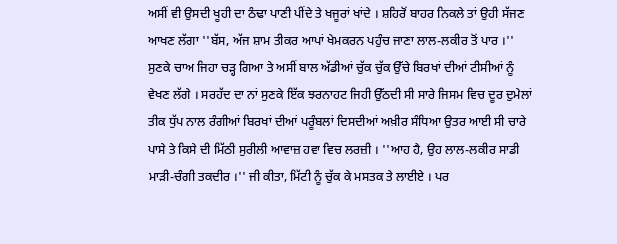ਅਸੀਂ ਵੀ ਉਸਦੀ ਖੂਹੀ ਦਾ ਠੰਢਾ ਪਾਣੀ ਪੀਂਦੇ ਤੇ ਖਜੂਰਾਂ ਖਾਂਦੇ । ਸ਼ਹਿਰੋਂ ਬਾਹਰ ਨਿਕਲੇ ਤਾਂ ਉਹੀ ਸੱਜਣ ਆਖਣ ਲੱਗਾ ''ਬੱਸ, ਅੱਜ ਸ਼ਾਮ ਤੀਕਰ ਆਪਾਂ ਖੇਮਕਰਨ ਪਹੁੰਚ ਜਾਣਾ ਲਾਲ-ਲਕੀਰ ਤੋਂ ਪਾਰ ।'' ਸੁਣਕੇ ਚਾਅ ਜਿਹਾ ਚੜ੍ਹ ਗਿਆ ਤੇ ਅਸੀਂ ਬਾਲ ਅੱਡੀਆਂ ਚੁੱਕ ਚੁੱਕ ਉੱਚੇ ਬਿਰਖਾਂ ਦੀਆਂ ਟੀਸੀਆਂ ਨੂੰ ਵੇਖਣ ਲੱਗੇ । ਸਰਹੱਦ ਦਾ ਨਾਂ ਸੁਣਕੇ ਇੱਕ ਝਰਨਾਹਟ ਜਿਹੀ ਉੱਠਦੀ ਸੀ ਸਾਰੇ ਜਿਸਮ ਵਿਚ ਦੂਰ ਦੁਮੇਲਾਂ ਤੀਕ ਧੁੱਪ ਨਾਲ ਰੰਗੀਆਂ ਬਿਰਖਾਂ ਦੀਆਂ ਪਰੂੰਬਲਾਂ ਦਿਸਦੀਆਂ ਅਖ਼ੀਰ ਸੰਧਿਆ ਉਤਰ ਆਈ ਸੀ ਚਾਰੇ ਪਾਸੇ ਤੇ ਕਿਸੇ ਦੀ ਮਿੱਠੀ ਸੁਰੀਲੀ ਆਵਾਜ਼ ਹਵਾ ਵਿਚ ਲਰਜ਼ੀ । ''ਆਹ ਹੈ, ਉਹ ਲਾਲ-ਲਕੀਰ ਸਾਡੀ ਮਾੜੀ-ਚੰਗੀ ਤਕਦੀਰ ।'' ਜੀ ਕੀਤਾ, ਮਿੱਟੀ ਨੂੰ ਚੁੱਕ ਕੇ ਮਸਤਕ ਤੇ ਲਾਈਏ । ਪਰ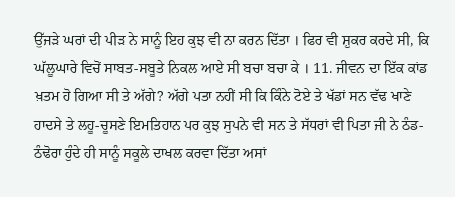ਉੱਜੜੇ ਘਰਾਂ ਦੀ ਪੀੜ ਨੇ ਸਾਨੂੰ ਇਹ ਕੁਝ ਵੀ ਨਾ ਕਰਨ ਦਿੱਤਾ । ਫਿਰ ਵੀ ਸ਼ੁਕਰ ਕਰਦੇ ਸੀ, ਕਿ ਘੱਲੂਘਾਰੇ ਵਿਚੋਂ ਸਾਬਤ-ਸਬੂਤੇ ਨਿਕਲ ਆਏ ਸੀ ਬਚਾ ਬਚਾ ਕੇ । 11. ਜੀਵਨ ਦਾ ਇੱਕ ਕਾਂਡ ਖ਼ਤਮ ਹੋ ਗਿਆ ਸੀ ਤੇ ਅੱਗੇ? ਅੱਗੇ ਪਤਾ ਨਹੀਂ ਸੀ ਕਿ ਕਿੰਨੇ ਟੋਏ ਤੇ ਖੱਡਾਂ ਸਨ ਵੱਢ ਖਾਣੇ ਹਾਦਸੇ ਤੇ ਲਹੂ-ਚੂਸਣੇ ਇਮਤਿਹਾਨ ਪਰ ਕੁਝ ਸੁਪਨੇ ਵੀ ਸਨ ਤੇ ਸੱਧਰਾਂ ਵੀ ਪਿਤਾ ਜੀ ਨੇ ਠੰਡ-ਠੰਢੋਰਾ ਹੁੰਦੇ ਹੀ ਸਾਨੂੰ ਸਕੂਲੇ ਦਾਖਲ ਕਰਵਾ ਦਿੱਤਾ ਅਸਾਂ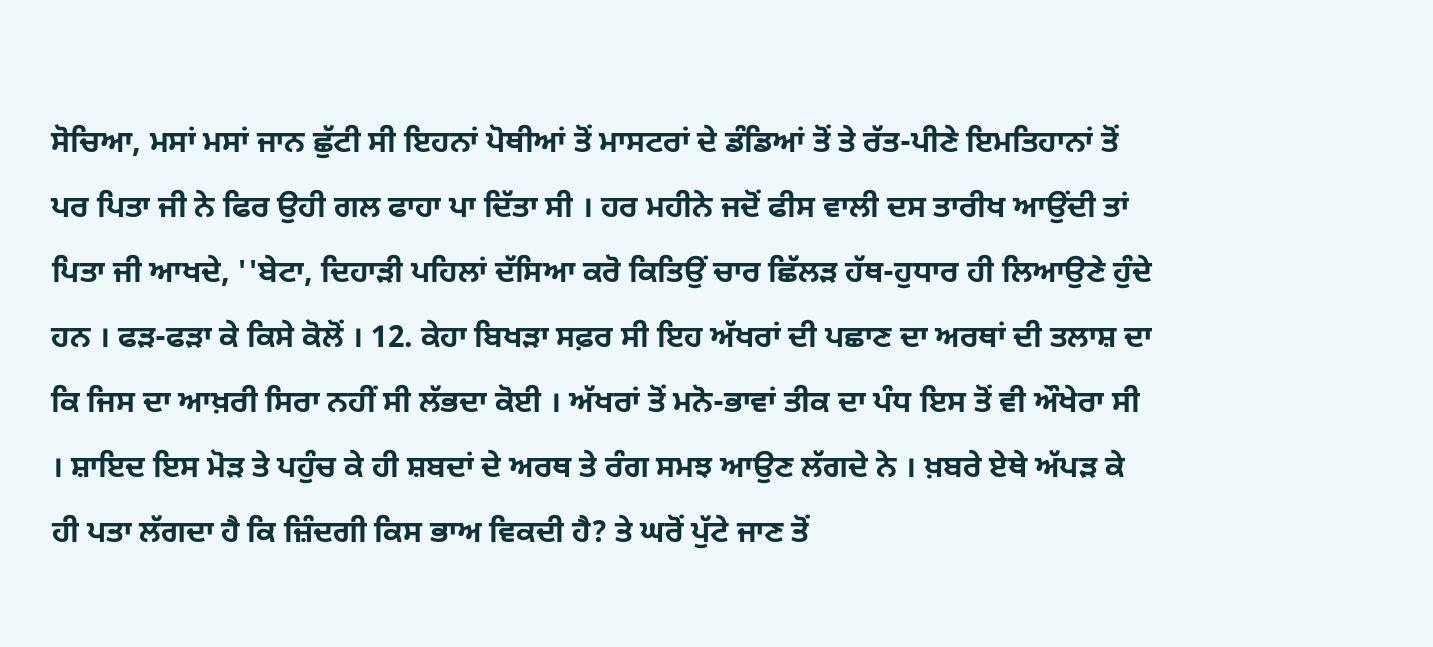ਸੋਚਿਆ, ਮਸਾਂ ਮਸਾਂ ਜਾਨ ਛੁੱਟੀ ਸੀ ਇਹਨਾਂ ਪੋਥੀਆਂ ਤੋਂ ਮਾਸਟਰਾਂ ਦੇ ਡੰਡਿਆਂ ਤੋਂ ਤੇ ਰੱਤ-ਪੀਣੇ ਇਮਤਿਹਾਨਾਂ ਤੋਂ ਪਰ ਪਿਤਾ ਜੀ ਨੇ ਫਿਰ ਉਹੀ ਗਲ ਫਾਹਾ ਪਾ ਦਿੱਤਾ ਸੀ । ਹਰ ਮਹੀਨੇ ਜਦੋਂ ਫੀਸ ਵਾਲੀ ਦਸ ਤਾਰੀਖ ਆਉਂਦੀ ਤਾਂ ਪਿਤਾ ਜੀ ਆਖਦੇ, ''ਬੇਟਾ, ਦਿਹਾੜੀ ਪਹਿਲਾਂ ਦੱਸਿਆ ਕਰੋ ਕਿਤਿਉਂ ਚਾਰ ਛਿੱਲੜ ਹੱਥ-ਹੁਧਾਰ ਹੀ ਲਿਆਉਣੇ ਹੁੰਦੇ ਹਨ । ਫੜ-ਫੜਾ ਕੇ ਕਿਸੇ ਕੋਲੋਂ । 12. ਕੇਹਾ ਬਿਖੜਾ ਸਫ਼ਰ ਸੀ ਇਹ ਅੱਖਰਾਂ ਦੀ ਪਛਾਣ ਦਾ ਅਰਥਾਂ ਦੀ ਤਲਾਸ਼ ਦਾ ਕਿ ਜਿਸ ਦਾ ਆਖ਼ਰੀ ਸਿਰਾ ਨਹੀਂ ਸੀ ਲੱਭਦਾ ਕੋਈ । ਅੱਖਰਾਂ ਤੋਂ ਮਨੋ-ਭਾਵਾਂ ਤੀਕ ਦਾ ਪੰਧ ਇਸ ਤੋਂ ਵੀ ਔਖੇਰਾ ਸੀ । ਸ਼ਾਇਦ ਇਸ ਮੋੜ ਤੇ ਪਹੁੰਚ ਕੇ ਹੀ ਸ਼ਬਦਾਂ ਦੇ ਅਰਥ ਤੇ ਰੰਗ ਸਮਝ ਆਉਣ ਲੱਗਦੇ ਨੇ । ਖ਼ਬਰੇ ਏਥੇ ਅੱਪੜ ਕੇ ਹੀ ਪਤਾ ਲੱਗਦਾ ਹੈ ਕਿ ਜ਼ਿੰਦਗੀ ਕਿਸ ਭਾਅ ਵਿਕਦੀ ਹੈ? ਤੇ ਘਰੋਂ ਪੁੱਟੇ ਜਾਣ ਤੋਂ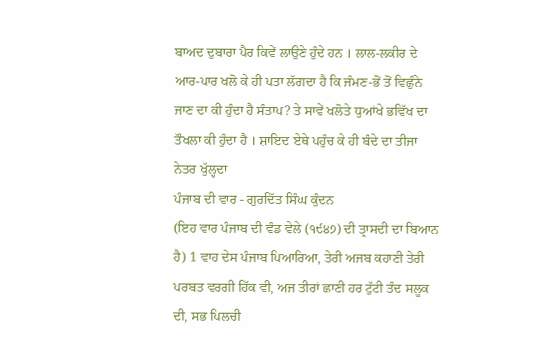ਬਾਅਦ ਦੁਬਾਰਾ ਪੈਰ ਕਿਵੇਂ ਲਾਉਣੇ ਹੁੰਦੇ ਹਨ । ਲਾਲ-ਲਕੀਰ ਦੇ ਆਰ-ਪਾਰ ਖਲੋ ਕੇ ਹੀ ਪਤਾ ਲੱਗਦਾ ਹੈ ਕਿ ਜੰਮਣ-ਭੋਂ ਤੋਂ ਵਿਛੁੰਨੇ ਜਾਣ ਦਾ ਕੀ ਹੁੰਦਾ ਹੈ ਸੰਤਾਪ? ਤੇ ਸਾਵੇਂ ਖਲੋਤੇ ਧੁਆਂਖੇ ਭਵਿੱਖ ਦਾ ਤੌਖਲਾ ਕੀ ਹੁੰਦਾ ਹੈ । ਸ਼ਾਇਦ ਏਥੇ ਪਹੁੰਚ ਕੇ ਹੀ ਬੰਦੇ ਦਾ ਤੀਜਾ ਨੇਤਰ ਖੁੱਲ੍ਹਦਾ
ਪੰਜਾਬ ਦੀ ਵਾਰ - ਗੁਰਦਿੱਤ ਸਿੰਘ ਕੁੰਦਨ
(ਇਹ ਵਾਰ ਪੰਜਾਬ ਦੀ ਵੰਡ ਵੇਲੇ (੧੯੪੭) ਦੀ ਤ੍ਰਾਸਦੀ ਦਾ ਬਿਆਨ ਹੈ) 1 ਵਾਹ ਦੇਸ ਪੰਜਾਬ ਪਿਆਰਿਆ, ਤੇਰੀ ਅਜਬ ਕਹਾਣੀ ਤੇਰੀ ਪਰਬਤ ਵਰਗੀ ਹਿੱਕ ਵੀ, ਅਜ ਤੀਰਾਂ ਛਾਣੀ ਹਰ ਟੁੱਟੀ ਤੰਦ ਸਲੂਕ ਦੀ, ਸਭ ਪਿਲਚੀ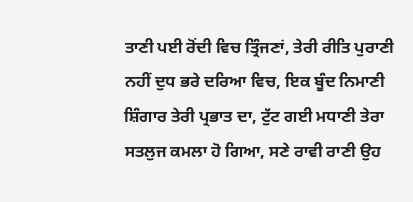ਤਾਣੀ ਪਈ ਰੋਂਦੀ ਵਿਚ ਤ੍ਰਿੰਜਣਾਂ, ਤੇਰੀ ਰੀਤਿ ਪੁਰਾਣੀ ਨਹੀਂ ਦੁਧ ਭਰੇ ਦਰਿਆ ਵਿਚ, ਇਕ ਬੂੰਦ ਨਿਮਾਣੀ ਸ਼ਿੰਗਾਰ ਤੇਰੀ ਪ੍ਰਭਾਤ ਦਾ, ਟੁੱਟ ਗਈ ਮਧਾਣੀ ਤੇਰਾ ਸਤਲੁਜ ਕਮਲਾ ਹੋ ਗਿਆ, ਸਣੇ ਰਾਵੀ ਰਾਣੀ ਉਹ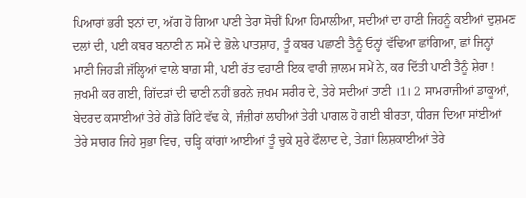ਪਿਆਰਾਂ ਭਰੀ ਝਨਾਂ ਦਾ, ਅੱਗ ਹੋ ਗਿਆ ਪਾਣੀ ਤੇਰਾ ਸੋਚੀਂ ਪਿਆ ਹਿਮਾਲੀਆ, ਸਦੀਆਂ ਦਾ ਹਾਣੀ ਜਿਹਨੂੰ ਕਈਆਂ ਦੁਸ਼ਮਣ ਦਲਾਂ ਦੀ, ਪਈ ਕਬਰ ਬਨਾਣੀ ਨ ਸਮੇਂ ਦੇ ਭੋਲੇ ਪਾਤਸ਼ਾਹ, ਤੂੰ ਕਬਰ ਪਛਾਣੀ ਤੈਨੂੰ ਓਨ੍ਹਾਂ ਵੱਢਿਆ ਛਾਂਗਿਆ, ਛਾਂ ਜਿਨ੍ਹਾਂ ਮਾਣੀ ਜਿਹੜੀ ਜੱਲ੍ਹਿਆਂ ਵਾਲੇ ਬਾਗ਼ ਸੀ, ਪਈ ਰੱਤ ਵਹਾਣੀ ਇਕ ਵਾਰੀ ਜ਼ਾਲਮ ਸਮੇਂ ਨੇ, ਕਰ ਦਿੱਤੀ ਪਾਣੀ ਤੈਨੂੰ ਸ਼ੇਰਾ ! ਜ਼ਖਮੀ ਕਰ ਗਈ, ਗਿੱਦੜਾਂ ਦੀ ਢਾਣੀ ਨਹੀਂ ਭਰਨੇ ਜ਼ਖਮ ਸਰੀਰ ਦੇ, ਤੇਰੇ ਸਦੀਆਂ ਤਾਣੀ ।1। 2 ਸਾਮਰਾਜੀਆਂ ਡਾਕੂਆਂ, ਬੇਦਰਦ ਕਸਾਈਆਂ ਤੇਰੇ ਗੋਡੇ ਗਿੱਟੇ ਵੱਢ ਕੇ, ਜੰਜ਼ੀਰਾਂ ਲਾਹੀਆਂ ਤੇਰੀ ਪਾਗਲ ਹੋ ਗਈ ਬੀਰਤਾ, ਧੀਰਜ ਦਿਆ ਸਾਂਈਆਂ ਤੇਰੇ ਸਾਗਰ ਜਿਹੇ ਸੁਭਾ ਵਿਚ, ਚੜ੍ਹਿ ਕਾਂਗਾਂ ਆਈਆਂ ਤੂੰ ਚੁਕੇ ਸ਼ੁਰੇ ਫੌਲਾਦ ਦੇ, ਤੇਗ਼ਾਂ ਲਿਸ਼ਕਾਈਆਂ ਤੇਰੇ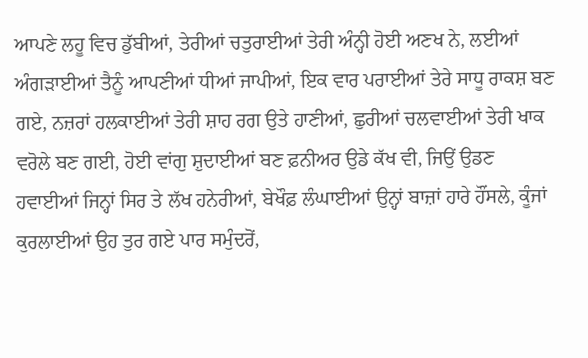ਆਪਣੇ ਲਹੂ ਵਿਚ ਡੁੱਬੀਆਂ, ਤੇਰੀਆਂ ਚਤੁਰਾਈਆਂ ਤੇਰੀ ਅੰਨ੍ਹੀ ਹੋਈ ਅਣਖ ਨੇ, ਲਈਆਂ ਅੰਗੜਾਈਆਂ ਤੈਨੂੰ ਆਪਣੀਆਂ ਧੀਆਂ ਜਾਪੀਆਂ, ਇਕ ਵਾਰ ਪਰਾਈਆਂ ਤੇਰੇ ਸਾਧੂ ਰਾਕਸ਼ ਬਣ ਗਏ, ਨਜ਼ਰਾਂ ਹਲਕਾਈਆਂ ਤੇਰੀ ਸ਼ਾਹ ਰਗ ਉਤੇ ਹਾਣੀਆਂ, ਛੁਰੀਆਂ ਚਲਵਾਈਆਂ ਤੇਰੀ ਖਾਕ ਵਰੋਲੇ ਬਣ ਗਈ, ਹੋਈ ਵਾਂਗੁ ਸ਼ੁਦਾਈਆਂ ਬਣ ਫ਼ਨੀਅਰ ਉਡੇ ਕੱਖ ਵੀ, ਜਿਉਂ ਉਡਣ ਹਵਾਈਆਂ ਜਿਨ੍ਹਾਂ ਸਿਰ ਤੇ ਲੱਖ ਹਨੇਰੀਆਂ, ਬੇਖੌਫ਼ ਲੰਘਾਈਆਂ ਉਨ੍ਹਾਂ ਬਾਜ਼ਾਂ ਹਾਰੇ ਹੌਂਸਲੇ, ਕੂੰਜਾਂ ਕੁਰਲਾਈਆਂ ਉਹ ਤੁਰ ਗਏ ਪਾਰ ਸਮੁੰਦਰੋਂ,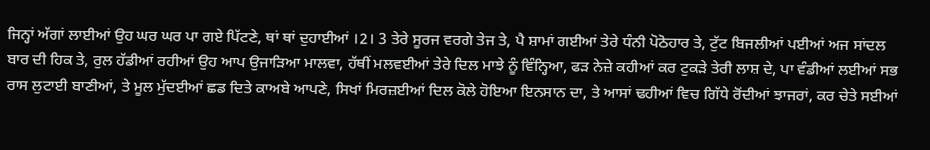ਜਿਨ੍ਹਾਂ ਅੱਗਾਂ ਲਾਈਆਂ ਉਹ ਘਰ ਘਰ ਪਾ ਗਏ ਪਿੱਟਣੇ, ਥਾਂ ਥਾਂ ਦੁਹਾਈਆਂ ।2। 3 ਤੇਰੇ ਸੂਰਜ ਵਰਗੇ ਤੇਜ ਤੇ, ਪੈ ਸ਼ਾਮਾਂ ਗਈਆਂ ਤੇਰੇ ਧੰਨੀ ਪੋਠੋਹਾਰ ਤੇ, ਟੁੱਟ ਬਿਜਲੀਆਂ ਪਈਆਂ ਅਜ ਸਾਂਦਲ ਬਾਰ ਦੀ ਹਿਕ ਤੇ, ਰੁਲ ਹੱਡੀਆਂ ਰਹੀਆਂ ਉਹ ਆਪ ਉਜਾੜਿਆ ਮਾਲਵਾ, ਹੱਥੀਂ ਮਲਵਈਆਂ ਤੇਰੇ ਦਿਲ ਮਾਝੇ ਨੂੰ ਵਿੰਨ੍ਹਿਆ, ਫੜ ਨੇਜ਼ੇ ਕਹੀਆਂ ਕਰ ਟੁਕੜੇ ਤੇਰੀ ਲਾਸ਼ ਦੇ, ਪਾ ਵੰਡੀਆਂ ਲਈਆਂ ਸਭ ਰਾਸ ਲੁਟਾਈ ਬਾਣੀਆਂ, ਤੇ ਮੂਲ ਮੁੱਦਈਆਂ ਛਡ ਦਿਤੇ ਕਾਅਬੇ ਆਪਣੇ, ਸਿਖਾਂ ਮਿਰਜ਼ਈਆਂ ਦਿਲ ਕੋਲੇ ਹੋਇਆ ਇਨਸਾਨ ਦਾ, ਤੇ ਆਸਾਂ ਢਹੀਆਂ ਵਿਚ ਗਿੱਧੇ ਰੋਂਦੀਆਂ ਝਾਜਰਾਂ, ਕਰ ਚੇਤੇ ਸਈਆਂ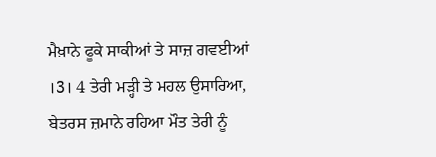ਮੈਖ਼ਾਨੇ ਫੂਕੇ ਸਾਕੀਆਂ ਤੇ ਸਾਜ਼ ਗਵਈਆਂ ।3। 4 ਤੇਰੀ ਮੜ੍ਹੀ ਤੇ ਮਹਲ ਉਸਾਰਿਆ, ਬੇਤਰਸ ਜ਼ਮਾਨੇ ਰਹਿਆ ਮੌਤ ਤੇਰੀ ਨੂੰ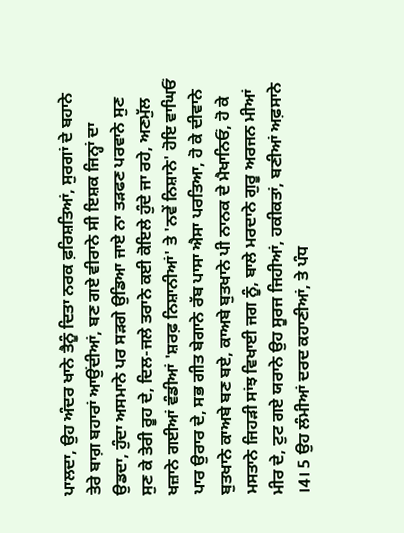ਪਾਲਦਾ, ਉਹ ਅੰਦਰ ਖਾਨੇ ਤੈਨੂੰ ਦਿਤਾ ਨਰਕ ਫ਼ਰਿਸ਼ਤਿਆਂ, ਸੁਰਗਾਂ ਦੇ ਬਹਾਨੇ ਤੇਰੇ ਬਾਗ਼ ਬਹਾਰਾਂ ਆਉਂਦੀਆਂ, ਬਣ ਗਏ ਵੀਰਾਨੇ ਸੀ ਇਸ਼ਕ ਜਿਨ੍ਹਾਂ ਦਾ ਉਡਦਾ, ਹੁੰਦਾ ਅਸਮਾਨੇ ਪਰ ਸੜਗੇ ਉਡਿਆ ਜਾਏ ਨਾ ਤੜਫਣ ਪਰਵਾਨੇ ਸੁਣ ਸੁਣ ਕੇ ਤੇਰੀ ਰੂਹ ਦੇ, ਦਿਲ-ਜਲੇ ਤਰਾਨੇ ਕਈ ਕੋਇਲੇ ਹੁੰਦੇ ਜਾ ਰਹੇ, ਅਣਮੁੱਲ ਖਜ਼ਾਨੇ ਗਈਆਂ ਵੰਡੀਆਂ 'ਸ਼ਰਫ਼ ਨਿਸ਼ਾਨੀਆਂ' ਤੇ 'ਨਵੇਂ ਨਿਸ਼ਾਨੇ' ਹੋਇ ਵਾਘਿਓਂ ਪਾਰ ਉਰਾਰ ਦੇ, ਸਭ ਗੀਤ ਬੇਗਾਨੇ ਰੱਬ ਪਾਸਾ ਐਸਾ ਪਰਤਿਆ, ਹੋ ਕੇ ਦੀਵਾਨੇ ਬੁਤਖਾਨੇ ਕਾਅਬੇ ਬਣ ਬਏ, ਕਾਅਬੇ ਬੁਤਖਾਨੇ ਪੀ ਨਾਨਕ ਦੇ ਮੈਖਾਨਿਓਂ, ਹੋ ਕੇ ਮਸਤਾਨੇ ਜਿਹੜੀ ਸਾਂਝ ਵਿਖਾਈ ਜਗ ਨੂੰ, ਬਾਲੇ ਮਰਦਾਨੇ ਗੁਰੂ ਅਰਜਨ ਮੀਆਂ ਮੀਰ ਦੇ, ਟੁਟ ਗਏ ਯਰਾਨੇ ਉਹ ਸੂਰਜ ਜਿਹੀਆਂ, ਹਕੀਕਤਾਂ, ਬਣੀਆਂ ਅਫ਼ਸਾਨੇ ।4। 5 ਉਹ ਲੰਮੀਆਂ ਦਰਦ ਕਹਾਣੀਆਂ, ਤੇ ਪੰਧ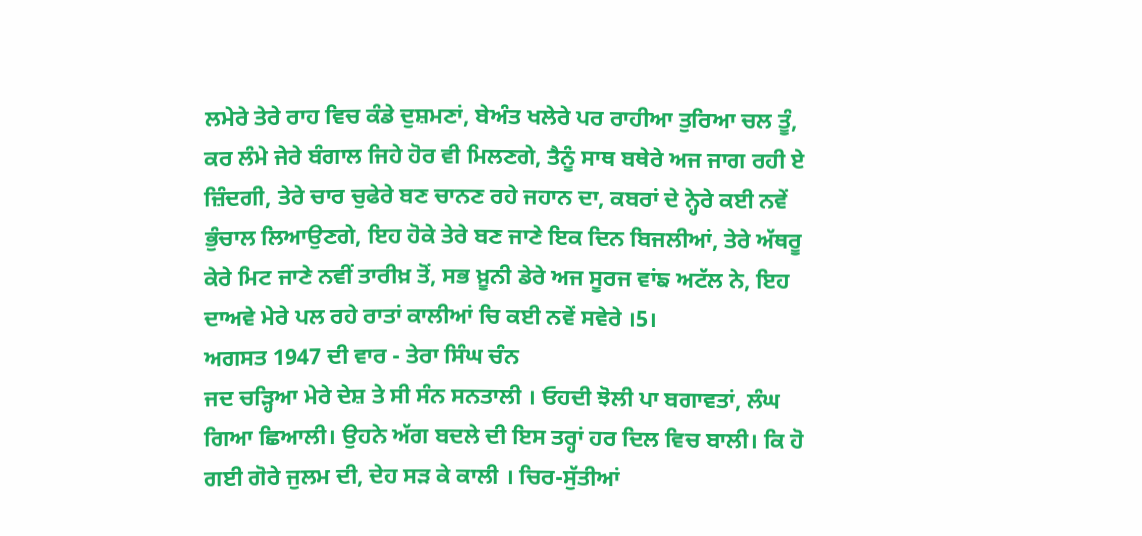ਲਮੇਰੇ ਤੇਰੇ ਰਾਹ ਵਿਚ ਕੰਡੇ ਦੁਸ਼ਮਣਾਂ, ਬੇਅੰਤ ਖਲੇਰੇ ਪਰ ਰਾਹੀਆ ਤੁਰਿਆ ਚਲ ਤੂੰ, ਕਰ ਲੰਮੇ ਜੇਰੇ ਬੰਗਾਲ ਜਿਹੇ ਹੋਰ ਵੀ ਮਿਲਣਗੇ, ਤੈਨੂੰ ਸਾਥ ਬਥੇਰੇ ਅਜ ਜਾਗ ਰਹੀ ਏ ਜ਼ਿੰਦਗੀ, ਤੇਰੇ ਚਾਰ ਚੁਫੇਰੇ ਬਣ ਚਾਨਣ ਰਹੇ ਜਹਾਨ ਦਾ, ਕਬਰਾਂ ਦੇ ਨ੍ਹੇਰੇ ਕਈ ਨਵੇਂ ਭੁੰਚਾਲ ਲਿਆਉਣਗੇ, ਇਹ ਹੋਕੇ ਤੇਰੇ ਬਣ ਜਾਣੇ ਇਕ ਦਿਨ ਬਿਜਲੀਆਂ, ਤੇਰੇ ਅੱਥਰੂ ਕੇਰੇ ਮਿਟ ਜਾਣੇ ਨਵੀਂ ਤਾਰੀਖ਼ ਤੋਂ, ਸਭ ਖ਼ੂਨੀ ਡੇਰੇ ਅਜ ਸੂਰਜ ਵਾਂਙ ਅਟੱਲ ਨੇ, ਇਹ ਦਾਅਵੇ ਮੇਰੇ ਪਲ ਰਹੇ ਰਾਤਾਂ ਕਾਲੀਆਂ ਚਿ ਕਈ ਨਵੇਂ ਸਵੇਰੇ ।5।
ਅਗਸਤ 1947 ਦੀ ਵਾਰ - ਤੇਰਾ ਸਿੰਘ ਚੰਨ
ਜਦ ਚੜ੍ਹਿਆ ਮੇਰੇ ਦੇਸ਼ ਤੇ ਸੀ ਸੰਨ ਸਨਤਾਲੀ । ਓਹਦੀ ਝੋਲੀ ਪਾ ਬਗਾਵਤਾਂ, ਲੰਘ ਗਿਆ ਛਿਆਲੀ। ਉਹਨੇ ਅੱਗ ਬਦਲੇ ਦੀ ਇਸ ਤਰ੍ਹਾਂ ਹਰ ਦਿਲ ਵਿਚ ਬਾਲੀ। ਕਿ ਹੋ ਗਈ ਗੋਰੇ ਜੁਲਮ ਦੀ, ਦੇਹ ਸੜ ਕੇ ਕਾਲੀ । ਚਿਰ-ਸੁੱਤੀਆਂ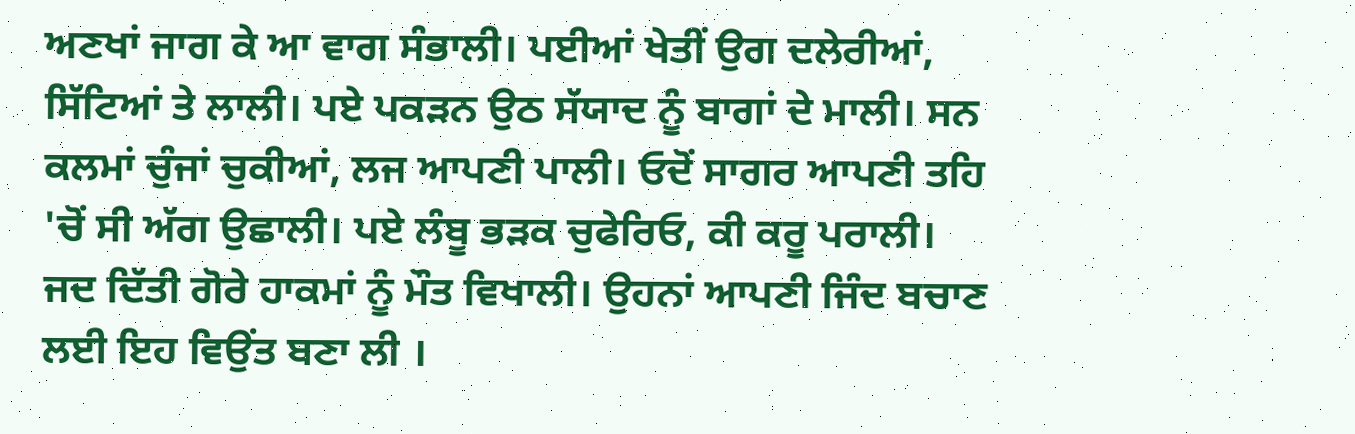ਅਣਖਾਂ ਜਾਗ ਕੇ ਆ ਵਾਗ ਸੰਭਾਲੀ। ਪਈਆਂ ਖੇਤੀਂ ਉਗ ਦਲੇਰੀਆਂ, ਸਿੱਟਿਆਂ ਤੇ ਲਾਲੀ। ਪਏ ਪਕੜਨ ਉਠ ਸੱਯਾਦ ਨੂੰ ਬਾਗਾਂ ਦੇ ਮਾਲੀ। ਸਨ ਕਲਮਾਂ ਚੁੰਜਾਂ ਚੁਕੀਆਂ, ਲਜ ਆਪਣੀ ਪਾਲੀ। ਓਦੋਂ ਸਾਗਰ ਆਪਣੀ ਤਹਿ 'ਚੋਂ ਸੀ ਅੱਗ ਉਛਾਲੀ। ਪਏ ਲੰਬੂ ਭੜਕ ਚੁਫੇਰਿਓ, ਕੀ ਕਰੂ ਪਰਾਲੀ। ਜਦ ਦਿੱਤੀ ਗੋਰੇ ਹਾਕਮਾਂ ਨੂੰ ਮੌਤ ਵਿਖਾਲੀ। ਉਹਨਾਂ ਆਪਣੀ ਜਿੰਦ ਬਚਾਣ ਲਈ ਇਹ ਵਿਉਂਤ ਬਣਾ ਲੀ ।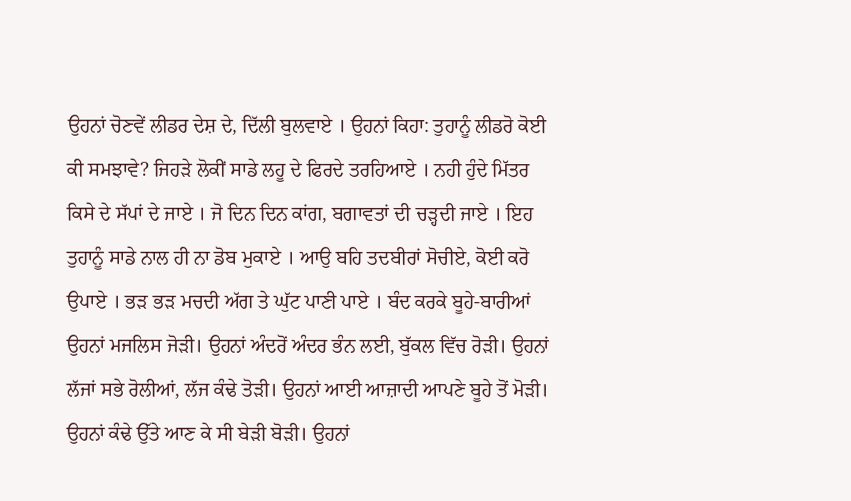ਉਹਨਾਂ ਚੋਣਵੇਂ ਲੀਡਰ ਦੇਸ਼ ਦੇ, ਦਿੱਲੀ ਬੁਲਵਾਏ । ਉਹਨਾਂ ਕਿਹਾ: ਤੁਹਾਨੂੰ ਲੀਡਰੋ ਕੋਈ ਕੀ ਸਮਝਾਵੇ? ਜਿਹੜੇ ਲੋਕੀਂ ਸਾਡੇ ਲਹੂ ਦੇ ਫਿਰਦੇ ਤਰਹਿਆਏ । ਨਹੀ ਹੁੰਦੇ ਮਿੱਤਰ ਕਿਸੇ ਦੇ ਸੱਪਾਂ ਦੇ ਜਾਏ । ਜੋ ਦਿਨ ਦਿਨ ਕਾਂਗ, ਬਗਾਵਤਾਂ ਦੀ ਚੜ੍ਹਦੀ ਜਾਏ । ਇਹ ਤੁਹਾਨੂੰ ਸਾਡੇ ਨਾਲ ਹੀ ਨਾ ਡੋਬ ਮੁਕਾਏ । ਆਉ ਬਹਿ ਤਦਬੀਰਾਂ ਸੋਚੀਏ, ਕੋਈ ਕਰੋ ਉਪਾਏ । ਭੜ ਭੜ ਮਚਦੀ ਅੱਗ ਤੇ ਘੁੱਟ ਪਾਣੀ ਪਾਏ । ਬੰਦ ਕਰਕੇ ਬੂਹੇ-ਬਾਰੀਆਂ ਉਹਨਾਂ ਮਜਲਿਸ ਜੋੜੀ। ਉਹਨਾਂ ਅੰਦਰੋਂ ਅੰਦਰ ਭੰਨ ਲਈ, ਬੁੱਕਲ ਵਿੱਚ ਰੋੜੀ। ਉਹਨਾਂ ਲੱਜਾਂ ਸਭੇ ਰੋਲੀਆਂ, ਲੱਜ ਕੰਢੇ ਤੋੜੀ। ਉਹਨਾਂ ਆਈ ਆਜ਼ਾਦੀ ਆਪਣੇ ਬੂਹੇ ਤੋਂ ਮੋੜੀ। ਉਹਨਾਂ ਕੰਢੇ ਉੱਤੇ ਆਣ ਕੇ ਸੀ ਬੇੜੀ ਬੋੜੀ। ਉਹਨਾਂ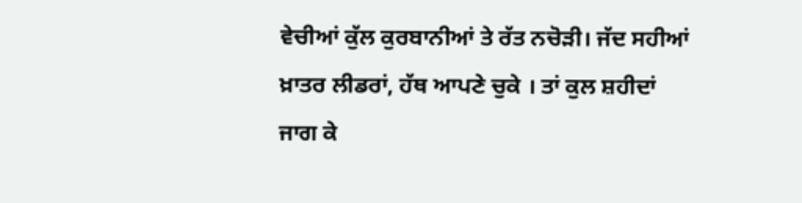ਵੇਚੀਆਂ ਕੁੱਲ ਕੁਰਬਾਨੀਆਂ ਤੇ ਰੱਤ ਨਚੋੜੀ। ਜੱਦ ਸਹੀਆਂ ਖ਼ਾਤਰ ਲੀਡਰਾਂ, ਹੱਥ ਆਪਣੇ ਚੁਕੇ । ਤਾਂ ਕੁਲ ਸ਼ਹੀਦਾਂ ਜਾਗ ਕੇ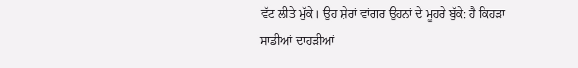ਵੱਟ ਲੀਤੇ ਮੁੱਕੇ। ਉਹ ਸ਼ੇਰਾਂ ਵਾਂਗਰ ਉਹਨਾਂ ਦੇ ਮੂਹਰੇ ਬੁੱਕੇ: ਹੈ ਕਿਹੜਾ ਸਾਡੀਆਂ ਦਾਹੜੀਆਂ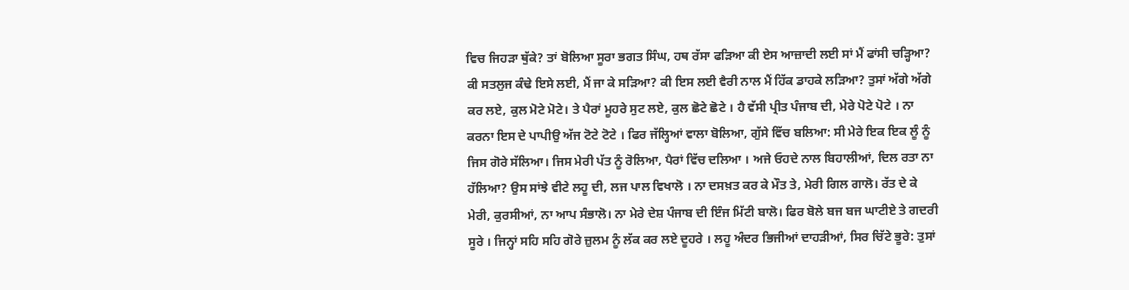ਵਿਚ ਜਿਹੜਾ ਥੁੱਕੇ? ਤਾਂ ਬੋਲਿਆ ਸੂਰਾ ਭਗਤ ਸਿੰਘ, ਹਥ ਰੱਸਾ ਫੜਿਆ ਕੀ ਏਸ ਆਜ਼ਾਦੀ ਲਈ ਸਾਂ ਮੈਂ ਫਾਂਸੀ ਚੜ੍ਹਿਆ? ਕੀ ਸਤਲੁਜ ਕੰਢੇ ਇਸੇ ਲਈ, ਮੈਂ ਜਾ ਕੇ ਸੜਿਆ? ਕੀ ਇਸ ਲਈ ਵੈਰੀ ਨਾਲ ਮੈਂ ਹਿੱਕ ਡਾਹਕੇ ਲੜਿਆ? ਤੁਸਾਂ ਅੱਗੇ ਅੱਗੇ ਕਰ ਲਏ, ਕੁਲ ਮੋਟੇ ਮੋਟੇ। ਤੇ ਪੈਰਾਂ ਮੂਹਰੇ ਸੁਟ ਲਏ, ਕੁਲ ਛੋਟੇ ਛੋਟੇ । ਹੈ ਵੱਸੀ ਪ੍ਰੀਤ ਪੰਜਾਬ ਦੀ, ਮੇਰੇ ਪੋਟੇ ਪੋਟੇ । ਨਾ ਕਰਨਾ ਇਸ ਦੇ ਪਾਪੀਉ ਅੱਜ ਟੋਟੇ ਟੋਟੇ । ਫਿਰ ਜੱਲ੍ਹਿਆਂ ਵਾਲਾ ਬੋਲਿਆ, ਗੁੱਸੇ ਵਿੱਚ ਬਲਿਆ: ਸੀ ਮੇਰੇ ਇਕ ਇਕ ਲੂੰ ਨੂੰ ਜਿਸ ਗੋਰੇ ਸੱਲਿਆ। ਜਿਸ ਮੇਰੀ ਪੱਤ ਨੂੰ ਰੋਲਿਆ, ਪੈਰਾਂ ਵਿੱਚ ਦਲਿਆ । ਅਜੇ ਓਹਦੇ ਨਾਲ ਬਿਹਾਲੀਆਂ, ਦਿਲ ਰਤਾ ਨਾ ਹੱਲਿਆ? ਉਸ ਸਾਂਝੇ ਵੀਟੇ ਲਹੂ ਦੀ, ਲਜ ਪਾਲ ਵਿਖਾਲੋ । ਨਾ ਦਸਖ਼ਤ ਕਰ ਕੇ ਮੌਤ ਤੇ, ਮੇਰੀ ਗਿਲ ਗਾਲੋ। ਰੱਤ ਦੇ ਕੇ ਮੇਰੀ, ਕੁਰਸੀਆਂ, ਨਾ ਆਪ ਸੰਭਾਲੋ। ਨਾ ਮੇਰੇ ਦੇਸ਼ ਪੰਜਾਬ ਦੀ ਇੰਜ ਮਿੱਟੀ ਬਾਲੋ। ਫਿਰ ਬੋਲੇ ਬਜ ਬਜ ਘਾਟੀਏ ਤੇ ਗਦਰੀ ਸੂਰੇ । ਜਿਨ੍ਹਾਂ ਸਹਿ ਸਹਿ ਗੋਰੇ ਜ਼ੁਲਮ ਨੂੰ ਲੱਕ ਕਰ ਲਏ ਦੂਹਰੇ । ਲਹੂ ਅੰਦਰ ਭਿਜੀਆਂ ਦਾਹੜੀਆਂ, ਸਿਰ ਚਿੱਟੇ ਭੂਰੇ: ਤੁਸਾਂ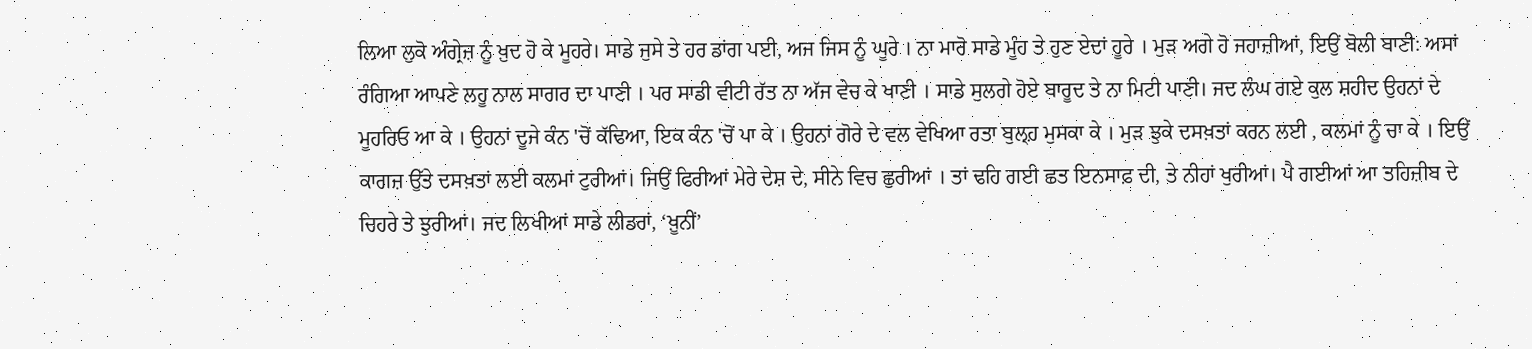ਲਿਆ ਲੁਕੋ ਅੰਗ੍ਰੇਜ਼ ਨੂੰ ਖ਼ੁਦ ਹੋ ਕੇ ਮੂਹਰੇ। ਸਾਡੇ ਜੁਸੇ ਤੇ ਹਰ ਡਾਂਗ ਪਈ, ਅਜ ਜਿਸ ਨੂੰ ਘੂਰੇ । ਨਾ ਮਾਰੋ ਸਾਡੇ ਮੂੰਹ ਤੇ ਹੁਣ ਏਦਾਂ ਹੂਰੇ । ਮੁੜ ਅਗੇ ਹੋ ਜਹਾਜ਼ੀਆਂ, ਇਉਂ ਬੋਲੀ ਬਾਣੀ: ਅਸਾਂ ਰੰਗਿਆ ਆਪਣੇ ਲਹੂ ਨਾਲ ਸਾਗਰ ਦਾ ਪਾਣੀ । ਪਰ ਸਾਡੀ ਵੀਟੀ ਰੱਤ ਨਾ ਅੱਜ ਵੇਚ ਕੇ ਖਾਣੀ । ਸਾਡੇ ਸੁਲਗੇ ਹੋਏ ਬਾਰੂਦ ਤੇ ਨਾ ਮਿਟੀ ਪਾਣੀ। ਜਦ ਲੰਘ ਗਏ ਕੁਲ ਸ਼ਹੀਦ ਉਹਨਾਂ ਦੇ ਮੂਹਰਿਓ ਆ ਕੇ । ਉਹਨਾਂ ਦੂਜੇ ਕੰਨ 'ਚੋਂ ਕੱਢਿਆ, ਇਕ ਕੰਨ 'ਚੋਂ ਪਾ ਕੇ । ਉਹਨਾਂ ਗੋਰੇ ਦੇ ਵਲ ਵੇਖਿਆ ਰਤਾ ਬੁਲ੍ਹ਼ ਮੁਸਕਾ ਕੇ । ਮੁੜ ਝੁਕੇ ਦਸਖ਼ਤਾਂ ਕਰਨ ਲਈ , ਕਲਮਾਂ ਨੂੰ ਚਾ ਕੇ । ਇਉਂ ਕਾਗਜ਼ ਉੱਤੇ ਦਸਖ਼ਤਾਂ ਲਈ ਕਲਮਾਂ ਟੁਰੀਆਂ। ਜਿਉਂ ਫਿਰੀਆਂ ਮੇਰੇ ਦੇਸ਼ ਦੇ, ਸੀਨੇ ਵਿਚ ਛੁਰੀਆਂ । ਤਾਂ ਢਹਿ ਗਈ ਛਤ ਇਨਸਾਫ਼ ਦੀ, ਤੇ ਨੀਹਾਂ ਖੁਰੀਆਂ। ਪੈ ਗਈਆਂ ਆ ਤਹਿਜ਼ੀਬ ਦੇ ਚਿਹਰੇ ਤੇ ਝੁਰੀਆਂ। ਜਦ ਲਿਖੀਆਂ ਸਾਡੇ ਲੀਡਰਾਂ, ‘ਖ਼ੂਨੀਂ’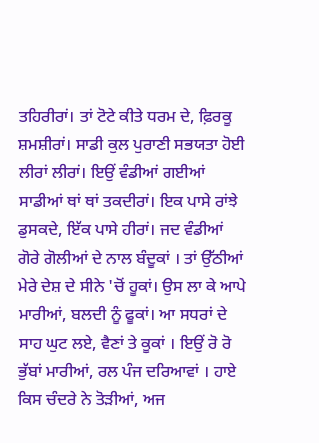ਤਹਿਰੀਰਾਂ। ਤਾਂ ਟੋਟੇ ਕੀਤੇ ਧਰਮ ਦੇ, ਫ਼ਿਰਕੂ ਸ਼ਮਸ਼ੀਰਾਂ। ਸਾਡੀ ਕੁਲ ਪੁਰਾਣੀ ਸਭਯਤਾ ਹੋਈ ਲੀਰਾਂ ਲੀਰਾਂ। ਇਉਂ ਵੰਡੀਆਂ ਗਈਆਂ ਸਾਡੀਆਂ ਥਾਂ ਥਾਂ ਤਕਦੀਰਾਂ। ਇਕ ਪਾਸੇ ਰਾਂਝੇ ਡੁਸਕਦੇ, ਇੱਕ ਪਾਸੇ ਹੀਰਾਂ। ਜਦ ਵੰਡੀਆਂ ਗੋਰੇ ਗੋਲੀਆਂ ਦੇ ਨਾਲ ਬੰਦੂਕਾਂ । ਤਾਂ ਉੱਠੀਆਂ ਮੇਰੇ ਦੇਸ਼ ਦੇ ਸੀਨੇ 'ਚੋਂ ਹੂਕਾਂ। ਉਸ ਲਾ ਕੇ ਆਪੇ ਮਾਰੀਆਂ, ਬਲਦੀ ਨੂੰ ਫੂਕਾਂ। ਆ ਸਧਰਾਂ ਦੇ ਸਾਹ ਘੁਟ ਲਏ, ਵੈਣਾਂ ਤੇ ਕੂਕਾਂ । ਇਉਂ ਰੋ ਰੋ ਭੁੱਬਾਂ ਮਾਰੀਆਂ, ਰਲ ਪੰਜ ਦਰਿਆਵਾਂ । ਹਾਏ ਕਿਸ ਚੰਦਰੇ ਨੇ ਤੋੜੀਆਂ, ਅਜ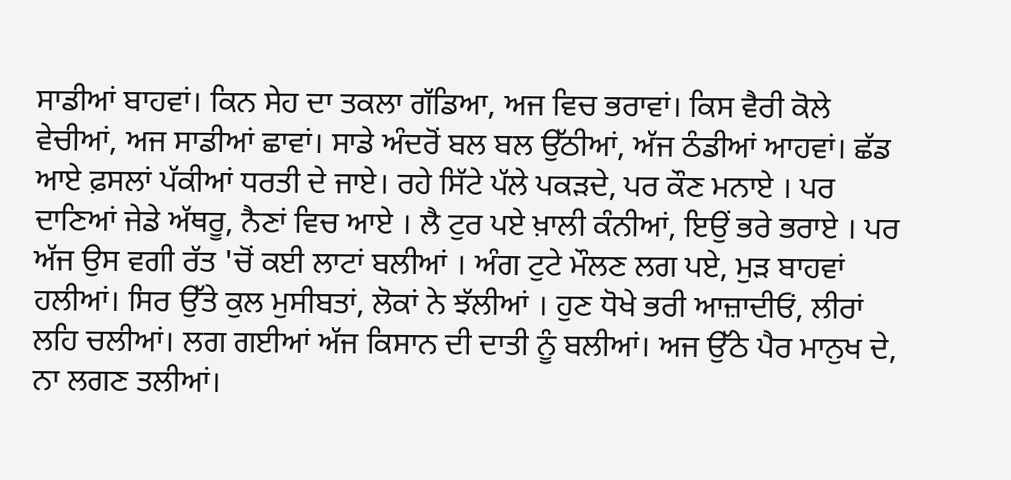ਸਾਡੀਆਂ ਬਾਹਵਾਂ। ਕਿਨ ਸੇਹ ਦਾ ਤਕਲਾ ਗੱਡਿਆ, ਅਜ ਵਿਚ ਭਰਾਵਾਂ। ਕਿਸ ਵੈਰੀ ਕੋਲੇ ਵੇਚੀਆਂ, ਅਜ ਸਾਡੀਆਂ ਛਾਵਾਂ। ਸਾਡੇ ਅੰਦਰੋਂ ਬਲ ਬਲ ਉੱਠੀਆਂ, ਅੱਜ ਠੰਡੀਆਂ ਆਹਵਾਂ। ਛੱਡ ਆਏ ਫ਼ਸਲਾਂ ਪੱਕੀਆਂ ਧਰਤੀ ਦੇ ਜਾਏ। ਰਹੇ ਸਿੱਟੇ ਪੱਲੇ ਪਕੜਦੇ, ਪਰ ਕੌਣ ਮਨਾਏ । ਪਰ ਦਾਣਿਆਂ ਜੇਡੇ ਅੱਥਰੂ, ਨੈਣਾਂ ਵਿਚ ਆਏ । ਲੈ ਟੁਰ ਪਏ ਖ਼ਾਲੀ ਕੰਨੀਆਂ, ਇਉਂ ਭਰੇ ਭਰਾਏ । ਪਰ ਅੱਜ ਉਸ ਵਗੀ ਰੱਤ 'ਚੋਂ ਕਈ ਲਾਟਾਂ ਬਲੀਆਂ । ਅੰਗ ਟੁਟੇ ਮੌਲਣ ਲਗ ਪਏ, ਮੁੜ ਬਾਹਵਾਂ ਹਲੀਆਂ। ਸਿਰ ਉੱਤੇ ਕੁਲ ਮੁਸੀਬਤਾਂ, ਲੋਕਾਂ ਨੇ ਝੱਲੀਆਂ । ਹੁਣ ਧੋਖੇ ਭਰੀ ਆਜ਼ਾਦੀਓਂ, ਲੀਰਾਂ ਲਹਿ ਚਲੀਆਂ। ਲਗ ਗਈਆਂ ਅੱਜ ਕਿਸਾਨ ਦੀ ਦਾਤੀ ਨੂੰ ਬਲੀਆਂ। ਅਜ ਉੱਠੇ ਪੈਰ ਮਾਨੁਖ ਦੇ, ਨਾ ਲਗਣ ਤਲੀਆਂ।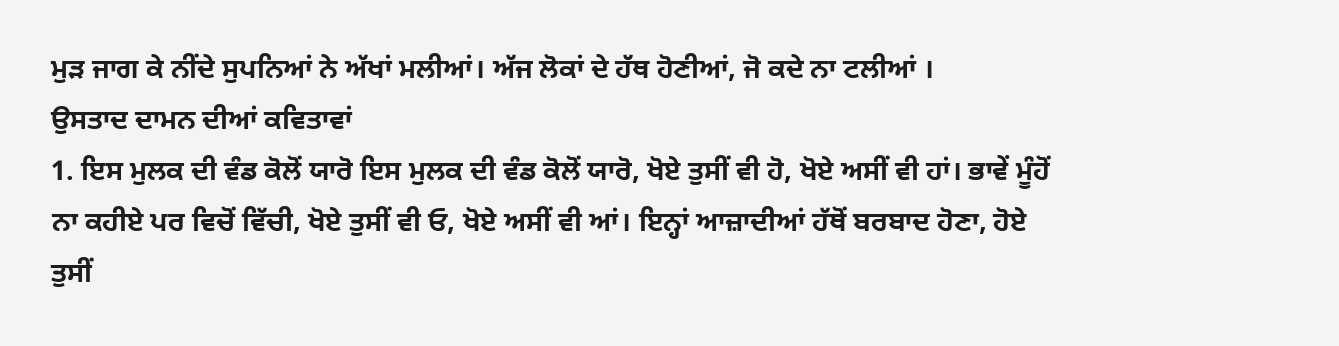ਮੁੜ ਜਾਗ ਕੇ ਨੀਂਦੇ ਸੁਪਨਿਆਂ ਨੇ ਅੱਖਾਂ ਮਲੀਆਂ। ਅੱਜ ਲੋਕਾਂ ਦੇ ਹੱਥ ਹੋਣੀਆਂ, ਜੋ ਕਦੇ ਨਾ ਟਲੀਆਂ ।
ਉਸਤਾਦ ਦਾਮਨ ਦੀਆਂ ਕਵਿਤਾਵਾਂ
1. ਇਸ ਮੁਲਕ ਦੀ ਵੰਡ ਕੋਲੋਂ ਯਾਰੋ ਇਸ ਮੁਲਕ ਦੀ ਵੰਡ ਕੋਲੋਂ ਯਾਰੋ, ਖੋਏ ਤੁਸੀਂ ਵੀ ਹੋ, ਖੋਏ ਅਸੀਂ ਵੀ ਹਾਂ। ਭਾਵੇਂ ਮੂੰਹੋਂ ਨਾ ਕਹੀਏ ਪਰ ਵਿਚੋਂ ਵਿੱਚੀ, ਖੋਏ ਤੁਸੀਂ ਵੀ ਓ, ਖੋਏ ਅਸੀਂ ਵੀ ਆਂ। ਇਨ੍ਹਾਂ ਆਜ਼ਾਦੀਆਂ ਹੱਥੋਂ ਬਰਬਾਦ ਹੋਣਾ, ਹੋਏ ਤੁਸੀਂ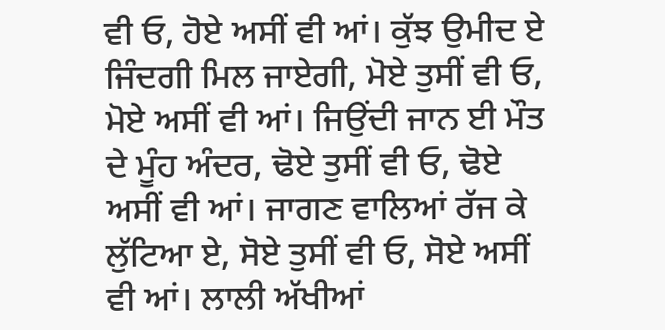ਵੀ ਓ, ਹੋਏ ਅਸੀਂ ਵੀ ਆਂ। ਕੁੱਝ ਉਮੀਦ ਏ ਜਿੰਦਗੀ ਮਿਲ ਜਾਏਗੀ, ਮੋਏ ਤੁਸੀਂ ਵੀ ਓ, ਮੋਏ ਅਸੀਂ ਵੀ ਆਂ। ਜਿਉਂਦੀ ਜਾਨ ਈ ਮੌਤ ਦੇ ਮੂੰਹ ਅੰਦਰ, ਢੋਏ ਤੁਸੀਂ ਵੀ ਓ, ਢੋਏ ਅਸੀਂ ਵੀ ਆਂ। ਜਾਗਣ ਵਾਲਿਆਂ ਰੱਜ ਕੇ ਲੁੱਟਿਆ ਏ, ਸੋਏ ਤੁਸੀਂ ਵੀ ਓ, ਸੋਏ ਅਸੀਂ ਵੀ ਆਂ। ਲਾਲੀ ਅੱਖੀਆਂ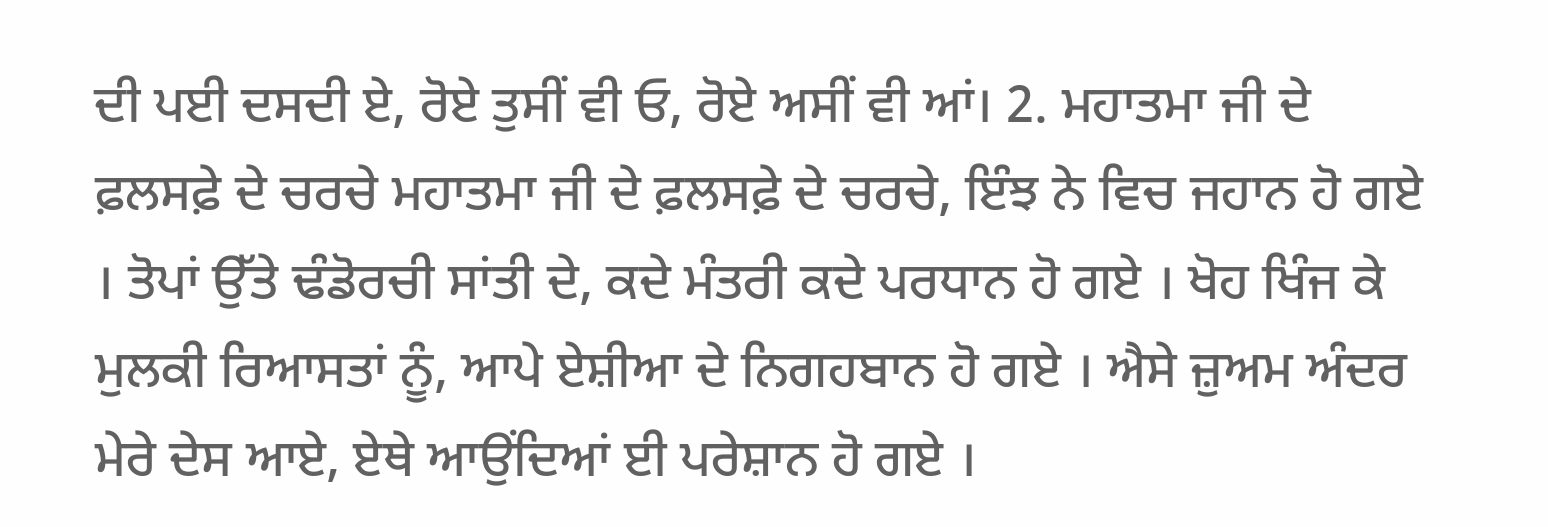ਦੀ ਪਈ ਦਸਦੀ ਏ, ਰੋਏ ਤੁਸੀਂ ਵੀ ਓ, ਰੋਏ ਅਸੀਂ ਵੀ ਆਂ। 2. ਮਹਾਤਮਾ ਜੀ ਦੇ ਫ਼ਲਸਫ਼ੇ ਦੇ ਚਰਚੇ ਮਹਾਤਮਾ ਜੀ ਦੇ ਫ਼ਲਸਫ਼ੇ ਦੇ ਚਰਚੇ, ਇੰਝ ਨੇ ਵਿਚ ਜਹਾਨ ਹੋ ਗਏ । ਤੋਪਾਂ ਉੱਤੇ ਢੰਡੋਰਚੀ ਸਾਂਤੀ ਦੇ, ਕਦੇ ਮੰਤਰੀ ਕਦੇ ਪਰਧਾਨ ਹੋ ਗਏ । ਖੋਹ ਖਿੰਜ ਕੇ ਮੁਲਕੀ ਰਿਆਸਤਾਂ ਨੂੰ, ਆਪੇ ਏਸ਼ੀਆ ਦੇ ਨਿਗਹਬਾਨ ਹੋ ਗਏ । ਐਸੇ ਜ਼ੁਅਮ ਅੰਦਰ ਮੇਰੇ ਦੇਸ ਆਏ, ਏਥੇ ਆਉਂਦਿਆਂ ਈ ਪਰੇਸ਼ਾਨ ਹੋ ਗਏ ।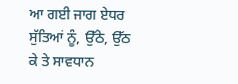ਆ ਗਈ ਜਾਗ ਏਧਰ ਸੁੱਤਿਆਂ ਨੂੰ, ਉੱਠੇ, ਉੱਠ ਕੇ ਤੇ ਸਾਵਧਾਨ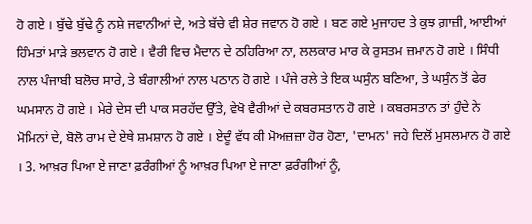ਹੋ ਗਏ । ਬੁੱਢੇ ਬੁੱਢੇ ਨੂੰ ਨਸ਼ੇ ਜਵਾਨੀਆਂ ਦੇ, ਅਤੇ ਬੱਚੇ ਵੀ ਸ਼ੇਰ ਜਵਾਨ ਹੋ ਗਏ । ਬਣ ਗਏ ਮੁਜਾਹਦ ਤੇ ਕੁਝ ਗ਼ਾਜ਼ੀ, ਆਈਆਂ ਹਿੰਮਤਾਂ ਮਾੜੇ ਭਲਵਾਨ ਹੋ ਗਏ । ਵੈਰੀ ਵਿਚ ਮੈਦਾਨ ਦੇ ਠਹਿਰਿਆ ਨਾ, ਲਲਕਾਰ ਮਾਰ ਕੇ ਰੁਸਤਮ ਜ਼ਮਾਨ ਹੋ ਗਏ । ਸਿੰਧੀ ਨਾਲ ਪੰਜਾਬੀ ਬਲੋਚ ਸਾਰੇ, ਤੇ ਬੰਗਾਲੀਆਂ ਨਾਲ ਪਠਾਨ ਹੋ ਗਏ । ਪੰਜੇ ਰਲੇ ਤੇ ਇਕ ਘਸੁੰਨ ਬਣਿਆ, ਤੇ ਘਸੁੰਨ ਤੋਂ ਫੇਰ ਘਮਸਾਨ ਹੋ ਗਏ । ਮੇਰੇ ਦੇਸ ਦੀ ਪਾਕ ਸਰਹੱਦ ਉੱਤੇ, ਵੇਖੋ ਵੈਰੀਆਂ ਦੇ ਕਬਰਸਤਾਨ ਹੋ ਗਏ । ਕਬਰਸਤਾਨ ਤਾਂ ਹੁੰਦੇ ਨੇ ਮੋਮਿਨਾਂ ਦੇ, ਬੋਲੋ ਰਾਮ ਦੇ ਏਥੇ ਸ਼ਮਸ਼ਾਨ ਹੋ ਗਏ । ਏਦੂੰ ਵੱਧ ਕੀ ਮੋਅਜ਼ਜ਼ਾ ਹੋਰ ਹੋਣਾ, 'ਦਾਮਨ' ਜਹੇ ਦਿਲੋਂ ਮੁਸਲਮਾਨ ਹੋ ਗਏ । 3. ਆਖ਼ਰ ਪਿਆ ਏ ਜਾਣਾ ਫ਼ਰੰਗੀਆਂ ਨੂੰ ਆਖ਼ਰ ਪਿਆ ਏ ਜਾਣਾ ਫ਼ਰੰਗੀਆਂ ਨੂੰ,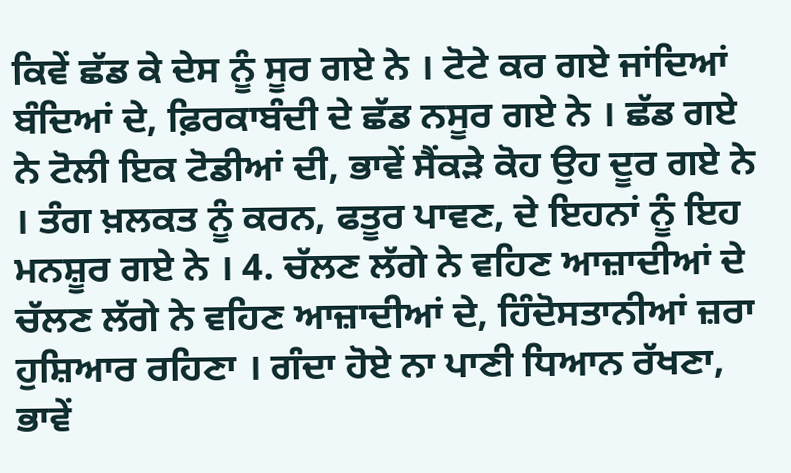ਕਿਵੇਂ ਛੱਡ ਕੇ ਦੇਸ ਨੂੰ ਸੂਰ ਗਏ ਨੇ । ਟੋਟੇ ਕਰ ਗਏ ਜਾਂਦਿਆਂ ਬੰਦਿਆਂ ਦੇ, ਫ਼ਿਰਕਾਬੰਦੀ ਦੇ ਛੱਡ ਨਸੂਰ ਗਏ ਨੇ । ਛੱਡ ਗਏ ਨੇ ਟੋਲੀ ਇਕ ਟੋਡੀਆਂ ਦੀ, ਭਾਵੇਂ ਸੈਂਕੜੇ ਕੋਹ ਉਹ ਦੂਰ ਗਏ ਨੇ । ਤੰਗ ਖ਼ਲਕਤ ਨੂੰ ਕਰਨ, ਫਤੂਰ ਪਾਵਣ, ਦੇ ਇਹਨਾਂ ਨੂੰ ਇਹ ਮਨਸ਼ੂਰ ਗਏ ਨੇ । 4. ਚੱਲਣ ਲੱਗੇ ਨੇ ਵਹਿਣ ਆਜ਼ਾਦੀਆਂ ਦੇ ਚੱਲਣ ਲੱਗੇ ਨੇ ਵਹਿਣ ਆਜ਼ਾਦੀਆਂ ਦੇ, ਹਿੰਦੋਸਤਾਨੀਆਂ ਜ਼ਰਾ ਹੁਸ਼ਿਆਰ ਰਹਿਣਾ । ਗੰਦਾ ਹੋਏ ਨਾ ਪਾਣੀ ਧਿਆਨ ਰੱਖਣਾ, ਭਾਵੇਂ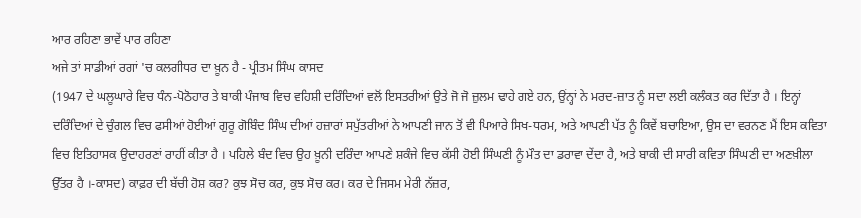ਆਰ ਰਹਿਣਾ ਭਾਵੇਂ ਪਾਰ ਰਹਿਣਾ
ਅਜੇ ਤਾਂ ਸਾਡੀਆਂ ਰਗਾਂ 'ਚ ਕਲਗੀਧਰ ਦਾ ਖ਼ੂਨ ਹੈ - ਪ੍ਰੀਤਮ ਸਿੰਘ ਕਾਸਦ
(1947 ਦੇ ਘਲੂਘਾਰੇ ਵਿਚ ਧੰਨ-ਪੋਠੋਹਾਰ ਤੇ ਬਾਕੀ ਪੰਜਾਬ ਵਿਚ ਵਹਿਸ਼ੀ ਦਰਿੰਦਿਆਂ ਵਲੋਂ ਇਸਤਰੀਆਂ ਉਤੇ ਜੋ ਜੋ ਜ਼ੁਲਮ ਢਾਹੇ ਗਏ ਹਨ, ਉਂਨ੍ਹਾਂ ਨੇ ਮਰਦ-ਜ਼ਾਤ ਨੂੰ ਸਦਾ ਲਈ ਕਲੰਕਤ ਕਰ ਦਿੱਤਾ ਹੈ । ਇਨ੍ਹਾਂ ਦਰਿੰਦਿਆਂ ਦੇ ਚੁੰਗਲ ਵਿਚ ਫਸੀਆਂ ਹੋਈਆਂ ਗੁਰੂ ਗੋਬਿੰਦ ਸਿੰਘ ਦੀਆਂ ਹਜ਼ਾਰਾਂ ਸਪੁੱਤਰੀਆਂ ਨੇ ਆਪਣੀ ਜਾਨ ਤੋਂ ਵੀ ਪਿਆਰੇ ਸਿਖ-ਧਰਮ, ਅਤੇ ਆਪਣੀ ਪੱਤ ਨੂੰ ਕਿਵੇਂ ਬਚਾਇਆ, ਉਸ ਦਾ ਵਰਨਣ ਮੈਂ ਇਸ ਕਵਿਤਾ ਵਿਚ ਇਤਿਹਾਸਕ ਉਦਾਹਰਣਾਂ ਰਾਹੀਂ ਕੀਤਾ ਹੈ । ਪਹਿਲੇ ਬੰਦ ਵਿਚ ਉਹ ਖ਼ੂਨੀ ਦਰਿੰਦਾ ਆਪਣੇ ਸ਼ਕੰਜੇ ਵਿਚ ਕੱਸੀ ਹੋਈ ਸਿੰਘਣੀ ਨੂੰ ਮੌਤ ਦਾ ਡਰਾਵਾ ਦੇਂਦਾ ਹੈ, ਅਤੇ ਬਾਕੀ ਦੀ ਸਾਰੀ ਕਵਿਤਾ ਸਿੰਘਣੀ ਦਾ ਅਣਖ਼ੀਲਾ ਉੱਤਰ ਹੈ ।-ਕਾਸਦ) ਕਾਫ਼ਰ ਦੀ ਬੱਚੀ ਹੋਸ਼ ਕਰ? ਕੁਝ ਸੋਚ ਕਰ, ਕੁਝ ਸੋਚ ਕਰ। ਕਰ ਦੇ ਜਿਸਮ ਮੇਰੀ ਨੱਜ਼ਰ,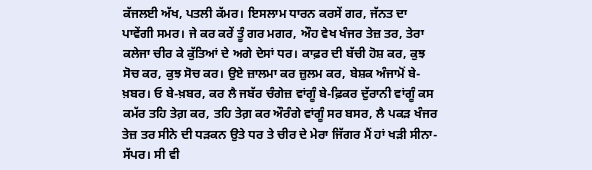ਕੱਜਲਈ ਅੱਖ, ਪਤਲੀ ਕੱਮਰ। ਇਸਲਾਮ ਧਾਰਨ ਕਰਸੇਂ ਗਰ, ਜੱਨਤ ਦਾ ਪਾਵੇਂਗੀ ਸਮਰ। ਜੇ ਕਰ ਕਰੇਂ ਤੂੰ ਗਰ ਮਗਰ, ਔਹ ਵੇਖ ਖੰਜਰ ਤੇਜ਼ ਤਰ, ਤੇਰਾ ਕਲੇਜਾ ਚੀਰ ਕੇ ਕੁੱਤਿਆਂ ਦੇ ਅਗੇ ਦੇਸਾਂ ਧਰ। ਕਾਫ਼ਰ ਦੀ ਬੱਚੀ ਹੋਸ਼ ਕਰ, ਕੁਝ ਸੋਚ ਕਰ, ਕੁਝ ਸੋਚ ਕਰ। ਉਏ ਜ਼ਾਲਮਾ ਕਰ ਜ਼ੁਲਮ ਕਰ, ਬੇਸ਼ਕ ਅੰਜਾਮੋਂ ਬੇ-ਖ਼ਬਰ। ਓ ਬੇ-ਖ਼ਬਰ, ਕਰ ਲੈ ਜਬੱਰ ਚੰਗੇਜ਼ ਵਾਂਗੂੰ ਬੇ-ਫ਼ਿਕਰ ਦੁੱਰਾਨੀ ਵਾਂਗੂੰ ਕਸ ਕਮੱਰ ਤਹਿ ਤੇਗ਼ ਕਰ, ਤਹਿ ਤੇਗ਼ ਕਰ ਔਰੰਗੇ ਵਾਂਗੂੰ ਸਰ ਬਸਰ, ਲੈ ਪਕੜ ਖੰਜਰ ਤੇਜ਼ ਤਰ ਸੀਨੇ ਦੀ ਧੜਕਨ ਉਤੇ ਧਰ ਤੇ ਚੀਰ ਦੇ ਮੇਰਾ ਜਿੱਗਰ ਮੈਂ ਹਾਂ ਖੜੀ ਸੀਨਾ-ਸੱਪਰ। ਸੀ ਵੀ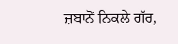ਜ਼ਬਾਨੋਂ ਨਿਕਲੇ ਗੱਰ,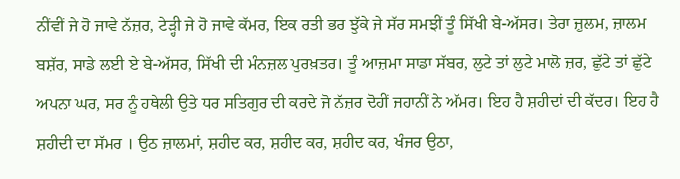ਨੀਂਵੀਂ ਜੇ ਹੋ ਜਾਵੇ ਨੱਜ਼ਰ, ਟੇੜ੍ਹੀ ਜੇ ਹੋ ਜਾਵੇ ਕੱਮਰ, ਇਕ ਰਤੀ ਭਰ ਝੁੱਕੇ ਜੇ ਸੱਰ ਸਮਝੀਂ ਤੂੰ ਸਿੱਖੀ ਬੇ-ਅੱਸਰ। ਤੇਰਾ ਜ਼ੁਲਮ, ਜ਼ਾਲਮ ਬਸ਼ੱਰ, ਸਾਡੇ ਲਈ ਏ ਬੇ-ਅੱਸਰ, ਸਿੱਖੀ ਦੀ ਮੰਨਜ਼ਲ ਪੁਰਖ਼ਤਰ। ਤੂੰ ਆਜ਼ਮਾ ਸਾਡਾ ਸੱਬਰ, ਲੁਟੇ ਤਾਂ ਲੁਟੇ ਮਾਲੋ ਜ਼ਰ, ਛੁੱਟੇ ਤਾਂ ਛੁੱਟੇ ਅਪਨਾ ਘਰ, ਸਰ ਨੂੰ ਹਥੇਲੀ ਉਤੇ ਧਰ ਸਤਿਗੁਰ ਦੀ ਕਰਦੇ ਜੋ ਨੱਜ਼ਰ ਦੋਹੀਂ ਜਹਾਨੀਂ ਨੇ ਅੱਮਰ। ਇਹ ਹੈ ਸ਼ਹੀਦਾਂ ਦੀ ਕੱਦਰ। ਇਹ ਹੈ ਸ਼ਹੀਦੀ ਦਾ ਸੱਮਰ । ਉਠ ਜ਼ਾਲਮਾਂ, ਸ਼ਹੀਦ ਕਰ, ਸ਼ਹੀਦ ਕਰ, ਸ਼ਹੀਦ ਕਰ, ਖੰਜਰ ਉਠਾ,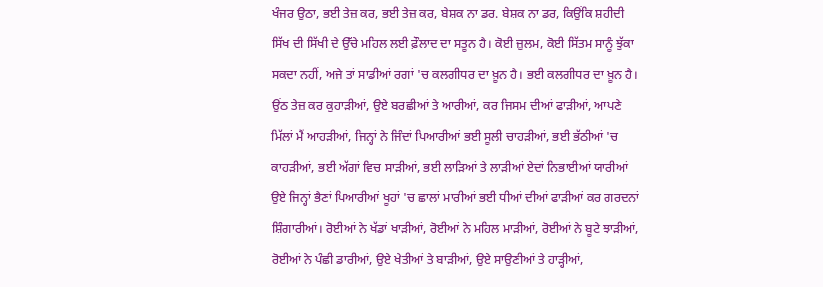ਖੰਜਰ ਉਠਾ, ਭਈ ਤੇਜ਼ ਕਰ, ਭਈ ਤੇਜ਼ ਕਰ, ਬੇਸ਼ਕ ਨਾ ਡਰ. ਬੇਸ਼ਕ ਨਾ ਡਰ, ਕਿਉਂਕਿ ਸ਼ਹੀਦੀ ਸਿੱਖ ਦੀ ਸਿੱਖੀ ਦੇ ਉੱਚੇ ਮਹਿਲ ਲਈ ਫ਼ੌਲਾਦ ਦਾ ਸਤੂਨ ਹੈ। ਕੋਈ ਜ਼ੁਲਮ, ਕੋਈ ਸਿੱਤਮ ਸਾਨੂੰ ਝੁੱਕਾ ਸਕਦਾ ਨਹੀਂ, ਅਜੇ ਤਾਂ ਸਾਡੀਆਂ ਰਗਾਂ 'ਚ ਕਲਗੀਧਰ ਦਾ ਖ਼ੂਨ ਹੈ। ਭਈ ਕਲਗੀਧਰ ਦਾ ਖ਼ੂਨ ਹੈ। ਉਂਠ ਤੇਜ਼ ਕਰ ਕੁਹਾੜੀਆਂ, ਉਏ ਬਰਛੀਆਂ ਤੇ ਆਰੀਆਂ, ਕਰ ਜਿਸਮ ਦੀਆਂ ਫਾੜੀਆਂ, ਆਪਣੇ ਮਿੱਲਾਂ ਮੈਂ ਆਹੜੀਆਂ, ਜਿਨ੍ਹਾਂ ਨੇ ਜਿੰਦਾਂ ਪਿਆਰੀਆਂ ਭਈ ਸੂਲੀ ਚਾਹੜੀਆਂ, ਭਈ ਭੱਠੀਆਂ 'ਚ ਕਾਹੜੀਆਂ, ਭਈ ਅੱਗਾਂ ਵਿਚ ਸਾੜੀਆਂ, ਭਈ ਲਾੜਿਆਂ ਤੇ ਲਾੜੀਆਂ ਏਦਾਂ ਨਿਭਾਈਆਂ ਯਾਰੀਆਂ ਉਏ ਜਿਨ੍ਹਾਂ ਭੈਣਾਂ ਪਿਆਰੀਆਂ ਖੂਹਾਂ 'ਚ ਛਾਲਾਂ ਮਾਰੀਆਂ ਭਈ ਧੀਆਂ ਦੀਆਂ ਫਾੜੀਆਂ ਕਰ ਗਰਦਨਾਂ ਸ਼ਿੰਗਾਰੀਆਂ। ਰੋਈਆਂ ਨੇ ਖੱਡਾਂ ਖਾੜੀਆਂ, ਰੋਈਆਂ ਨੇ ਮਹਿਲ ਮਾੜੀਆਂ, ਰੋਈਆਂ ਨੇ ਬੂਟੇ ਝਾੜੀਆਂ, ਰੋਈਆਂ ਨੇ ਪੰਛੀ ਡਾਰੀਆਂ, ਉਏ ਖੇਤੀਆਂ ਤੇ ਬਾੜੀਆਂ, ਉਏ ਸਾਉਣੀਆਂ ਤੇ ਹਾੜ੍ਹੀਆਂ,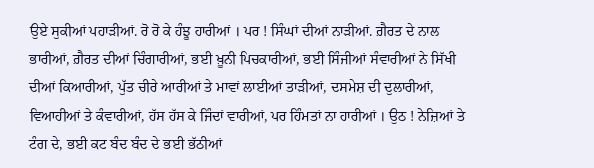ਉਏ ਸੁਕੀਆਂ ਪਹਾੜੀਆਂ. ਰੋ ਰੋ ਕੇ ਹੰਝੂ ਹਾਰੀਆਂ । ਪਰ ! ਸਿੰਘਾਂ ਦੀਆਂ ਨਾੜੀਆਂ. ਗ਼ੈਰਤ ਦੇ ਨਾਲ ਭਾਰੀਆਂ, ਗ਼ੈਰਤ ਦੀਆਂ ਚਿੰਗਾਰੀਆਂ, ਭਈ ਖ਼ੂਨੀ ਪਿਚਕਾਰੀਆਂ, ਭਈ ਸਿੰਜੀਆਂ ਸੰਵਾਰੀਆਂ ਨੇ ਸਿੱਖੀ ਦੀਆਂ ਕਿਆਰੀਆਂ, ਪੁੱਤ ਚੀਰੇ ਆਰੀਆਂ ਤੇ ਮਾਵਾਂ ਲਾਈਆਂ ਤਾੜੀਆਂ, ਦਸਮੇਸ਼ ਦੀ ਦੁਲਾਰੀਆਂ, ਵਿਆਹੀਆਂ ਤੇ ਕੰਵਾਰੀਆਂ, ਹੱਸ ਹੱਸ ਕੇ ਜਿੰਦਾਂ ਵਾਰੀਆਂ, ਪਰ ਹਿੰਮਤਾਂ ਨਾ ਹਾਰੀਆਂ । ਉਠ ! ਨੇਜ਼ਿਆਂ ਤੇ ਟੰਗ ਦੇ, ਭਈ ਕਟ ਬੰਦ ਬੰਦ ਦੇ ਭਈ ਭੱਠੀਆਂ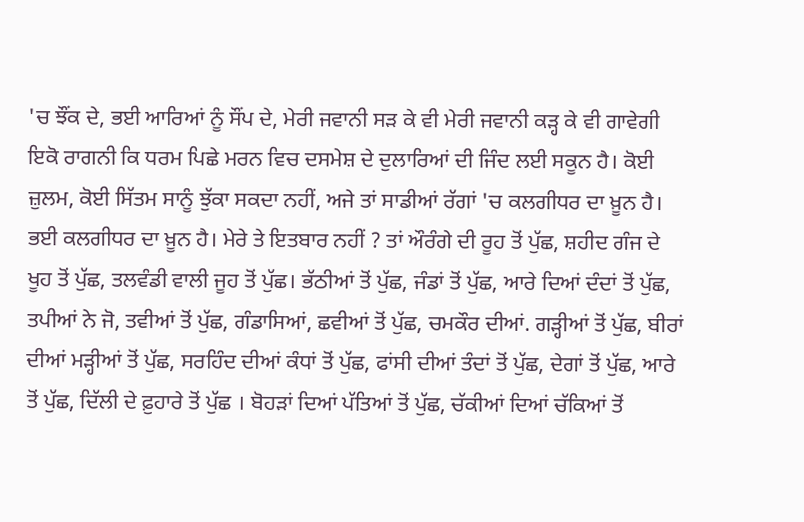'ਚ ਝੌਂਕ ਦੇ, ਭਈ ਆਰਿਆਂ ਨੂੰ ਸੌਂਪ ਦੇ, ਮੇਰੀ ਜਵਾਨੀ ਸੜ ਕੇ ਵੀ ਮੇਰੀ ਜਵਾਨੀ ਕੜ੍ਹ ਕੇ ਵੀ ਗਾਵੇਗੀ ਇਕੋ ਰਾਗਨੀ ਕਿ ਧਰਮ ਪਿਛੇ ਮਰਨ ਵਿਚ ਦਸਮੇਸ਼ ਦੇ ਦੁਲਾਰਿਆਂ ਦੀ ਜਿੰਦ ਲਈ ਸਕੂਨ ਹੈ। ਕੋਈ ਜ਼ੁਲਮ, ਕੋਈ ਸਿੱਤਮ ਸਾਨੂੰ ਝੁੱਕਾ ਸਕਦਾ ਨਹੀਂ, ਅਜੇ ਤਾਂ ਸਾਡੀਆਂ ਰੱਗਾਂ 'ਚ ਕਲਗੀਧਰ ਦਾ ਖ਼ੂਨ ਹੈ। ਭਈ ਕਲਗੀਧਰ ਦਾ ਖ਼ੂਨ ਹੈ। ਮੇਰੇ ਤੇ ਇਤਬਾਰ ਨਹੀਂ ? ਤਾਂ ਔਰੰਗੇ ਦੀ ਰੂਹ ਤੋਂ ਪੁੱਛ, ਸ਼ਹੀਦ ਗੰਜ ਦੇ ਖੂਹ ਤੋਂ ਪੁੱਛ, ਤਲਵੰਡੀ ਵਾਲੀ ਜੂਹ ਤੋਂ ਪੁੱਛ। ਭੱਠੀਆਂ ਤੋਂ ਪੁੱਛ, ਜੰਡਾਂ ਤੋਂ ਪੁੱਛ, ਆਰੇ ਦਿਆਂ ਦੰਦਾਂ ਤੋਂ ਪੁੱਛ, ਤਪੀਆਂ ਨੇ ਜੋ, ਤਵੀਆਂ ਤੋਂ ਪੁੱਛ, ਗੰਡਾਸਿਆਂ, ਛਵੀਆਂ ਤੋਂ ਪੁੱਛ, ਚਮਕੌਰ ਦੀਆਂ. ਗੜ੍ਹੀਆਂ ਤੋਂ ਪੁੱਛ, ਬੀਰਾਂ ਦੀਆਂ ਮੜ੍ਹੀਆਂ ਤੋਂ ਪੁੱਛ, ਸਰਹਿੰਦ ਦੀਆਂ ਕੰਧਾਂ ਤੋਂ ਪੁੱਛ, ਫਾਂਸੀ ਦੀਆਂ ਤੰਦਾਂ ਤੋਂ ਪੁੱਛ, ਦੇਗਾਂ ਤੋਂ ਪੁੱਛ, ਆਰੇ ਤੋਂ ਪੁੱਛ, ਦਿੱਲੀ ਦੇ ਫ਼ੁਹਾਰੇ ਤੋਂ ਪੁੱਛ । ਬੋਹੜਾਂ ਦਿਆਂ ਪੱਤਿਆਂ ਤੋਂ ਪੁੱਛ, ਚੱਕੀਆਂ ਦਿਆਂ ਚੱਕਿਆਂ ਤੋਂ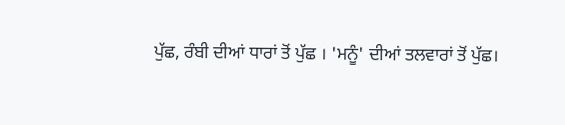ਪੁੱਛ, ਰੰਬੀ ਦੀਆਂ ਧਾਰਾਂ ਤੋਂ ਪੁੱਛ । 'ਮਨੂੰ' ਦੀਆਂ ਤਲਵਾਰਾਂ ਤੋਂ ਪੁੱਛ।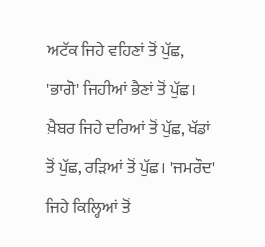ਅਟੱਕ ਜਿਹੇ ਵਹਿਣਾਂ ਤੋਂ ਪੁੱਛ, 'ਭਾਗੋ' ਜਿਹੀਆਂ ਭੈਣਾਂ ਤੋਂ ਪੁੱਛ। ਖ਼ੈਬਰ ਜਿਹੇ ਦਰਿਆਂ ਤੋਂ ਪੁੱਛ, ਖੱਡਾਂ ਤੋਂ ਪੁੱਛ, ਰੜਿਆਂ ਤੋਂ ਪੁੱਛ। 'ਜਮਰੌਦ' ਜਿਹੇ ਕਿਲ੍ਹਿਆਂ ਤੋਂ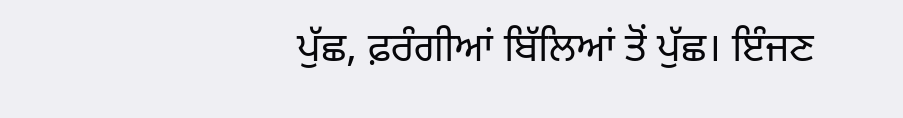ਪੁੱਛ, ਫ਼ਰੰਗੀਆਂ ਬਿੱਲਿਆਂ ਤੋਂ ਪੁੱਛ। ਇੰਜਣ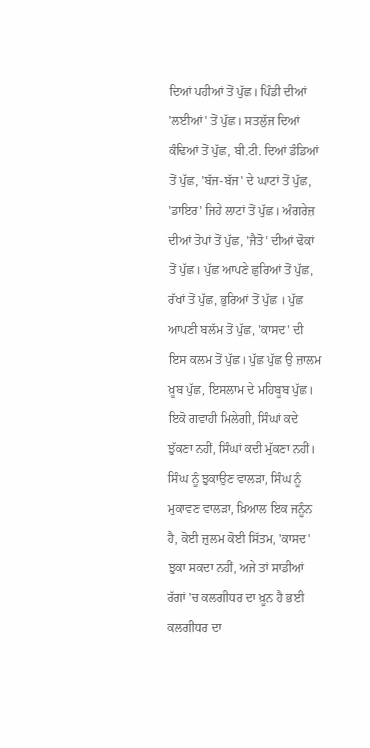ਦਿਆਂ ਪਹੀਆਂ ਤੋਂ ਪੁੱਛ। ਪਿੰਡੀ ਦੀਆਂ 'ਲਈਆਂ' ਤੋਂ ਪੁੱਛ। ਸਤਲੁੱਜ ਦਿਆਂ ਕੰਢਿਆਂ ਤੋਂ ਪੁੱਛ, ਬੀ.ਟੀ. ਦਿਆਂ ਡੰਡਿਆਂ ਤੋਂ ਪੁੱਛ, 'ਬੱਜ-ਬੱਜ' ਦੇ ਘਾਟਾਂ ਤੋਂ ਪੁੱਛ, 'ਡਾਇਰ' ਜਿਹੇ ਲਾਟਾਂ ਤੋਂ ਪੁੱਛ। ਅੰਗਰੇਜ਼ ਦੀਆਂ ਤੋਪਾਂ ਤੋਂ ਪੁੱਛ, 'ਜੈਤੋ' ਦੀਆਂ ਢੋਕਾਂ ਤੋਂ ਪੁੱਛ। ਪੁੱਛ ਆਪਣੇ ਛੁਰਿਆਂ ਤੋਂ ਪੁੱਛ, ਰੱਖਾਂ ਤੋਂ ਪੁੱਛ, ਭੁਰਿਆਂ ਤੋਂ ਪੁੱਛ । ਪੁੱਛ ਆਪਣੀ ਬਲੱਮ ਤੋਂ ਪੁੱਛ, 'ਕਾਸਦ' ਦੀ ਇਸ ਕਲਮ ਤੋਂ ਪੁੱਛ। ਪੁੱਛ ਪੁੱਛ ਉ ਜ਼ਾਲਮ ਖ਼ੂਬ ਪੁੱਛ, ਇਸਲਾਮ ਦੇ ਮਹਿਬੂਬ ਪੁੱਛ। ਇਕੋ ਗਵਾਹੀ ਮਿਲੇਗੀ, ਸਿੰਘਾਂ ਕਦੇ ਝੁੱਕਣਾ ਨਹੀਂ, ਸਿੰਘਾਂ ਕਦੀ ਮੁੱਕਣਾ ਨਹੀਂ। ਸਿੰਘ ਨੂੰ ਝੁਕਾਉਣ ਵਾਲੜਾ, ਸਿੰਘ ਨੂੰ ਮੁਕਾਵਣ ਵਾਲੜਾ, ਖ਼ਿਆਲ ਇਕ ਜਨੂੰਨ ਹੈ, ਕੋਈ ਜ਼ੁਲਮ ਕੋਈ ਸਿੱਤਮ, 'ਕਾਸਦ' ਝੁਕਾ ਸਕਦਾ ਨਹੀਂ, ਅਜੇ ਤਾਂ ਸਾਡੀਆਂ ਰੱਗਾਂ 'ਚ ਕਲਗੀਧਰ ਦਾ ਖ਼ੂਨ ਹੈ ਭਈ ਕਲਗੀਧਰ ਦਾ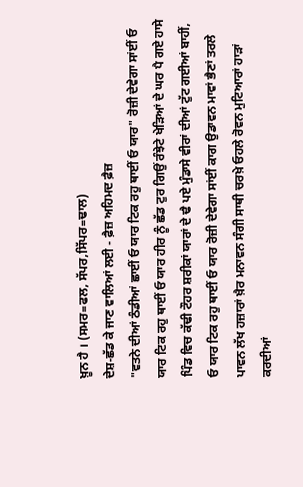ਖ਼ੂਨ ਹੈ । (ਸਮਰ=ਫਲ, ਸੱਪਰ,ਸਿੱਪਰ=ਢਾਲ)
ਦੇਸ਼-ਛੱਡ ਕੇ ਜਾਣ ਵਾਲਿਆਂ ਲਈ - ਫ਼ੈਜ਼ ਅਹਿਮਦ ਫ਼ੈਜ਼
"ਵਤਨੇ ਦੀਆਂ ਠੰਡੀਆਂ ਛਾਈਂ ਓ ਯਾਰ ਟਿਕ ਰਹੁ ਥਾਈਂ ਓ ਯਾਰ" ਰੋਜ਼ੀ ਦੇਵੇਗਾ ਸਾਂਈਂ ਓ ਯਾਰ ਟਿਕ ਰਹੁ ਥਾਈਂ ਓ ਯਾਰ ਹੀਰ ਨੂੰ ਛੱਡ ਟੁਰ ਗਿਉਂ ਰੰਝੇਟੇ ਖੇੜਿਆਂ ਦੇ ਘਰ ਪੈ ਗਏ ਹਾਸੇ ਪਿੰਡ ਵਿਚ ਕੱਢੀ ਟੌਹਰ ਸ਼ਰੀਕਾਂ ਯਾਰਾਂ ਦੇ ਢੈ ਪਏ ਮੁੰਡਾਸੇ ਵੀਰਾਂ ਦੀਆਂ ਟੁੱਟ ਗਈਆਂ ਬਾਹੀਂ, ਓ ਯਾਰ ਟਿਕ ਰਹੁ ਥਾਈਂ ਓ ਯਾਰ ਰੋਜ਼ੀ ਦੇਵੇਗਾ ਸਾਂਈਂ ਕਾਗ ਉਡਾਵਨ ਮਾਵਾਂ ਭੈਣਾਂ ਤਰਲੇ ਪਾਵਨ ਲੱਖ ਹਜ਼ਾਰਾਂ ਖ਼ੈਰ ਮਨਾਵਨ ਸੰਗੀ ਸਾਥੀ ਚਰਖ਼ੇ ਓਹਲੇ ਰੋਵਨ ਮੁਟਿਆਰਾਂ ਹਾੜਾਂ ਕਰਦੀਆਂ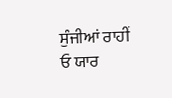ਸੁੰਜੀਆਂ ਰਾਹੀਂ ਓ ਯਾਰ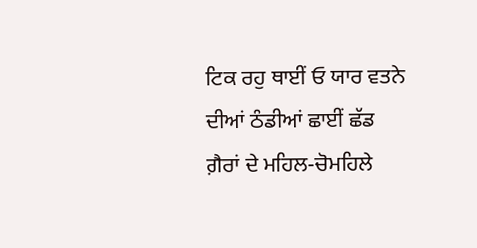ਟਿਕ ਰਹੁ ਥਾਈਂ ਓ ਯਾਰ ਵਤਨੇ ਦੀਆਂ ਠੰਡੀਆਂ ਛਾਈਂ ਛੱਡ ਗ਼ੈਰਾਂ ਦੇ ਮਹਿਲ-ਚੋਮਹਿਲੇ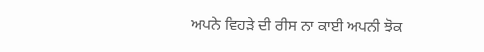ਅਪਨੇ ਵਿਹੜੇ ਦੀ ਰੀਸ ਨਾ ਕਾਈ ਅਪਨੀ ਝੋਕ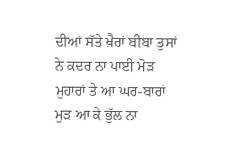ਦੀਆਂ ਸੱਤੇ ਖ਼ੈਰਾਂ ਬੀਬਾ ਤੁਸਾਂ ਨੇ ਕਦਰ ਨਾ ਪਾਈ ਮੋੜ ਮੁਹਾਰਾਂ ਤੇ ਆ ਘਰ-ਬਾਰਾਂ ਮੁੜ ਆ ਕੇ ਭੁੱਲ ਨਾ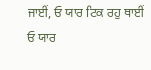ਜਾਈਂ, ਓ ਯਾਰ ਟਿਕ ਰਹੁ ਥਾਈਂ ਓ ਯਾਰ